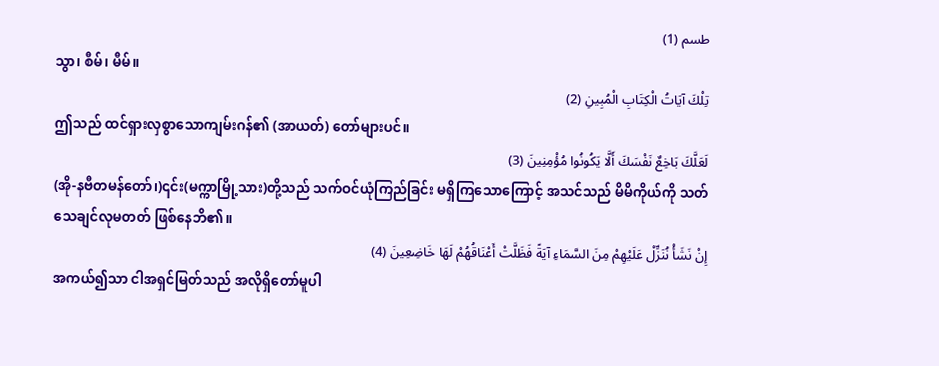طسم (1)
သွာ၊ စီမ်၊ မီမ်။
تِلْكَ آيَاتُ الْكِتَابِ الْمُبِينِ (2)
ဤသည် ထင်ရှားလှစွာသောကျမ်းဂန်၏ (အာယတ်) တော်များပင်။
لَعَلَّكَ بَاخِعٌ نَفْسَكَ أَلَّا يَكُونُوا مُؤْمِنِينَ (3)
(အို-နဗီတမန်တော်၊)၎င်း(မက္ကာမြို့သား)တို့သည် သက်ဝင်ယုံကြည်ခြင်း မရှိကြသောကြောင့် အသင်သည် မိမိကိုယ်ကို သတ်သေချင်လုမတတ် ဖြစ်နေဘိ၏။
إِنْ نَشَأْ نُنَزِّلْ عَلَيْهِمْ مِنَ السَّمَاءِ آيَةً فَظَلَّتْ أَعْنَاقُهُمْ لَهَا خَاضِعِينَ (4)
အကယ်၍သာ ငါအရှင်မြတ်သည် အလိုရှိတော်မူပါ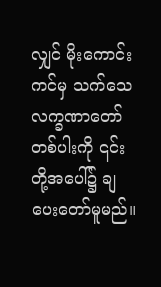လျှင် မိုးကောင်းကင်မှ သက်သေလက္ခဏာတော် တစ်ပါးကို ၎င်းတို့အပေါ်၌ ချပေးတော်မူမည်။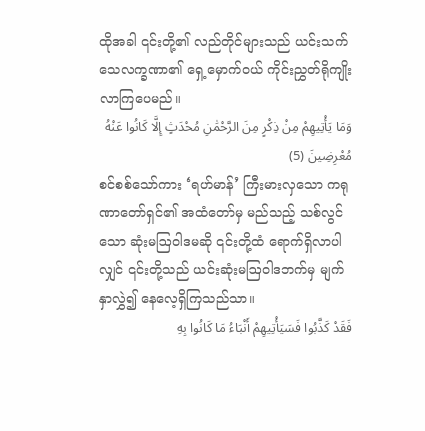ထိုအခါ ၎င်းတို့၏ လည်တိုင်များသည် ယင်းသက်သေလက္ခဏာ၏ ရှေ့မှောက်ဝယ် ကိုင်းညွှတ်ရိုကျိုး လာကြပေမည်။
وَمَا يَأْتِيهِمْ مِنْ ذِكْرٍ مِنَ الرَّحْمَٰنِ مُحْدَثٍ إِلَّا كَانُوا عَنْهُ مُعْرِضِينَ (5)
စင်စစ်သော်ကား ‘ရဟ်မာန်’ ကြီးမားလှသော ကရုဏာတော်ရှင်၏ အထံတော်မှ မည်သည့် သစ်လွင်သော ဆုံးမဩဝါဒမဆို ၎င်းတို့ထံ ရောက်ရှိလာပါလျှင် ၎င်းတို့သည် ယင်းဆုံးမဩဝါဒဘက်မှ မျက်နှာလွှဲ၍ နေလေ့ရှိကြသည်သာ။
فَقَدْ كَذَّبُوا فَسَيَأْتِيهِمْ أَنْبَاءُ مَا كَانُوا بِهِ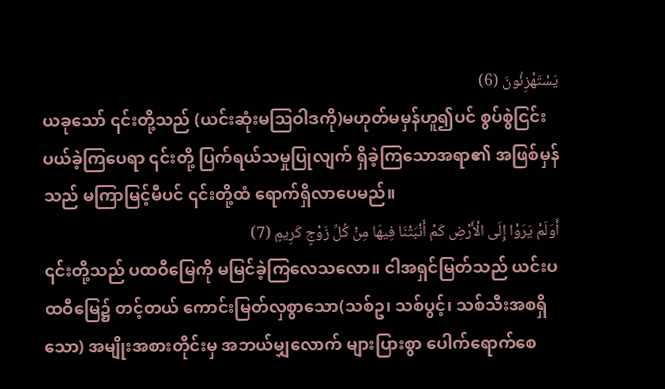يَسْتَهْزِئُونَ (6)
ယခုသော် ၎င်းတို့သည် (ယင်းဆုံးမဩဝါဒကို)မဟုတ်မမှန်ဟူ၍ပင် စွပ်စွဲငြင်းပယ်ခဲ့ကြပေရာ ၎င်းတို့ ပြက်ရယ်သမှုပြုလျက် ရှိခဲ့ကြသောအရာ၏ အဖြစ်မှန်သည် မကြာမြင့်မီပင် ၎င်းတို့ထံ ရောက်ရှိလာပေမည်။
أَوَلَمْ يَرَوْا إِلَى الْأَرْضِ كَمْ أَنْبَتْنَا فِيهَا مِنْ كُلِّ زَوْجٍ كَرِيمٍ (7)
၎င်းတို့သည် ပထဝီမြေကို မမြင်ခဲ့ကြလေသလော။ ငါအရှင်မြတ်သည် ယင်းပထဝီမြေ၌ တင့်တယ် ကောင်းမြတ်လှစွာသော(သစ်ဥ၊ သစ်ပွင့်၊ သစ်သီးအစရှိသော) အမျိုးအစားတိုင်းမှ အဘယ်မျှလောက် များပြားစွာ ပေါက်ရောက်စေ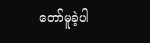တော်မူခဲ့ပါ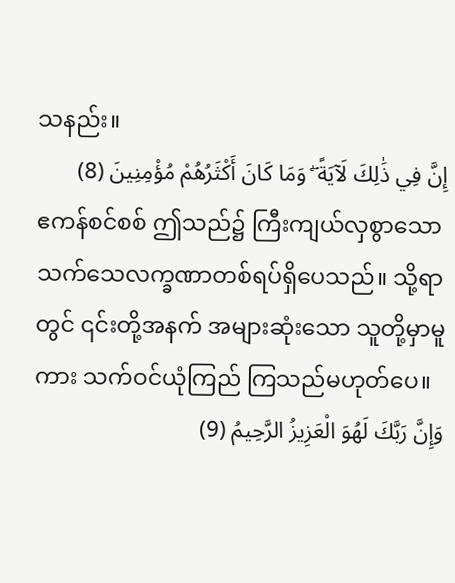သနည်း။
إِنَّ فِي ذَٰلِكَ لَآيَةً ۖ وَمَا كَانَ أَكْثَرُهُمْ مُؤْمِنِينَ (8)
ဧကန်စင်စစ် ဤသည်၌ ကြီးကျယ်လှစွာသော သက်သေလက္ခဏာတစ်ရပ်ရှိပေသည်။ သို့ရာတွင် ၎င်းတို့အနက် အများဆုံးသော သူတို့မှာမူကား သက်ဝင်ယုံကြည် ကြသည်မဟုတ်ပေ။
وَإِنَّ رَبَّكَ لَهُوَ الْعَزِيزُ الرَّحِيمُ (9)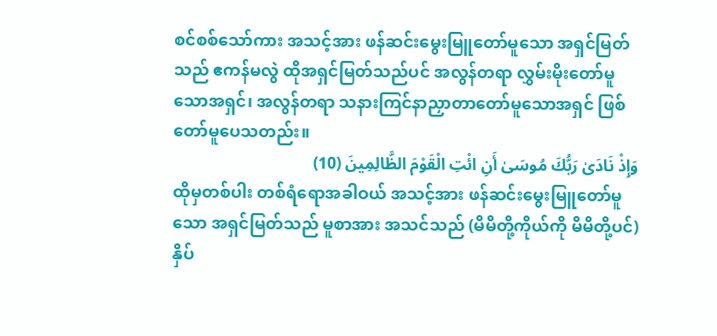စင်စစ်သော်ကား အသင့်အား ဖန်ဆင်းမွေးမြူတော်မူသော အရှင်မြတ်သည် ဧကန်မလွဲ ထိုအရှင်မြတ်သည်ပင် အလွန်တရာ လွှမ်းမိုးတော်မူသောအရှင်၊ အလွန်တရာ သနားကြင်နာညှာတာတော်မူသောအရှင် ဖြစ်တော်မူပေသတည်း။
وَإِذْ نَادَىٰ رَبُّكَ مُوسَىٰ أَنِ ائْتِ الْقَوْمَ الظَّالِمِينَ (10)
ထိုမှတစ်ပါး တစ်ရံရောအခါဝယ် အသင့်အား ဖန်ဆင်းမွေးမြူတော်မူသော အရှင်မြတ်သည် မူစာအား အသင်သည် (မိမိတို့ကိုယ်ကို မိမိတို့ပင်)နှိပ်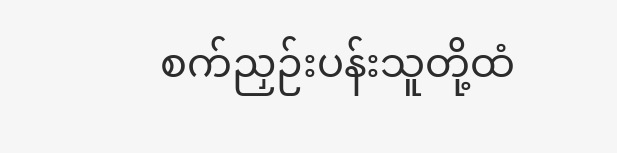စက်ညှဉ်းပန်းသူတို့ထံ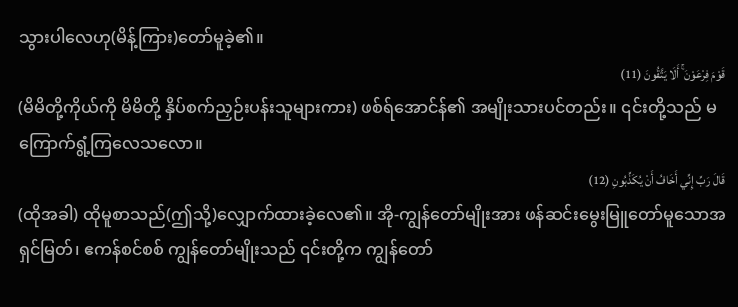သွားပါလေဟု(မိန့်ကြား)တော်မူခဲ့၏။
قَوْمَ فِرْعَوْنَ ۚ أَلَا يَتَّقُونَ (11)
(မိမိတို့ကိုယ်ကို မိမိတို့ နှိပ်စက်ညှဉ်းပန်းသူများကား) ဖစ်ရ်အောင်န်၏ အမျိုးသားပင်တည်း။ ၎င်းတို့သည် မကြောက်ရွံ့ကြလေသလော။
قَالَ رَبِّ إِنِّي أَخَافُ أَنْ يُكَذِّبُونِ (12)
(ထိုအခါ) ထိုမူစာသည်(ဤသို့)လျှောက်ထားခဲ့လေ၏။ အို-ကျွန်တော်မျိုးအား ဖန်ဆင်းမွေးမြူတော်မူသောအရှင်မြတ်၊ ဧကန်စင်စစ် ကျွန်တော်မျိုးသည် ၎င်းတို့က ကျွန်တော်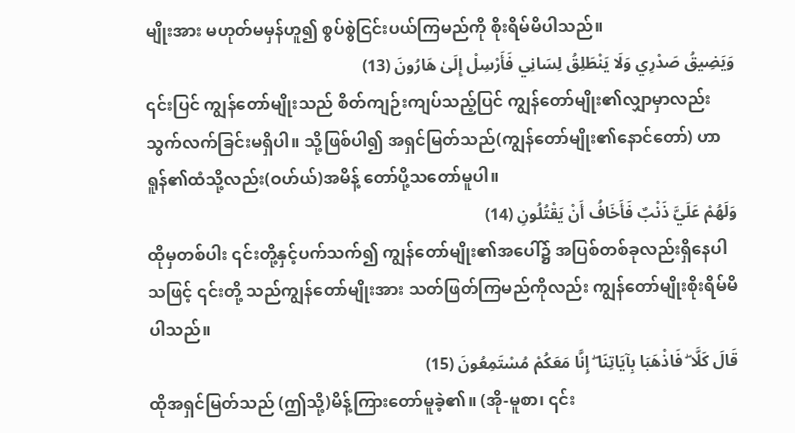မျိုးအား မဟုတ်မမှန်ဟူ၍ စွပ်စွဲငြင်းပယ်ကြမည်ကို စိုးရိမ်မိပါသည်။
وَيَضِيقُ صَدْرِي وَلَا يَنْطَلِقُ لِسَانِي فَأَرْسِلْ إِلَىٰ هَارُونَ (13)
၎င်းပြင် ကျွန်တော်မျိုးသည် စိတ်ကျဉ်းကျပ်သည့်ပြင် ကျွန်တော်မျိုး၏လျှာမှာလည်း သွက်လက်ခြင်းမရှိပါ။ သို့ဖြစ်ပါ၍ အရှင်မြတ်သည်(ကျွန်တော်မျိုး၏နောင်တော်) ဟာရူန်၏ထံသို့လည်း(ဝဟ်ယ်)အမိန့် တော်ပို့သတော်မူပါ။
وَلَهُمْ عَلَيَّ ذَنْبٌ فَأَخَافُ أَنْ يَقْتُلُونِ (14)
ထိုမှတစ်ပါး ၎င်းတို့နှင့်ပက်သက်၍ ကျွန်တော်မျိုး၏အပေါ်၌ အပြစ်တစ်ခုလည်းရှိနေပါသဖြင့် ၎င်းတို့ သည်ကျွန်တော်မျိုးအား သတ်ဖြတ်ကြမည်ကိုလည်း ကျွန်တော်မျိုးစိုးရိမ်မိပါသည်။
قَالَ كَلَّا ۖ فَاذْهَبَا بِآيَاتِنَا ۖ إِنَّا مَعَكُمْ مُسْتَمِعُونَ (15)
ထိုအရှင်မြတ်သည် (ဤသို့)မိန့်ကြားတော်မူခဲ့၏။ (အို-မူစာ၊ ၎င်း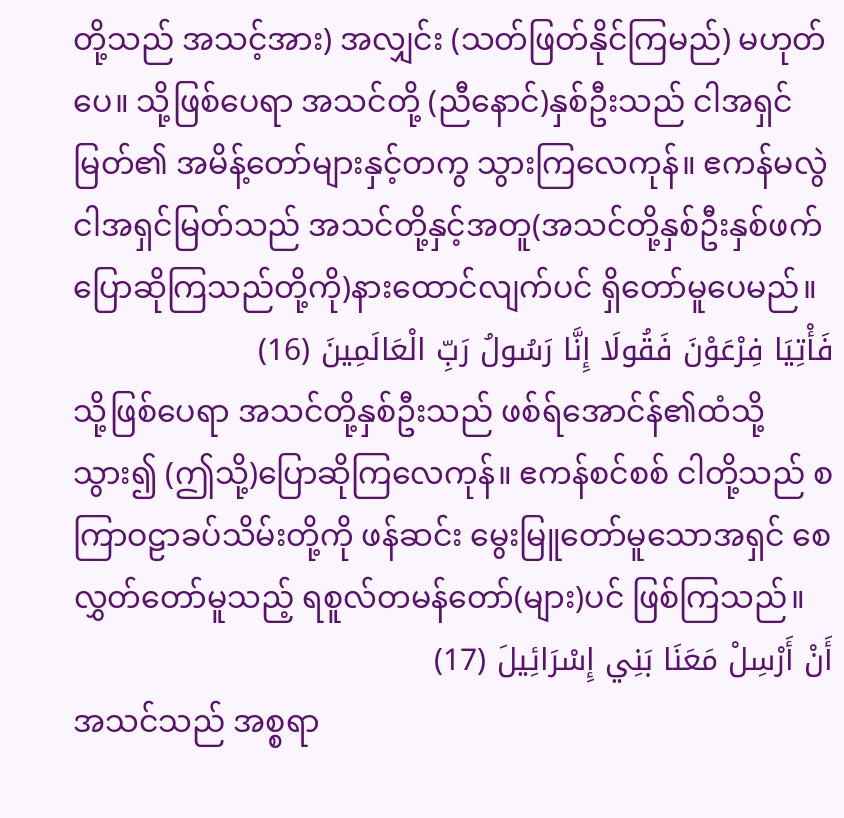တို့သည် အသင့်အား) အလျှင်း (သတ်ဖြတ်နိုင်ကြမည်) မဟုတ်ပေ။ သို့ဖြစ်ပေရာ အသင်တို့ (ညီနောင်)နှစ်ဦးသည် ငါအရှင်မြတ်၏ အမိန့်တော်များနှင့်တကွ သွားကြလေကုန်။ ဧကန်မလွဲ ငါအရှင်မြတ်သည် အသင်တို့နှင့်အတူ(အသင်တို့နှစ်ဦးနှစ်ဖက် ပြောဆိုကြသည်တို့ကို)နားထောင်လျက်ပင် ရှိတော်မူပေမည်။
فَأْتِيَا فِرْعَوْنَ فَقُولَا إِنَّا رَسُولُ رَبِّ الْعَالَمِينَ (16)
သို့ဖြစ်ပေရာ အသင်တို့နှစ်ဦးသည် ဖစ်ရ်အောင်န်၏ထံသို့သွား၍ (ဤသို့)ပြောဆိုကြလေကုန်။ ဧကန်စင်စစ် ငါတို့သည် စကြာဝဠာခပ်သိမ်းတို့ကို ဖန်ဆင်း မွေးမြူတော်မူသောအရှင် စေလွှတ်တော်မူသည့် ရစူလ်တမန်တော်(များ)ပင် ဖြစ်ကြသည်။
أَنْ أَرْسِلْ مَعَنَا بَنِي إِسْرَائِيلَ (17)
အသင်သည် အစ္စရာ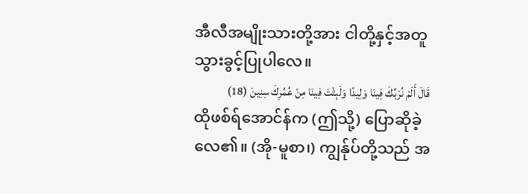အီလီအမျိုးသားတို့အား ငါတို့နှင့်အတူ သွားခွင့်ပြုပါလေ။
قَالَ أَلَمْ نُرَبِّكَ فِينَا وَلِيدًا وَلَبِثْتَ فِينَا مِنْ عُمُرِكَ سِنِينَ (18)
ထိုဖစ်ရ်အောင်န်က (ဤသို့) ပြောဆိုခဲ့လေ၏။ (အို-မူစာ၊) ကျွန်ုပ်တို့သည် အ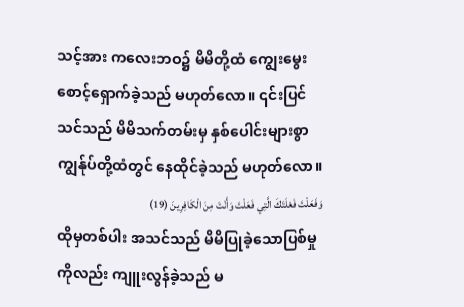သင့်အား ကလေးဘဝ၌ မိမိတို့ထံ ကျွေးမွေးစောင့်ရှောက်ခဲ့သည် မဟုတ်လော။ ၎င်းပြင် သင်သည် မိမိသက်တမ်းမှ နှစ်ပေါင်းများစွာ ကျွန်ုပ်တို့ထံတွင် နေထိုင်ခဲ့သည် မဟုတ်လော။
وَفَعَلْتَ فَعْلَتَكَ الَّتِي فَعَلْتَ وَأَنْتَ مِنَ الْكَافِرِينَ (19)
ထိုမှတစ်ပါး အသင်သည် မိမိပြုခဲ့သောပြစ်မှုကိုလည်း ကျူးလွန်ခဲ့သည် မ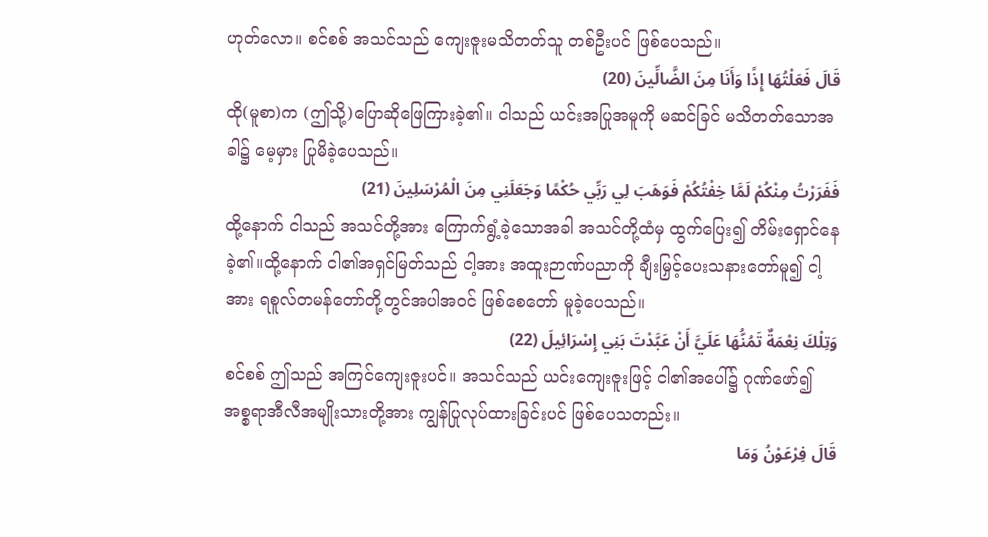ဟုတ်လော။ စင်စစ် အသင်သည် ကျေးဇူးမသိတတ်သူ တစ်ဦးပင် ဖြစ်ပေသည်။
قَالَ فَعَلْتُهَا إِذًا وَأَنَا مِنَ الضَّالِّينَ (20)
ထို(မူစာ)က (ဤသို့)ပြောဆိုဖြေကြားခဲ့၏။ ငါသည် ယင်းအပြုအမူကို မဆင်ခြင် မသိတတ်သောအခါ၌ မေ့မှား ပြုမိခဲ့ပေသည်။
فَفَرَرْتُ مِنْكُمْ لَمَّا خِفْتُكُمْ فَوَهَبَ لِي رَبِّي حُكْمًا وَجَعَلَنِي مِنَ الْمُرْسَلِينَ (21)
ထို့နောက် ငါသည် အသင်တို့အား ကြောက်ရွံ့ခဲ့သောအခါ အသင်တို့ထံမှ ထွက်ပြေး၍ တိမ်းရှောင်နေခဲ့၏။ထို့နောက် ငါ၏အရှင်မြတ်သည် ငါ့အား အထူးဉာဏ်ပညာကို ချီးမြှင့်ပေးသနားတော်မူ၍ ငါ့အား ရစူလ်တမန်တော်တို့တွင်အပါအဝင် ဖြစ်စေတော် မူခဲ့ပေသည်။
وَتِلْكَ نِعْمَةٌ تَمُنُّهَا عَلَيَّ أَنْ عَبَّدْتَ بَنِي إِسْرَائِيلَ (22)
စင်စစ် ဤသည် အကြင်ကျေးဇူးပင်။ အသင်သည် ယင်းကျေးဇူးဖြင့် ငါ၏အပေါ်၌ ဂုဏ်ဖော်၍ အစ္စရာအီလီအမျိုးသားတို့အား ကျွန်ပြုလုပ်ထားခြင်းပင် ဖြစ်ပေသတည်း။
قَالَ فِرْعَوْنُ وَمَا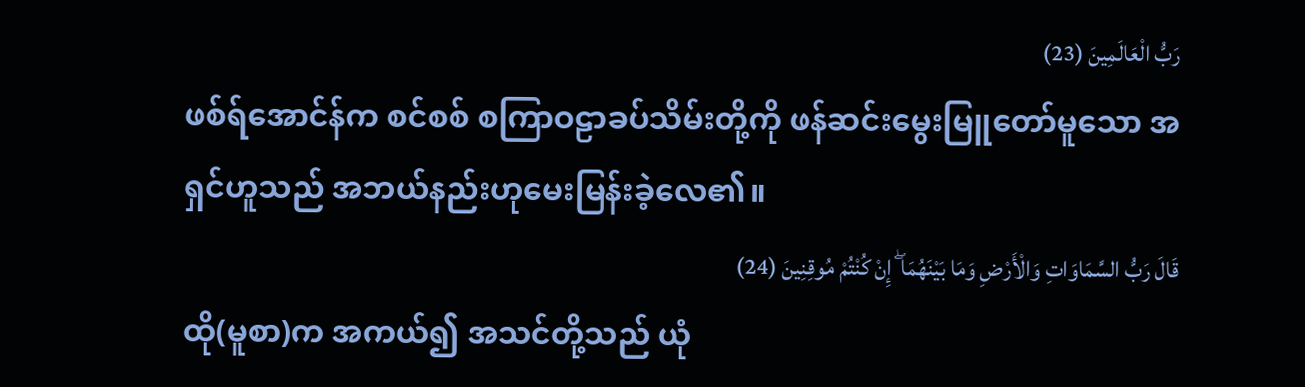رَبُّ الْعَالَمِينَ (23)
ဖစ်ရ်အောင်န်က စင်စစ် စကြာဝဠာခပ်သိမ်းတို့ကို ဖန်ဆင်းမွေးမြူတော်မူသော အရှင်ဟူသည် အဘယ်နည်းဟုမေးမြန်းခဲ့လေ၏။
قَالَ رَبُّ السَّمَاوَاتِ وَالْأَرْضِ وَمَا بَيْنَهُمَا ۖ إِنْ كُنْتُمْ مُوقِنِينَ (24)
ထို(မူစာ)က အကယ်၍ အသင်တို့သည် ယုံ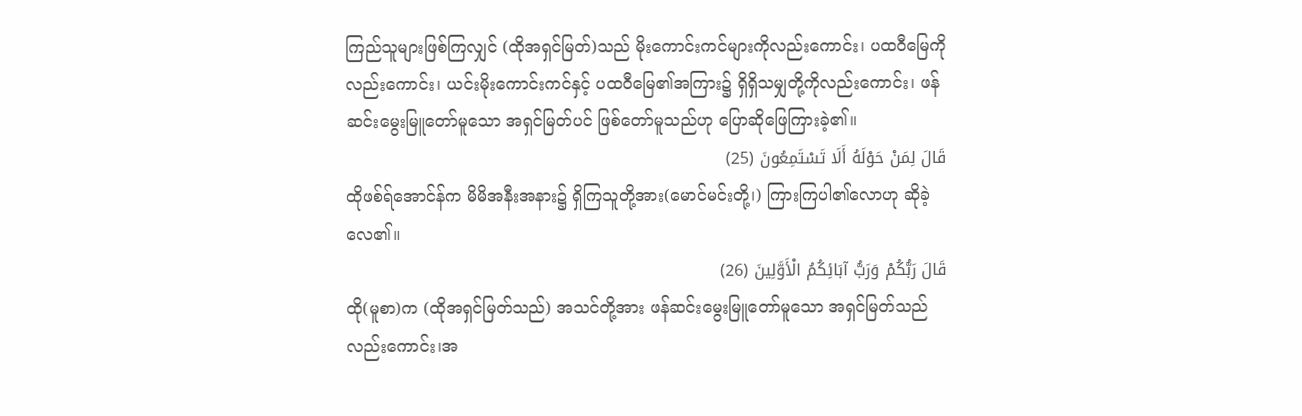ကြည်သူများဖြစ်ကြလျှင် (ထိုအရှင်မြတ်)သည် မိုးကောင်းကင်များကိုလည်းကောင်း၊ ပထဝီမြေကိုလည်းကောင်း၊ ယင်းမိုးကောင်းကင်နှင့် ပထဝီမြေ၏အကြား၌ ရှိရှိသမျှတို့ကိုလည်းကောင်း၊ ဖန်ဆင်းမွေးမြူတော်မူသော အရှင်မြတ်ပင် ဖြစ်တော်မူသည်ဟု ပြောဆိုဖြေကြားခဲ့၏။
قَالَ لِمَنْ حَوْلَهُ أَلَا تَسْتَمِعُونَ (25)
ထိုဖစ်ရ်အောင်န်က မိမိအနီးအနား၌ ရှိကြသူတို့အား(မောင်မင်းတို့၊) ကြားကြပါ၏လောဟု ဆိုခဲ့လေ၏။
قَالَ رَبُّكُمْ وَرَبُّ آبَائِكُمُ الْأَوَّلِينَ (26)
ထို(မူစာ)က (ထိုအရှင်မြတ်သည်) အသင်တို့အား ဖန်ဆင်းမွေးမြူတော်မူသော အရှင်မြတ်သည် လည်းကောင်း၊အ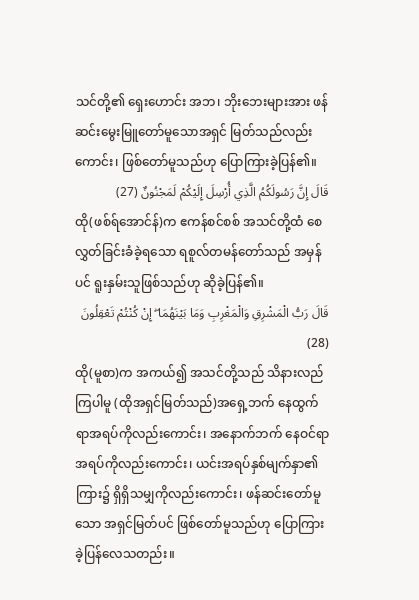သင်တို့၏ ရှေးဟောင်း အဘ၊ ဘိုးဘေးများအား ဖန်ဆင်းမွေးမြူတော်မူသောအရှင် မြတ်သည်လည်းကောင်း၊ ဖြစ်တော်မူသည်ဟု ပြောကြားခဲ့ပြန်၏။
قَالَ إِنَّ رَسُولَكُمُ الَّذِي أُرْسِلَ إِلَيْكُمْ لَمَجْنُونٌ (27)
ထို(ဖစ်ရ်အောင်န်)က ဧကန်စင်စစ် အသင်တို့ထံ စေလွှတ်ခြင်းခံခဲ့ရသော ရစူလ်တမန်တော်သည် အမှန်ပင် ရူးနှမ်းသူဖြစ်သည်ဟု ဆိုခဲ့ပြန်၏။
قَالَ رَبُّ الْمَشْرِقِ وَالْمَغْرِبِ وَمَا بَيْنَهُمَا ۖ إِنْ كُنْتُمْ تَعْقِلُونَ (28)
ထို(မူစာ)က အကယ်၍ အသင်တို့သည် သိနားလည်ကြပါမူ (ထိုအရှင်မြတ်သည်)အရှေ့ဘက် နေထွက်ရာအရပ်ကိုလည်းကောင်း၊ အနောက်ဘက် နေဝင်ရာအရပ်ကိုလည်းကောင်း၊ ယင်းအရပ်နှစ်မျက်နှာ၏ကြား၌ ရှိရှိသမျှကိုလည်းကောင်း၊ ဖန်ဆင်းတော်မူသော အရှင်မြတ်ပင် ဖြစ်တော်မူသည်ဟု ပြောကြားခဲ့ပြန်လေသတည်း။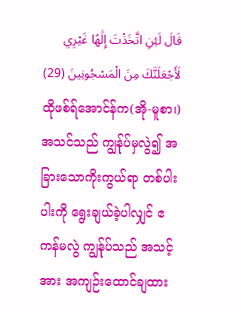قَالَ لَئِنِ اتَّخَذْتَ إِلَٰهًا غَيْرِي لَأَجْعَلَنَّكَ مِنَ الْمَسْجُونِينَ (29)
ထိုဖစ်ရ်အောင်န်က(အို-မူစာ၊)အသင်သည် ကျွန်ုပ်မှလွဲ၍ အခြားသောကိုးကွယ်ရာ တစ်ပါးပါးကို ရွေးချယ်ခဲ့ပါလျှင် ဧကန်မလွဲ ကျွန်ုပ်သည် အသင့်အား အကျဉ်းထောင်ချထား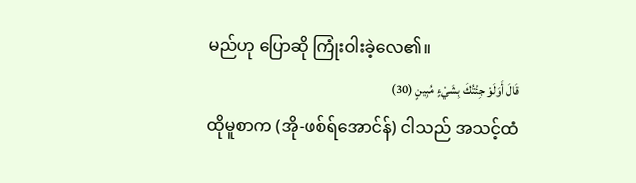မည်ဟု ပြောဆို ကြုံးဝါးခဲ့လေ၏။
قَالَ أَوَلَوْ جِئْتُكَ بِشَيْءٍ مُبِينٍ (30)
ထိုမူစာက (အို-ဖစ်ရ်အောင်န်) ငါသည် အသင့်ထံ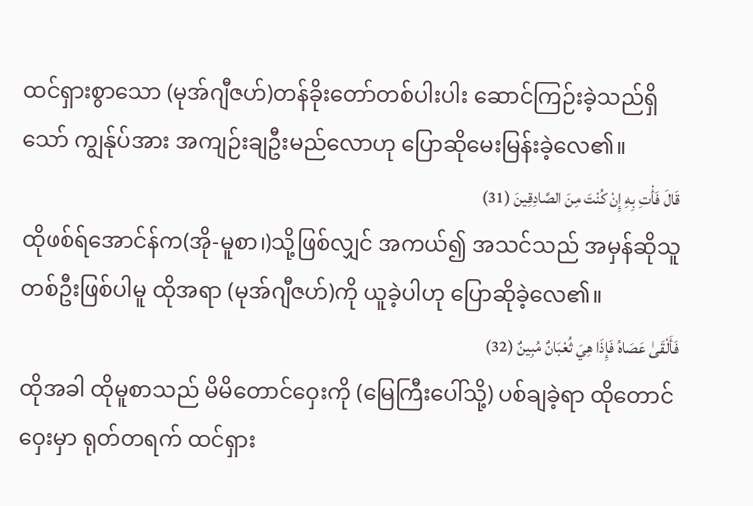ထင်ရှားစွာသော (မုအ်ဂျီဇဟ်)တန်ခိုးတော်တစ်ပါးပါး ဆောင်ကြဉ်းခဲ့သည်ရှိသော် ကျွန်ုပ်အား အကျဉ်းချဦးမည်လောဟု ပြောဆိုမေးမြန်းခဲ့လေ၏။
قَالَ فَأْتِ بِهِ إِنْ كُنْتَ مِنَ الصَّادِقِينَ (31)
ထိုဖစ်ရ်အောင်န်က(အို-မူစာ၊)သို့ဖြစ်လျှင် အကယ်၍ အသင်သည် အမှန်ဆိုသူတစ်ဦးဖြစ်ပါမူ ထိုအရာ (မုအ်ဂျီဇဟ်)ကို ယူခဲ့ပါဟု ပြောဆိုခဲ့လေ၏။
فَأَلْقَىٰ عَصَاهُ فَإِذَا هِيَ ثُعْبَانٌ مُبِينٌ (32)
ထိုအခါ ထိုမူစာသည် မိမိတောင်ဝှေးကို (မြေကြီးပေါ်သို့) ပစ်ချခဲ့ရာ ထိုတောင်ဝှေးမှာ ရုတ်တရက် ထင်ရှား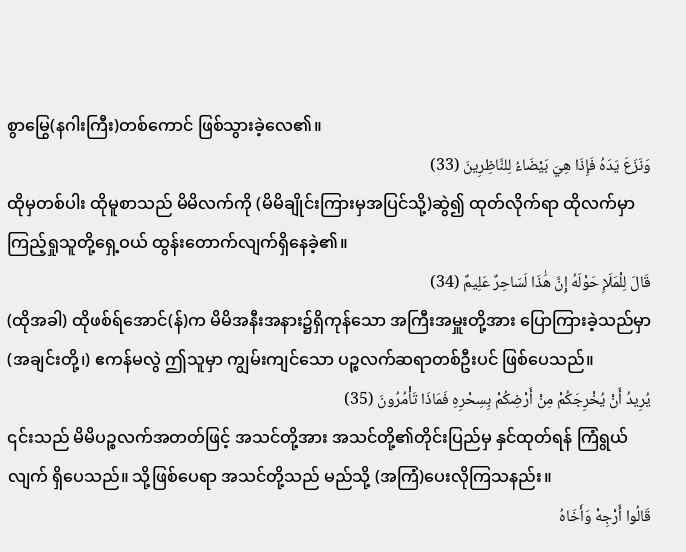စွာမြွေ(နဂါးကြီး)တစ်ကောင် ဖြစ်သွားခဲ့လေ၏။
وَنَزَعَ يَدَهُ فَإِذَا هِيَ بَيْضَاءُ لِلنَّاظِرِينَ (33)
ထိုမှတစ်ပါး ထိုမူစာသည် မိမိလက်ကို (မိမိချိုင်းကြားမှအပြင်သို့)ဆွဲ၍ ထုတ်လိုက်ရာ ထိုလက်မှာ ကြည့်ရှုသူတို့ရှေ့ဝယ် ထွန်းတောက်လျက်ရှိနေခဲ့၏။
قَالَ لِلْمَلَإِ حَوْلَهُ إِنَّ هَٰذَا لَسَاحِرٌ عَلِيمٌ (34)
(ထိုအခါ) ထိုဖစ်ရ်အောင်(န်)က မိမိအနီးအနား၌ရှိကုန်သော အကြီးအမှူးတို့အား ပြောကြားခဲ့သည်မှာ (အချင်းတို့၊) ဧကန်မလွဲ ဤသူမှာ ကျွမ်းကျင်သော ပဉ္စလက်ဆရာတစ်ဦးပင် ဖြစ်ပေသည်။
يُرِيدُ أَنْ يُخْرِجَكُمْ مِنْ أَرْضِكُمْ بِسِحْرِهِ فَمَاذَا تَأْمُرُونَ (35)
၎င်းသည် မိမိပဉ္စလက်အတတ်ဖြင့် အသင်တို့အား အသင်တို့၏တိုင်းပြည်မှ နှင်ထုတ်ရန် ကြံရွယ်လျက် ရှိပေသည်။ သို့ဖြစ်ပေရာ အသင်တို့သည် မည်သို့ (အကြံ)ပေးလိုကြသနည်း။
قَالُوا أَرْجِهْ وَأَخَاهُ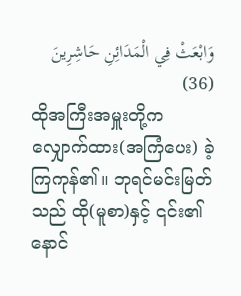وَابْعَثْ فِي الْمَدَائِنِ حَاشِرِينَ (36)
ထိုအကြီးအမှူးတို့က လျှောက်ထား(အကြံပေး) ခဲ့ကြကုန်၏။ ဘုရင်မင်းမြတ်သည် ထို(မူစာ)နှင့် ၎င်း၏နောင်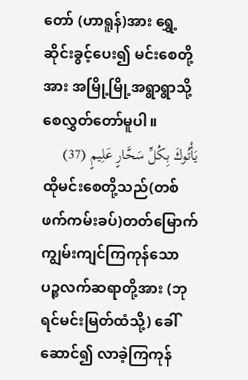တော် (ဟာရူန်)အား ရွှေ့ဆိုင်းခွင့်ပေး၍ မင်းစေတို့အား အမြို့မြို့အရွာရွာသို့ စေလွှတ်တော်မူပါ။
يَأْتُوكَ بِكُلِّ سَحَّارٍ عَلِيمٍ (37)
ထိုမင်းစေတို့သည်(တစ်ဖက်ကမ်းခပ်)တတ်မြောက်ကျွမ်းကျင်ကြကုန်သော ပဉ္စလက်ဆရာတို့အား (ဘုရင်မင်းမြတ်ထံသို့) ခေါ်ဆောင်၍ လာခဲ့ကြကုန်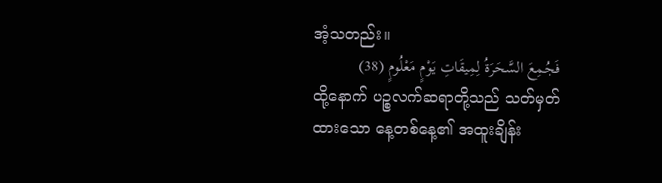အံ့သတည်း။
فَجُمِعَ السَّحَرَةُ لِمِيقَاتِ يَوْمٍ مَعْلُومٍ (38)
ထို့နောက် ပဉ္စလက်ဆရာတို့သည် သတ်မှတ်ထားသော နေ့တစ်နေ့၏ အထူးချိန်း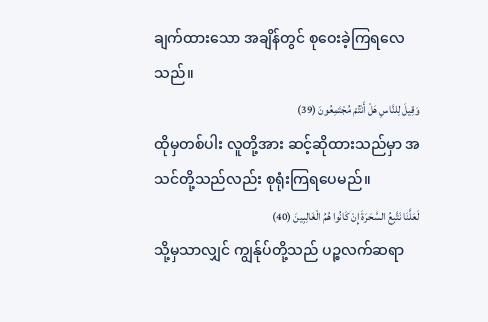ချက်ထားသော အချိန်တွင် စုဝေးခဲ့ကြရလေသည်။
وَقِيلَ لِلنَّاسِ هَلْ أَنْتُمْ مُجْتَمِعُونَ (39)
ထိုမှတစ်ပါး လူတို့အား ဆင့်ဆိုထားသည်မှာ အသင်တို့သည်လည်း စုရုံးကြရပေမည်။
لَعَلَّنَا نَتَّبِعُ السَّحَرَةَ إِنْ كَانُوا هُمُ الْغَالِبِينَ (40)
သို့မှသာလျှင် ကျွန်ုပ်တို့သည် ပဉ္စလက်ဆရာ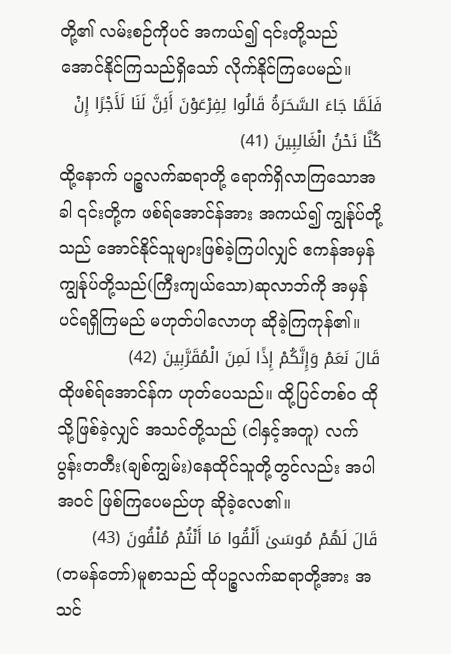တို့၏ လမ်းစဉ်ကိုပင် အကယ်၍ ၎င်းတို့သည် အောင်နိုင်ကြသည်ရှိသော် လိုက်နိုင်ကြပေမည်။
فَلَمَّا جَاءَ السَّحَرَةُ قَالُوا لِفِرْعَوْنَ أَئِنَّ لَنَا لَأَجْرًا إِنْ كُنَّا نَحْنُ الْغَالِبِينَ (41)
ထို့နောက် ပဉ္စလက်ဆရာတို့ ရောက်ရှိလာကြသောအခါ ၎င်းတို့က ဖစ်ရ်အောင်န်အား အကယ်၍ ကျွန်ုပ်တို့သည် အောင်နိုင်သူများဖြစ်ခဲ့ကြပါလျှင် ဧကန်အမှန် ကျွန်ုပ်တို့သည်(ကြီးကျယ်သော)ဆုလာဘ်ကို အမှန်ပင်ရရှိကြမည် မဟုတ်ပါလောဟု ဆိုခဲ့ကြကုန်၏။
قَالَ نَعَمْ وَإِنَّكُمْ إِذًا لَمِنَ الْمُقَرَّبِينَ (42)
ထိုဖစ်ရ်အောင်န်က ဟုတ်ပေသည်။ ထို့ပြင်တစ်ဝ ထိုသို့ဖြစ်ခဲ့လျှင် အသင်တို့သည် (ငါနှင့်အတူ) လက်ပွန်းတတီး(ချစ်ကျွမ်း)နေထိုင်သူတို့တွင်လည်း အပါအဝင် ဖြစ်ကြပေမည်ဟု ဆိုခဲ့လေ၏။
قَالَ لَهُمْ مُوسَىٰ أَلْقُوا مَا أَنْتُمْ مُلْقُونَ (43)
(တမန်တော်)မူစာသည် ထိုပဉ္စလက်ဆရာတို့အား အသင်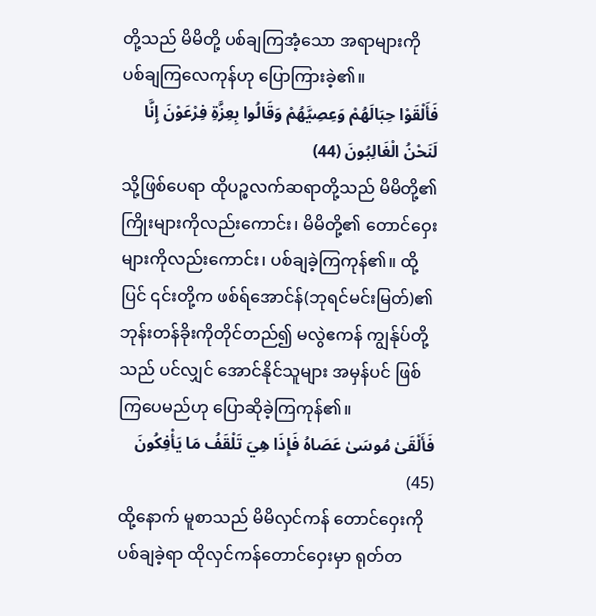တို့သည် မိမိတို့ ပစ်ချကြအံ့သော အရာများကိုပစ်ချကြလေကုန်ဟု ပြောကြားခဲ့၏။
فَأَلْقَوْا حِبَالَهُمْ وَعِصِيَّهُمْ وَقَالُوا بِعِزَّةِ فِرْعَوْنَ إِنَّا لَنَحْنُ الْغَالِبُونَ (44)
သို့ဖြစ်ပေရာ ထိုပဉ္စလက်ဆရာတို့သည် မိမိတို့၏ ကြိုးများကိုလည်းကောင်း၊ မိမိတို့၏ တောင်ဝှေးများကိုလည်းကောင်း၊ ပစ်ချခဲ့ကြကုန်၏။ ထို့ပြင် ၎င်းတို့က ဖစ်ရ်အောင်န်(ဘုရင်မင်းမြတ်)၏ ဘုန်းတန်ခိုးကိုတိုင်တည်၍ မလွဲဧကန် ကျွန်ုပ်တို့သည် ပင်လျှင် အောင်နိုင်သူများ အမှန်ပင် ဖြစ်ကြပေမည်ဟု ပြောဆိုခဲ့ကြကုန်၏။
فَأَلْقَىٰ مُوسَىٰ عَصَاهُ فَإِذَا هِيَ تَلْقَفُ مَا يَأْفِكُونَ (45)
ထို့နောက် မူစာသည် မိမိလှင်ကန် တောင်ဝှေးကို ပစ်ချခဲ့ရာ ထိုလှင်ကန်တောင်ဝှေးမှာ ရုတ်တ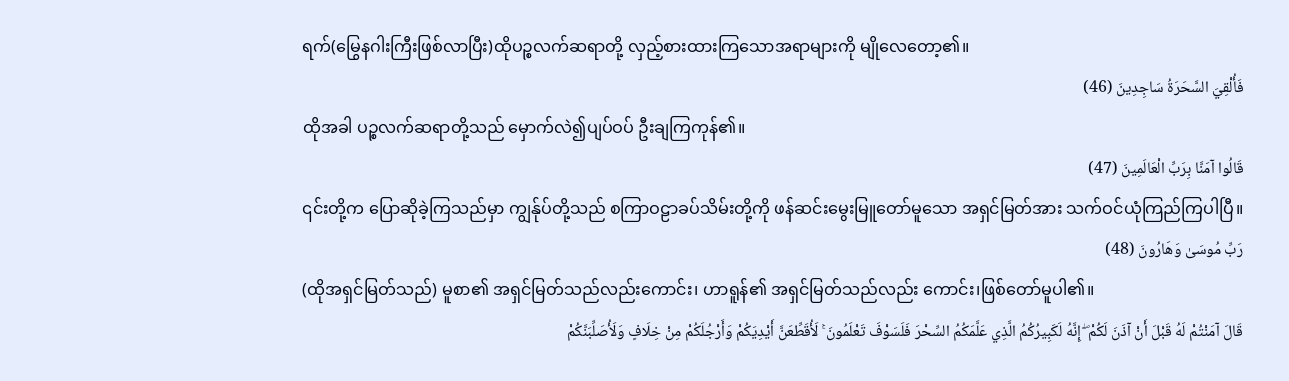ရက်(မြွေနဂါးကြီးဖြစ်လာပြီး)ထိုပဉ္စလက်ဆရာတို့ လှည့်စားထားကြသောအရာများကို မျိုလေတော့၏။
فَأُلْقِيَ السَّحَرَةُ سَاجِدِينَ (46)
ထိုအခါ ပဉ္စလက်ဆရာတို့သည် မှောက်လဲ၍ပျပ်ဝပ် ဦးချကြကုန်၏။
قَالُوا آمَنَّا بِرَبِّ الْعَالَمِينَ (47)
၎င်းတို့က ပြောဆိုခဲ့ကြသည်မှာ ကျွန်ုပ်တို့သည် စကြာဝဠာခပ်သိမ်းတို့ကို ဖန်ဆင်းမွေးမြူတော်မူသော အရှင်မြတ်အား သက်ဝင်ယုံကြည်ကြပါပြီ။
رَبِّ مُوسَىٰ وَهَارُونَ (48)
(ထိုအရှင်မြတ်သည်) မူစာ၏ အရှင်မြတ်သည်လည်းကောင်း၊ ဟာရူန်၏ အရှင်မြတ်သည်လည်း ကောင်း၊ဖြစ်တော်မူပါ၏။
قَالَ آمَنْتُمْ لَهُ قَبْلَ أَنْ آذَنَ لَكُمْ ۖ إِنَّهُ لَكَبِيرُكُمُ الَّذِي عَلَّمَكُمُ السِّحْرَ فَلَسَوْفَ تَعْلَمُونَ ۚ لَأُقَطِّعَنَّ أَيْدِيَكُمْ وَأَرْجُلَكُمْ مِنْ خِلَافٍ وَلَأُصَلِّبَنَّكُمْ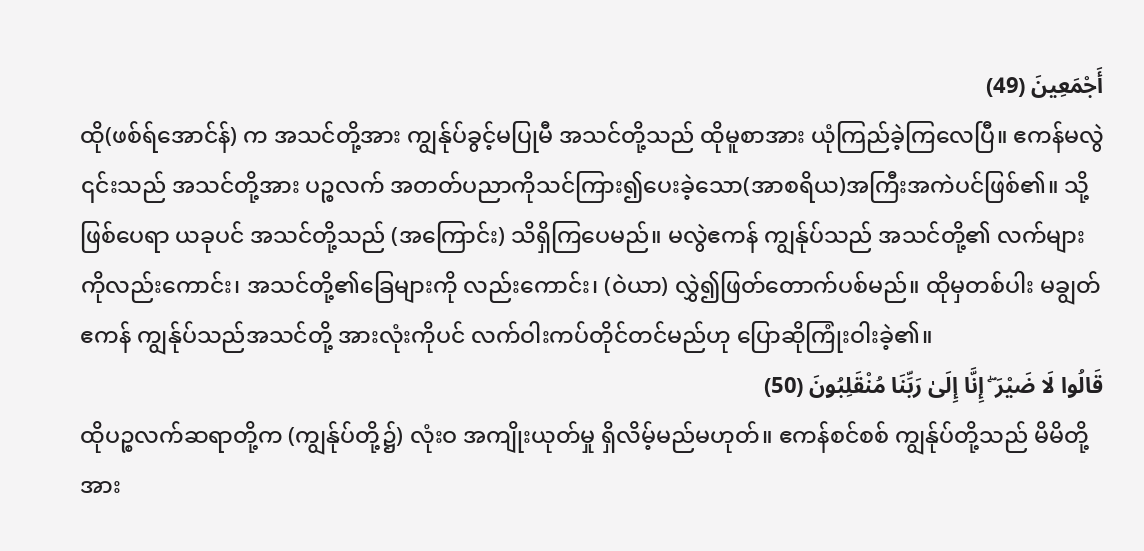أَجْمَعِينَ (49)
ထို(ဖစ်ရ်အောင်န်) က အသင်တို့အား ကျွန်ုပ်ခွင့်မပြုမီ အသင်တို့သည် ထိုမူစာအား ယုံကြည်ခဲ့ကြလေပြီ။ ဧကန်မလွဲ ၎င်းသည် အသင်တို့အား ပဉ္စလက် အတတ်ပညာကိုသင်ကြား၍ပေးခဲ့သော(အာစရိယ)အကြီးအကဲပင်ဖြစ်၏။ သို့ဖြစ်ပေရာ ယခုပင် အသင်တို့သည် (အကြောင်း) သိရှိကြပေမည်။ မလွဲဧကန် ကျွန်ုပ်သည် အသင်တို့၏ လက်များကိုလည်းကောင်း၊ အသင်တို့၏ခြေများကို လည်းကောင်း၊ (ဝဲယာ) လွှဲ၍ဖြတ်တောက်ပစ်မည်။ ထိုမှတစ်ပါး မချွတ်ဧကန် ကျွန်ုပ်သည်အသင်တို့ အားလုံးကိုပင် လက်ဝါးကပ်တိုင်တင်မည်ဟု ပြောဆိုကြုံးဝါးခဲ့၏။
قَالُوا لَا ضَيْرَ ۖ إِنَّا إِلَىٰ رَبِّنَا مُنْقَلِبُونَ (50)
ထိုပဉ္စလက်ဆရာတို့က (ကျွန်ုပ်တို့၌) လုံးဝ အကျိုးယုတ်မှု ရှိလိမ့်မည်မဟုတ်။ ဧကန်စင်စစ် ကျွန်ုပ်တို့သည် မိမိတို့အား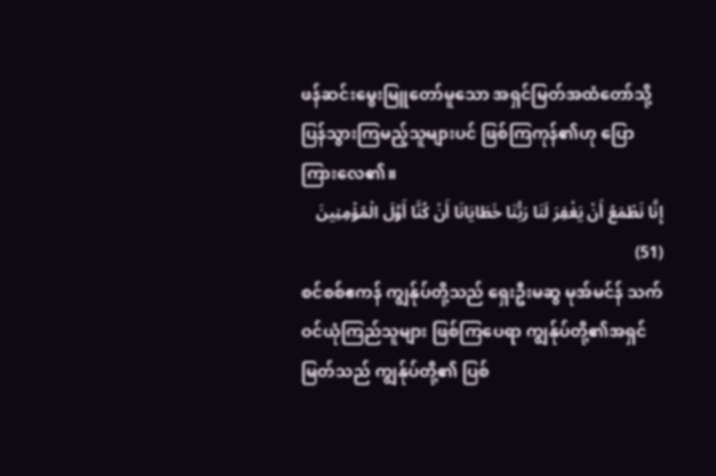ဖန်ဆင်းမွေးမြူတော်မူသော အရှင်မြတ်အထံတော်သို့ ပြန်သွားကြမည့်သူများပင် ဖြစ်ကြကုန်၏ဟု ပြောကြားလေ၏။
إِنَّا نَطْمَعُ أَنْ يَغْفِرَ لَنَا رَبُّنَا خَطَايَانَا أَنْ كُنَّا أَوَّلَ الْمُؤْمِنِينَ (51)
စင်စစ်ဧကန် ကျွန်ုပ်တို့သည် ရှေးဦးမဆွ မုအ်မင်န် သက်ဝင်ယုံကြည်သူများ ဖြစ်ကြပေရာ ကျွန်ုပ်တို့၏အရှင်မြတ်သည် ကျွန်ုပ်တို့၏ ပြစ်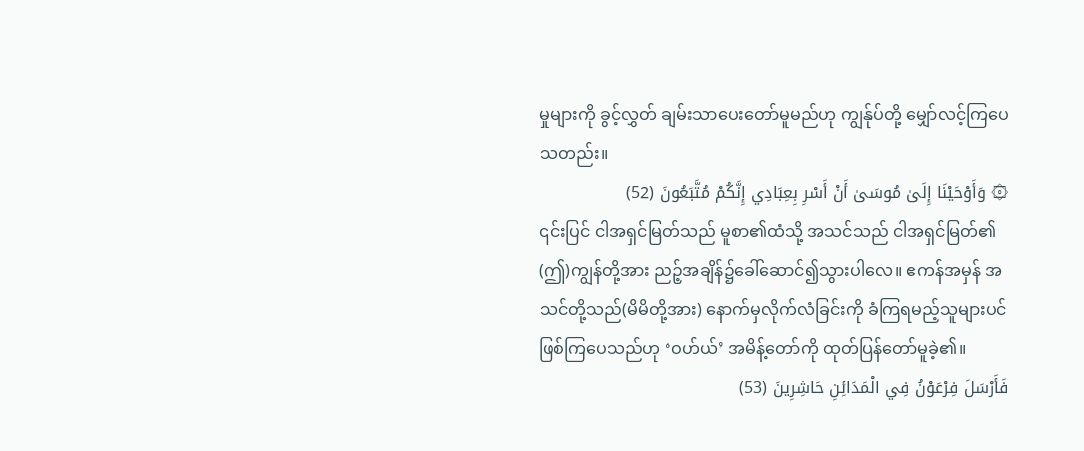မှုများကို ခွင့်လွှတ် ချမ်းသာပေးတော်မူမည်ဟု ကျွန်ုပ်တို့ မျှော်လင့်ကြပေသတည်း။
۞ وَأَوْحَيْنَا إِلَىٰ مُوسَىٰ أَنْ أَسْرِ بِعِبَادِي إِنَّكُمْ مُتَّبَعُونَ (52)
၎င်းပြင် ငါအရှင်မြတ်သည် မူစာ၏ထံသို့ အသင်သည် ငါအရှင်မြတ်၏ (ဤ)ကျွန်တို့အား ညဉ့်အချိန်၌ခေါ်ဆောင်၍သွားပါလေ။ ဧကန်အမှန် အသင်တို့သည်(မိမိတို့အား) နောက်မှလိုက်လံခြင်းကို ခံကြရမည့်သူများပင်ဖြစ်ကြပေသည်ဟု ‘ဝဟ်ယ်’ အမိန့်တော်ကို ထုတ်ပြန်တော်မူခဲ့၏။
فَأَرْسَلَ فِرْعَوْنُ فِي الْمَدَائِنِ حَاشِرِينَ (53)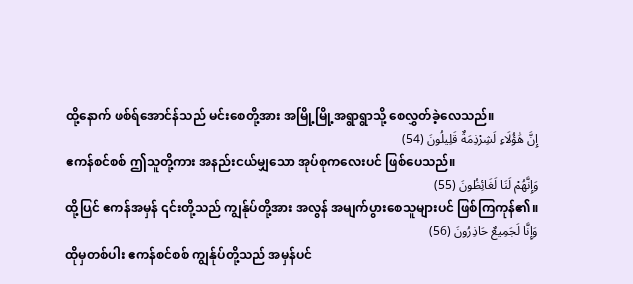ထို့နောက် ဖစ်ရ်အောင်န်သည် မင်းစေတို့အား အမြို့မြို့အရွာရွာသို့ စေလွှတ်ခဲ့လေသည်။
إِنَّ هَٰؤُلَاءِ لَشِرْذِمَةٌ قَلِيلُونَ (54)
ဧကန်စင်စစ် ဤသူတို့ကား အနည်းငယ်မျှသော အုပ်စုကလေးပင် ဖြစ်ပေသည်။
وَإِنَّهُمْ لَنَا لَغَائِظُونَ (55)
ထို့ပြင် ဧကန်အမှန် ၎င်းတို့သည် ကျွန်ုပ်တို့အား အလွန် အမျက်ပွားစေသူများပင် ဖြစ်ကြကုန်၏။
وَإِنَّا لَجَمِيعٌ حَاذِرُونَ (56)
ထိုမှတစ်ပါး ဧကန်စင်စစ် ကျွန်ုပ်တို့သည် အမှန်ပင်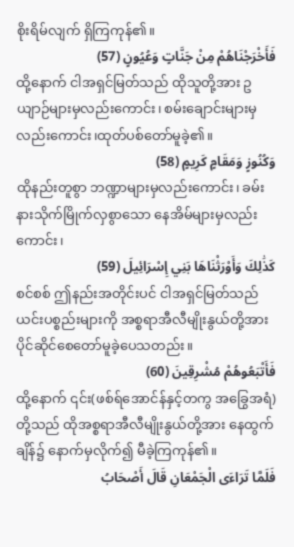စိုးရိမ်လျက် ရှိကြကုန်၏။
فَأَخْرَجْنَاهُمْ مِنْ جَنَّاتٍ وَعُيُونٍ (57)
ထို့နောက် ငါအရှင်မြတ်သည် ထိုသူတို့အား ဥယျာဉ်များမှလည်းကောင်း၊ စမ်းချောင်းများမှလည်းကောင်း၊ထုတ်ပစ်တော်မူခဲ့၏။
وَكُنُوزٍ وَمَقَامٍ كَرِيمٍ (58)
ထိုနည်းတူစွာ ဘဏ္ဍာများမှလည်းကောင်း၊ ခမ်းနားသိုက်မြိုက်လှစွာသော နေအိမ်များမှလည်းကောင်း၊
كَذَٰلِكَ وَأَوْرَثْنَاهَا بَنِي إِسْرَائِيلَ (59)
စင်စစ် ဤနည်းအတိုင်းပင် ငါအရှင်မြတ်သည် ယင်းပစ္စည်းများကို အစ္စရာအီလီမျိုးနွယ်တို့အား ပိုင်ဆိုင်စေတော်မူခဲ့ပေသတည်း။
فَأَتْبَعُوهُمْ مُشْرِقِينَ (60)
ထို့နောက် ၎င်း(ဖစ်ရ်အောင်န်နှင့်တကွ အခြွေအရံ)တို့သည် ထိုအစ္စရာအီလီမျိုးနွယ်တို့အား နေထွက်ချိန်၌ နောက်မှလိုက်၍ မီခဲ့ကြကုန်၏။
فَلَمَّا تَرَاءَى الْجَمْعَانِ قَالَ أَصْحَابُ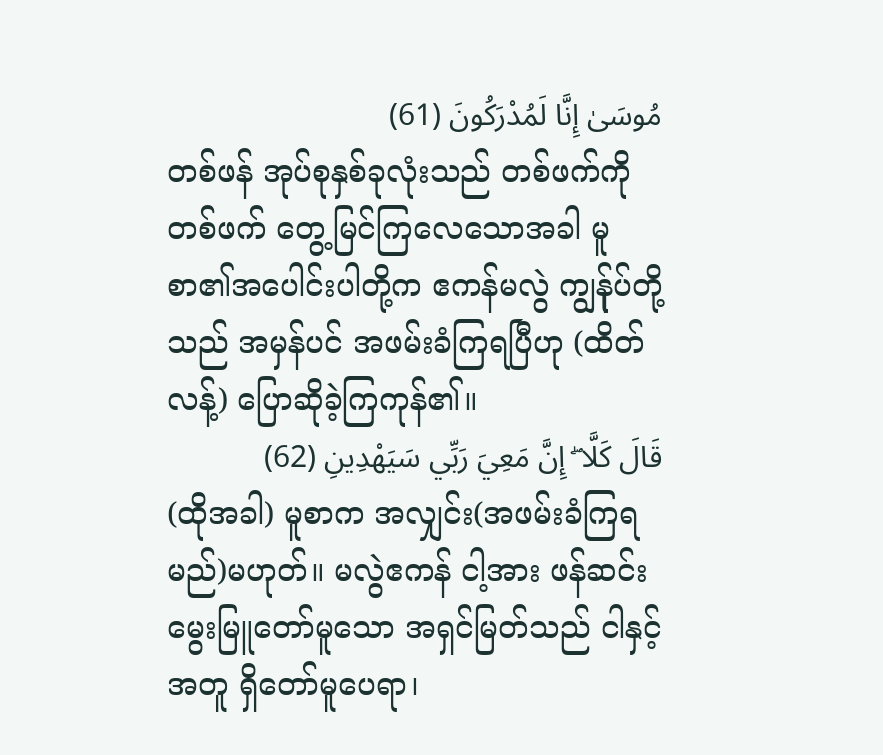مُوسَىٰ إِنَّا لَمُدْرَكُونَ (61)
တစ်ဖန် အုပ်စုနှစ်ခုလုံးသည် တစ်ဖက်ကိုတစ်ဖက် တွေ့မြင်ကြလေသောအခါ မူစာ၏အပေါင်းပါတို့က ဧကန်မလွဲ ကျွန်ုပ်တို့သည် အမှန်ပင် အဖမ်းခံကြရပြီဟု (ထိတ်လန့်) ပြောဆိုခဲ့ကြကုန်၏။
قَالَ كَلَّا ۖ إِنَّ مَعِيَ رَبِّي سَيَهْدِينِ (62)
(ထိုအခါ) မူစာက အလျှင်း(အဖမ်းခံကြရမည်)မဟုတ်။ မလွဲဧကန် ငါ့အား ဖန်ဆင်းမွေးမြူတော်မူသော အရှင်မြတ်သည် ငါနှင့်အတူ ရှိတော်မူပေရာ၊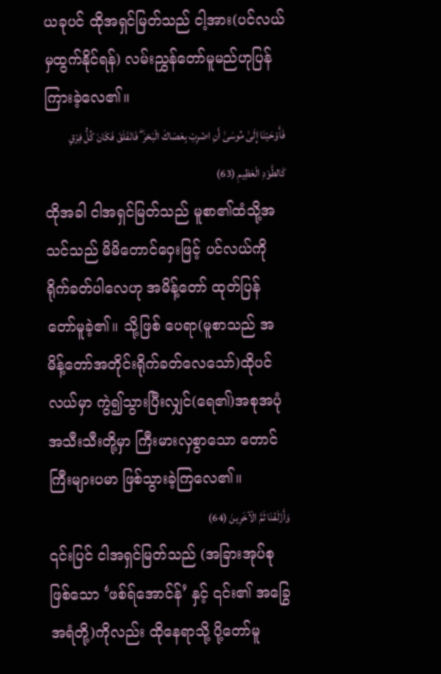ယခုပင် ထိုအရှင်မြတ်သည် ငါ့အား(ပင်လယ်မှထွက်နိုင်ရန်) လမ်းညွှန်တော်မူမည်ဟုပြန်ကြားခဲ့လေ၏။
فَأَوْحَيْنَا إِلَىٰ مُوسَىٰ أَنِ اضْرِبْ بِعَصَاكَ الْبَحْرَ ۖ فَانْفَلَقَ فَكَانَ كُلُّ فِرْقٍ كَالطَّوْدِ الْعَظِيمِ (63)
ထိုအခါ ငါအရှင်မြတ်သည် မူစာ၏ထံသို့အသင်သည် မိမိတောင်ဝှေးဖြင့် ပင်လယ်ကို ရိုက်ခတ်ပါလေဟု အမိန့်တော် ထုတ်ပြန်တော်မူခဲ့၏။ သို့ဖြစ် ပေရာ(မူစာသည် အမိန့်တော်အတိုင်းရိုက်ခတ်လေသော်)ထိုပင်လယ်မှာ ကွဲ၍သွားပြီးလျှင်(ရေ၏)အစုအပုံ အသီးသီးတို့မှာ ကြီးမားလှစွာသော တောင်ကြီးများပမာ ဖြစ်သွားခဲ့ကြလေ၏။
وَأَزْلَفْنَا ثَمَّ الْآخَرِينَ (64)
၎င်းပြင် ငါအရှင်မြတ်သည် (အခြားအုပ်စုဖြစ်သော ‘ဖစ်ရ်အောင်န်’ နှင့် ၎င်း၏ အခြွေအရံတို့)ကိုလည်း ထိုနေရာသို့ ပို့တော်မူ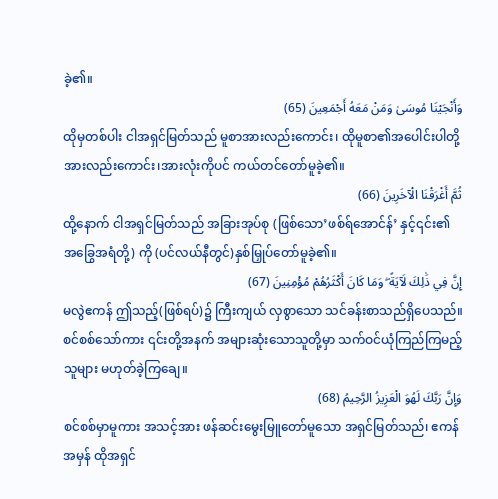ခဲ့၏။
وَأَنْجَيْنَا مُوسَىٰ وَمَنْ مَعَهُ أَجْمَعِينَ (65)
ထိုမှတစ်ပါး ငါအရှင်မြတ်သည် မူစာအားလည်းကောင်း၊ ထိုမူစာ၏အပေါင်းပါတို့ အားလည်းကောင်း၊အားလုံးကိုပင် ကယ်တင်တော်မူခဲ့၏။
ثُمَّ أَغْرَقْنَا الْآخَرِينَ (66)
ထို့နောက် ငါအရှင်မြတ်သည် အခြားအုပ်စု (ဖြစ်သော’ဖစ်ရ်အောင်န်’ နှင့်၎င်း၏ အခြွေအရံတို့) ကို (ပင်လယ်နီတွင်)နှစ်မြှုပ်တော်မူခဲ့၏။
إِنَّ فِي ذَٰلِكَ لَآيَةً ۖ وَمَا كَانَ أَكْثَرُهُمْ مُؤْمِنِينَ (67)
မလွဲဧကန် ဤသည့်(ဖြစ်ရပ်)၌ ကြီးကျယ် လှစွာသော သင်ခန်းစာသည်ရှိပေသည်။ စင်စစ်သော်ကား ၎င်းတို့အနက် အများဆုံးသောသူတို့မှာ သက်ဝင်ယုံကြည်ကြမည့်သူများ မဟုတ်ခဲ့ကြချေ။
وَإِنَّ رَبَّكَ لَهُوَ الْعَزِيزُ الرَّحِيمُ (68)
စင်စစ်မှာမူကား အသင့်အား ဖန်ဆင်းမွေးမြူတော်မူသော အရှင်မြတ်သည်၊ ဧကန်အမှန် ထိုအရှင်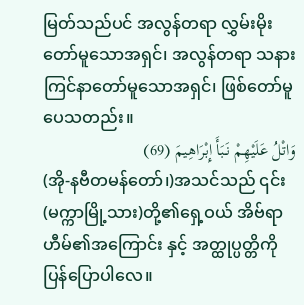မြတ်သည်ပင် အလွန်တရာ လွှမ်းမိုးတော်မူသောအရှင်၊ အလွန်တရာ သနားကြင်နာတော်မူသောအရှင်၊ ဖြစ်တော်မူပေသတည်း။
وَاتْلُ عَلَيْهِمْ نَبَأَ إِبْرَاهِيمَ (69)
(အို-နဗီတမန်တော်၊)အသင်သည် ၎င်း(မက္ကာမြို့သား)တို့၏ရှေ့ဝယ် အိဗ်ရာဟီမ်၏အကြောင်း နှင့် အတ္ထုပ္ပတ္တိကို ပြန်ပြောပါလေ။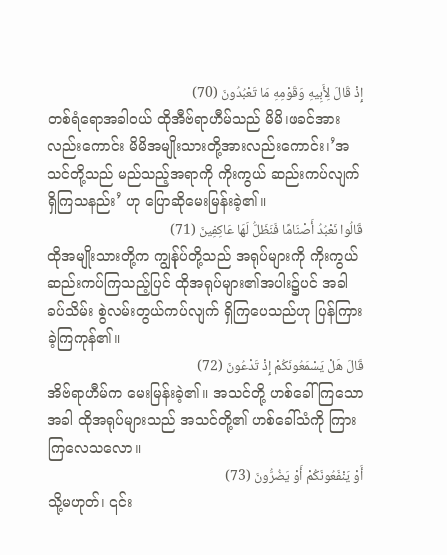إِذْ قَالَ لِأَبِيهِ وَقَوْمِهِ مَا تَعْبُدُونَ (70)
တစ်ရံရောအခါဝယ် ထိုအီဗ်ရာဟီမ်သည် မိမိ၊ဖခင်အားလည်းကောင်း မိမိအမျိုးသားတို့အားလည်းကောင်း၊’အသင်တို့သည် မည်သည့်အရာကို ကိုးကွယ် ဆည်းကပ်လျက်ရှိကြသနည်း’ ဟု ပြောဆိုမေးမြန်းခဲ့၏။
قَالُوا نَعْبُدُ أَصْنَامًا فَنَظَلُّ لَهَا عَاكِفِينَ (71)
ထိုအမျိုးသားတို့က ကျွန်ုပ်တို့သည် အရုပ်များကို ကိုးကွယ်ဆည်းကပ်ကြသည့်ပြင် ထိုအရုပ်များ၏အပါး၌ပင် အခါခပ်သိမ်း စွဲလမ်းတွယ်ကပ်လျက် ရှိကြပေသည်ဟု ပြန်ကြားခဲ့ကြကုန်၏။
قَالَ هَلْ يَسْمَعُونَكُمْ إِذْ تَدْعُونَ (72)
အိဗ်ရာဟီမ်က မေးမြန်းခဲ့၏။ အသင်တို့ ဟစ်ခေါ်ကြသောအခါ ထိုအရုပ်များသည် အသင်တို့၏ ဟစ်ခေါ်သံကို ကြားကြလေသလော။
أَوْ يَنْفَعُونَكُمْ أَوْ يَضُرُّونَ (73)
သို့မဟုတ်၊ ၎င်း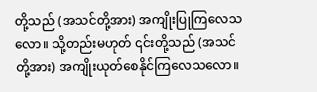တို့သည် (အသင်တို့အား) အကျိုးပြုကြလေသလော။ သို့တည်းမဟုတ် ၎င်းတို့သည် (အသင်တို့အား) အကျိုးယုတ်စေနိုင်ကြလေသလော။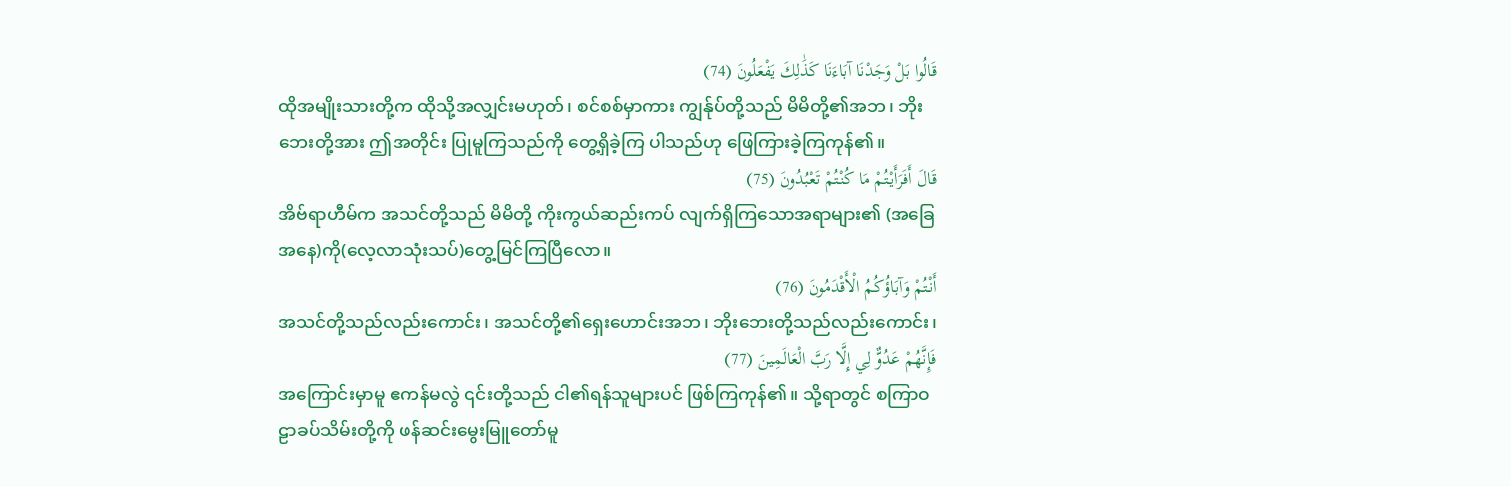قَالُوا بَلْ وَجَدْنَا آبَاءَنَا كَذَٰلِكَ يَفْعَلُونَ (74)
ထိုအမျိုးသားတို့က ထိုသို့အလျှင်းမဟုတ်၊ စင်စစ်မှာကား ကျွန်ုပ်တို့သည် မိမိတို့၏အဘ၊ ဘိုးဘေးတို့အား ဤအတိုင်း ပြုမူကြသည်ကို တွေ့ရှိခဲ့ကြ ပါသည်ဟု ဖြေကြားခဲ့ကြကုန်၏။
قَالَ أَفَرَأَيْتُمْ مَا كُنْتُمْ تَعْبُدُونَ (75)
အိဗ်ရာဟီမ်က အသင်တို့သည် မိမိတို့ ကိုးကွယ်ဆည်းကပ် လျက်ရှိကြသောအရာများ၏ (အခြေအနေ)ကို(လေ့လာသုံးသပ်)တွေ့မြင်ကြပြီလော။
أَنْتُمْ وَآبَاؤُكُمُ الْأَقْدَمُونَ (76)
အသင်တို့သည်လည်းကောင်း၊ အသင်တို့၏ရှေးဟောင်းအဘ၊ ဘိုးဘေးတို့သည်လည်းကောင်း၊
فَإِنَّهُمْ عَدُوٌّ لِي إِلَّا رَبَّ الْعَالَمِينَ (77)
အကြောင်းမှာမူ ဧကန်မလွဲ ၎င်းတို့သည် ငါ၏ရန်သူများပင် ဖြစ်ကြကုန်၏။ သို့ရာတွင် စကြာဝဠာခပ်သိမ်းတို့ကို ဖန်ဆင်းမွေးမြူတော်မူ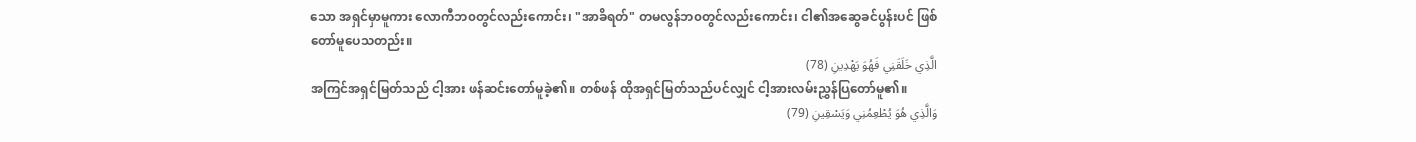သော အရှင်မှာမူကား လောကီဘ၀တွင်လည်းကောင်း၊ "အာခိရတ်" တမလွန်ဘ၀တွင်လည်းကောင်း၊ ငါ၏အဆွေခင်ပွန်းပင် ဖြစ်တော်မူပေသတည်း။
الَّذِي خَلَقَنِي فَهُوَ يَهْدِينِ (78)
အကြင်အရှင်မြတ်သည် ငါ့အား ဖန်ဆင်းတော်မူခဲ့၏။ တစ်ဖန် ထိုအရှင်မြတ်သည်ပင်လျှင် ငါ့အားလမ်းညွှန်ပြတော်မူ၏။
وَالَّذِي هُوَ يُطْعِمُنِي وَيَسْقِينِ (79)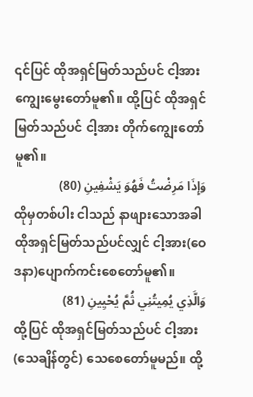၎င်ပြင် ထိုအရှင်မြတ်သည်ပင် ငါ့အား ကျွေးမွေးတော်မူ၏။ ထို့ပြင် ထိုအရှင်မြတ်သည်ပင် ငါ့အား တိုက်ကျွေးတော်မူ၏။
وَإِذَا مَرِضْتُ فَهُوَ يَشْفِينِ (80)
ထိုမှတစ်ပါး ငါသည် နာဖျားသောအခါ ထိုအရှင်မြတ်သည်ပင်လျှင် ငါ့အား(ဝေဒနာ)ပျောက်ကင်းစေတော်မူ၏။
وَالَّذِي يُمِيتُنِي ثُمَّ يُحْيِينِ (81)
ထို့ပြင် ထိုအရှင်မြတ်သည်ပင် ငါ့အား(သေချိန်တွင်) သေစေတော်မူမည်။ ထို့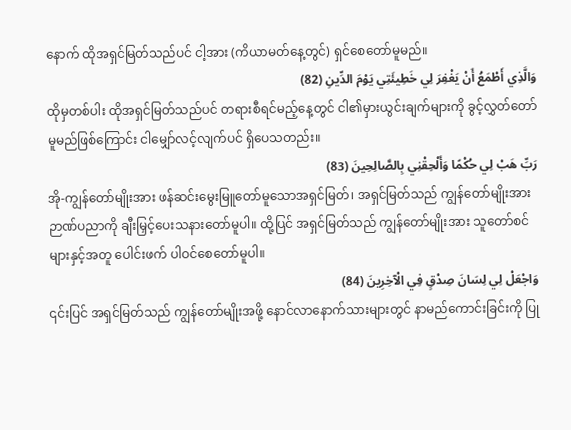နောက် ထိုအရှင်မြတ်သည်ပင် ငါ့အား (ကိယာမတ်နေ့တွင်) ရှင်စေတော်မူမည်။
وَالَّذِي أَطْمَعُ أَنْ يَغْفِرَ لِي خَطِيئَتِي يَوْمَ الدِّينِ (82)
ထိုမှတစ်ပါး ထိုအရှင်မြတ်သည်ပင် တရားစီရင်မည့်နေ့တွင် ငါ၏မှားယွင်းချက်များကို ခွင့်လွှတ်တော်မူမည်ဖြစ်ကြောင်း ငါမျှော်လင့်လျက်ပင် ရှိပေသတည်း။
رَبِّ هَبْ لِي حُكْمًا وَأَلْحِقْنِي بِالصَّالِحِينَ (83)
အို-ကျွန်တော်မျိုးအား ဖန်ဆင်းမွေးမြူတော်မူသောအရှင်မြတ်၊ အရှင်မြတ်သည် ကျွန်တော်မျိုးအား ဉာဏ်ပညာကို ချီးမြှင့်ပေးသနားတော်မူပါ။ ထို့ပြင် အရှင်မြတ်သည် ကျွန်တော်မျိုးအား သူတော်စင်များနှင့်အတူ ပေါင်းဖက် ပါဝင်စေတော်မူပါ။
وَاجْعَلْ لِي لِسَانَ صِدْقٍ فِي الْآخِرِينَ (84)
၎င်းပြင် အရှင်မြတ်သည် ကျွန်တော်မျိုးအဖို့ နောင်လာနောက်သားများတွင် နာမည်ကောင်းခြင်းကို ပြု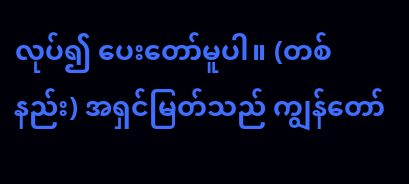လုပ်၍ ပေးတော်မူပါ။ (တစ်နည်း) အရှင်မြတ်သည် ကျွန်တော်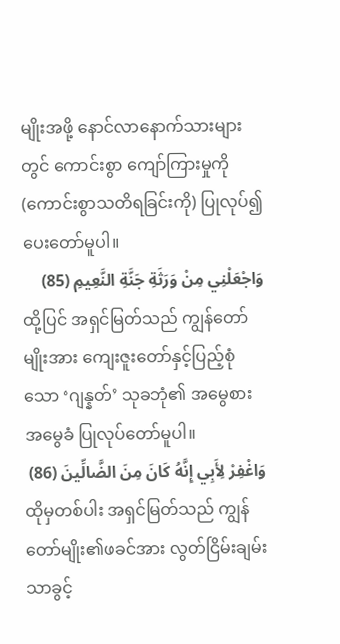မျိုးအဖို့ နောင်လာနောက်သားများတွင် ကောင်းစွာ ကျော်ကြားမှုကို (ကောင်းစွာသတိရခြင်းကို) ပြုလုပ်၍ ပေးတော်မူပါ။
وَاجْعَلْنِي مِنْ وَرَثَةِ جَنَّةِ النَّعِيمِ (85)
ထို့ပြင် အရှင်မြတ်သည် ကျွန်တော်မျိုးအား ကျေးဇူးတော်နှင့်ပြည့်စုံသော ‘ဂျန္နတ်’ သုခဘုံ၏ အမွေစားအမွေခံ ပြုလုပ်တော်မူပါ။
وَاغْفِرْ لِأَبِي إِنَّهُ كَانَ مِنَ الضَّالِّينَ (86)
ထိုမှတစ်ပါး အရှင်မြတ်သည် ကျွန်တော်မျိုး၏ဖခင်အား လွတ်ငြိမ်းချမ်းသာခွင့်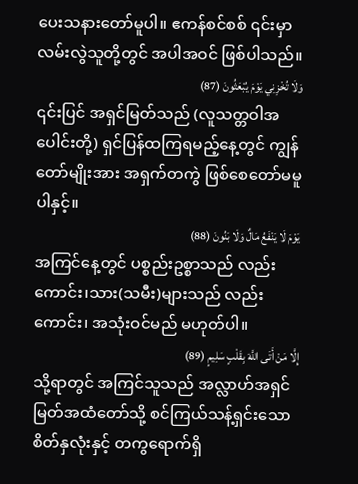ပေးသနားတော်မူပါ။ ဧကန်စင်စစ် ၎င်းမှာ လမ်းလွဲသူတို့တွင် အပါအဝင် ဖြစ်ပါသည်။
وَلَا تُخْزِنِي يَوْمَ يُبْعَثُونَ (87)
၎င်းပြင် အရှင်မြတ်သည် (လူသတ္တဝါအပေါင်းတို့) ရှင်ပြန်ထကြရမည့်နေ့တွင် ကျွန်တော်မျိုးအား အရှက်တကွဲ ဖြစ်စေတော်မမူပါနှင့်။
يَوْمَ لَا يَنْفَعُ مَالٌ وَلَا بَنُونَ (88)
အကြင်နေ့တွင် ပစ္စည်းဥစ္စာသည် လည်းကောင်း၊သား(သမီး)များသည် လည်းကောင်း၊ အသုံးဝင်မည် မဟုတ်ပါ။
إِلَّا مَنْ أَتَى اللَّهَ بِقَلْبٍ سَلِيمٍ (89)
သို့ရာတွင် အကြင်သူသည် အလ္လာဟ်အရှင်မြတ်အထံတော်သို့ စင်ကြယ်သန့်ရှင်းသော စိတ်နှလုံးနှင့် တကွရောက်ရှိ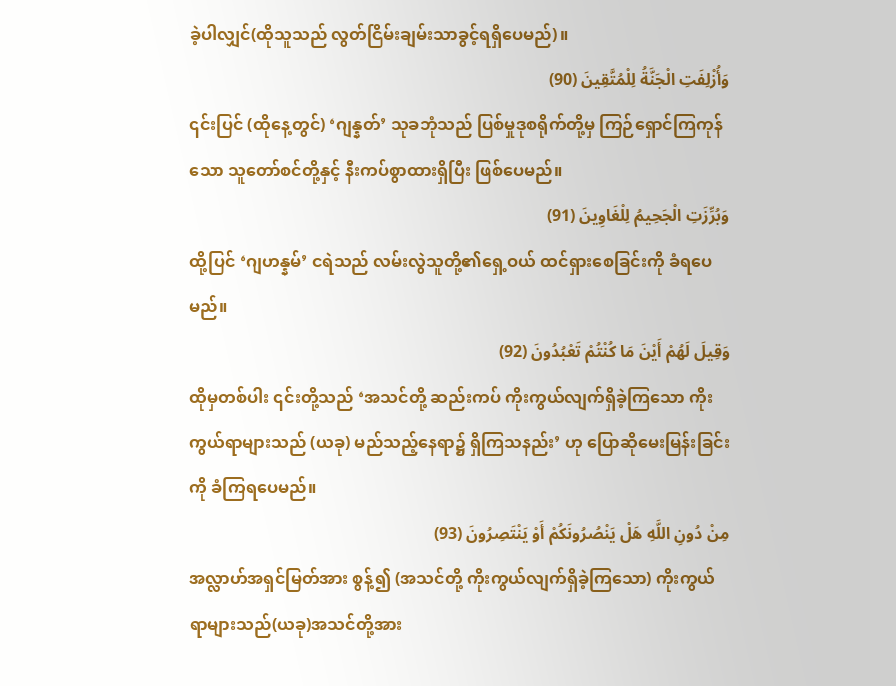ခဲ့ပါလျှင်(ထိုသူသည် လွတ်ငြိမ်းချမ်းသာခွင့်ရရှိပေမည်)။
وَأُزْلِفَتِ الْجَنَّةُ لِلْمُتَّقِينَ (90)
၎င်းပြင် (ထိုနေ့တွင်) ‘ဂျန္နတ်’ သုခဘုံသည် ပြစ်မှုဒုစရိုက်တို့မှ ကြဉ်ရှောင်ကြကုန်သော သူတော်စင်တို့နှင့် နီးကပ်စွာထားရှိပြီး ဖြစ်ပေမည်။
وَبُرِّزَتِ الْجَحِيمُ لِلْغَاوِينَ (91)
ထို့ပြင် ‘ဂျဟန္နမ်’ ငရဲသည် လမ်းလွဲသူတို့၏ရှေ့ဝယ် ထင်ရှားစေခြင်းကို ခံရပေမည်။
وَقِيلَ لَهُمْ أَيْنَ مَا كُنْتُمْ تَعْبُدُونَ (92)
ထိုမှတစ်ပါး ၎င်းတို့သည် ‘အသင်တို့ ဆည်းကပ် ကိုးကွယ်လျက်ရှိခဲ့ကြသော ကိုးကွယ်ရာများသည် (ယခု) မည်သည့်နေရာ၌ ရှိကြသနည်း’ ဟု ပြောဆိုမေးမြန်းခြင်းကို ခံကြရပေမည်။
مِنْ دُونِ اللَّهِ هَلْ يَنْصُرُونَكُمْ أَوْ يَنْتَصِرُونَ (93)
အလ္လာဟ်အရှင်မြတ်အား စွန့်၍ (အသင်တို့ ကိုးကွယ်လျက်ရှိခဲ့ကြသော) ကိုးကွယ်ရာများသည်(ယခု)အသင်တို့အား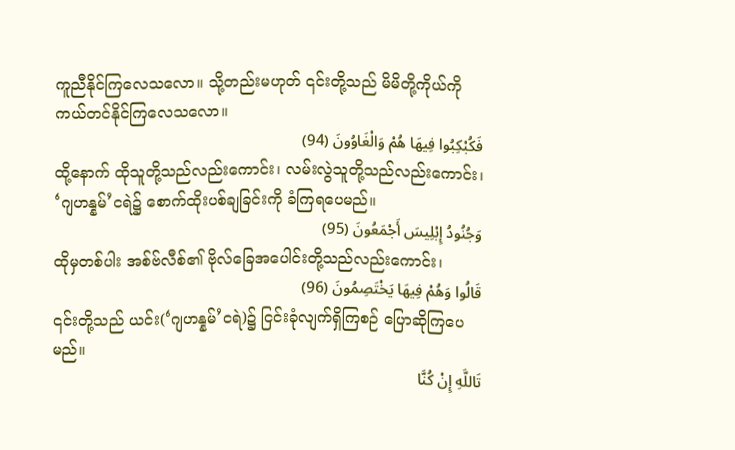ကူညီနိုင်ကြလေသလော။ သို့တည်းမဟုတ် ၎င်းတို့သည် မိမိတို့ကိုယ်ကို ကယ်တင်နိုင်ကြလေသလော။
فَكُبْكِبُوا فِيهَا هُمْ وَالْغَاوُونَ (94)
ထို့နောက် ထိုသူတို့သည်လည်းကောင်း၊ လမ်းလွဲသူတို့သည်လည်းကောင်း၊ ‘ဂျဟန္နမ်’ငရဲ၌ စောက်ထိုးပစ်ချခြင်းကို ခံကြရပေမည်။
وَجُنُودُ إِبْلِيسَ أَجْمَعُونَ (95)
ထိုမှတစ်ပါး အစ်ဗ်လီစ်၏ ဗိုလ်ခြေအပေါင်းတို့သည်လည်းကောင်း၊
قَالُوا وَهُمْ فِيهَا يَخْتَصِمُونَ (96)
၎င်းတို့သည် ယင်း(‘ဂျဟန္နမ်’ငရဲ)၌ ငြင်းခုံလျက်ရှိကြစဉ် ပြောဆိုကြပေမည်။
تَاللَّهِ إِنْ كُنَّا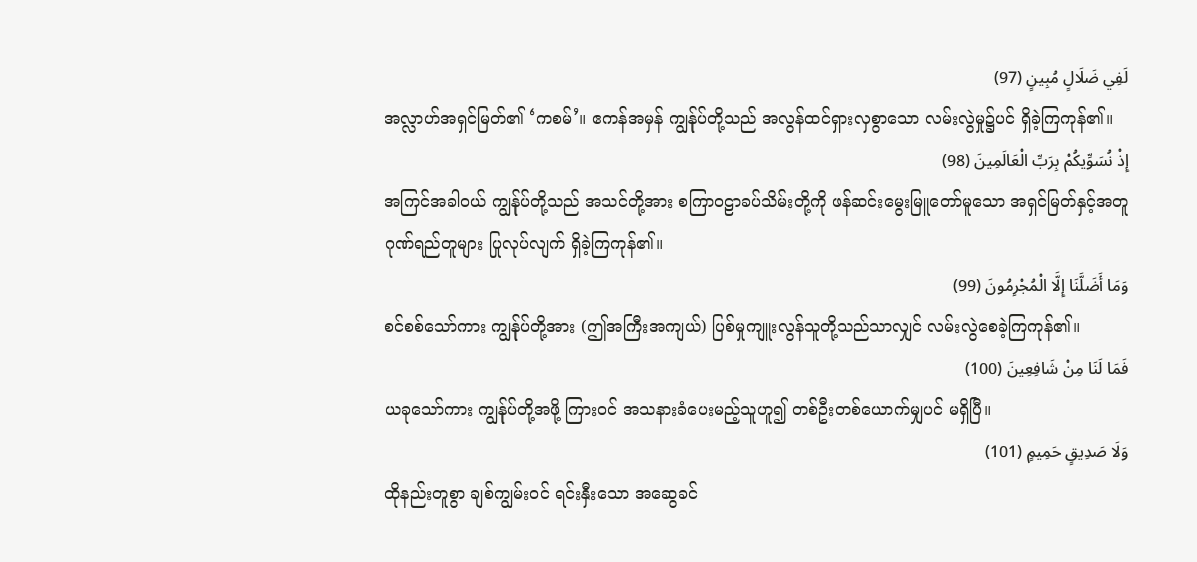لَفِي ضَلَالٍ مُبِينٍ (97)
အလ္လာဟ်အရှင်မြတ်၏ ‘ကစမ်’။ ဧကန်အမှန် ကျွန်ုပ်တို့သည် အလွန်ထင်ရှားလှစွာသော လမ်းလွဲမှု၌ပင် ရှိခဲ့ကြကုန်၏။
إِذْ نُسَوِّيكُمْ بِرَبِّ الْعَالَمِينَ (98)
အကြင်အခါဝယ် ကျွန်ုပ်တို့သည် အသင်တို့အား စကြာဝဠာခပ်သိမ်းတို့ကို ဖန်ဆင်းမွေးမြူတော်မူသော အရှင်မြတ်နှင့်အတူ ဂုဏ်ရည်တူများ ပြုလုပ်လျက် ရှိခဲ့ကြကုန်၏။
وَمَا أَضَلَّنَا إِلَّا الْمُجْرِمُونَ (99)
စင်စစ်သော်ကား ကျွန်ုပ်တို့အား (ဤအကြီးအကျယ်) ပြစ်မှုကျူးလွန်သူတို့သည်သာလျှင် လမ်းလွဲစေခဲ့ကြကုန်၏။
فَمَا لَنَا مِنْ شَافِعِينَ (100)
ယခုသော်ကား ကျွန်ုပ်တို့အဖို့ ကြားဝင် အသနားခံပေးမည့်သူဟူ၍ တစ်ဦးတစ်ယောက်မျှပင် မရှိပြီ။
وَلَا صَدِيقٍ حَمِيمٍ (101)
ထိုနည်းတူစွာ ချစ်ကျွမ်းဝင် ရင်းနှီးသော အဆွေခင်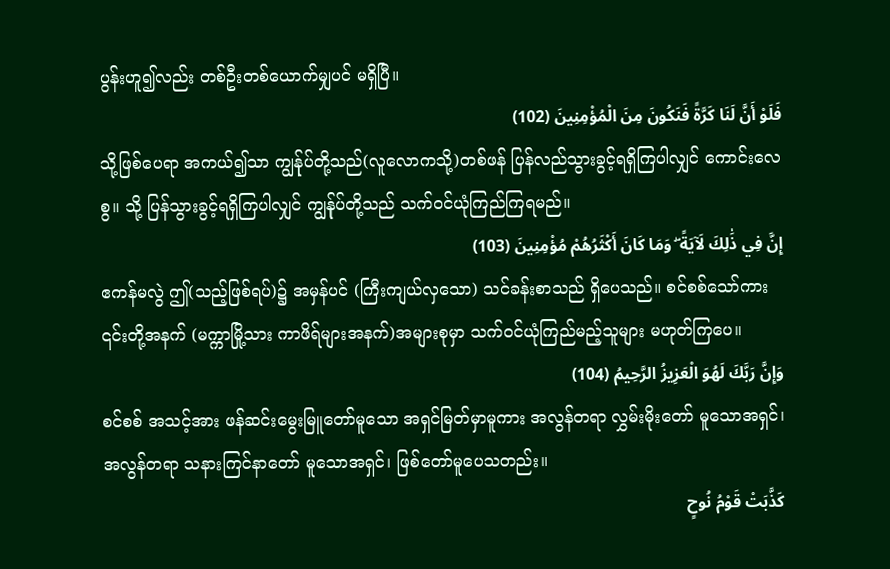ပွန်းဟူ၍လည်း တစ်ဦးတစ်ယောက်မျှပင် မရှိပြီ။
فَلَوْ أَنَّ لَنَا كَرَّةً فَنَكُونَ مِنَ الْمُؤْمِنِينَ (102)
သို့ဖြစ်ပေရာ အကယ်၍သာ ကျွန်ုပ်တို့သည်(လူလောကသို့)တစ်ဖန် ပြန်လည်သွားခွင့်ရရှိကြပါလျှင် ကောင်းလေစွ။ သို့ ပြန်သွားခွင့်ရရှိကြပါလျှင် ကျွန်ုပ်တို့သည် သက်ဝင်ယုံကြည်ကြရမည်။
إِنَّ فِي ذَٰلِكَ لَآيَةً ۖ وَمَا كَانَ أَكْثَرُهُمْ مُؤْمِنِينَ (103)
ဧကန်မလွဲ ဤ(သည့်ဖြစ်ရပ်)၌ အမှန်ပင် (ကြီးကျယ်လှသော) သင်ခန်းစာသည် ရှိပေသည်။ စင်စစ်သော်ကား ၎င်းတို့အနက် (မက္ကာမြို့သား ကာဖိရ်များအနက်)အများစုမှာ သက်ဝင်ယုံကြည်မည့်သူများ မဟုတ်ကြပေ။
وَإِنَّ رَبَّكَ لَهُوَ الْعَزِيزُ الرَّحِيمُ (104)
စင်စစ် အသင့်အား ဖန်ဆင်းမွေးမြူတော်မူသော အရှင်မြတ်မှာမူကား အလွန်တရာ လွှမ်းမိုးတော် မူသောအရှင်၊ အလွန်တရာ သနားကြင်နာတော် မူသောအရှင်၊ ဖြစ်တော်မူပေသတည်း။
كَذَّبَتْ قَوْمُ نُوحٍ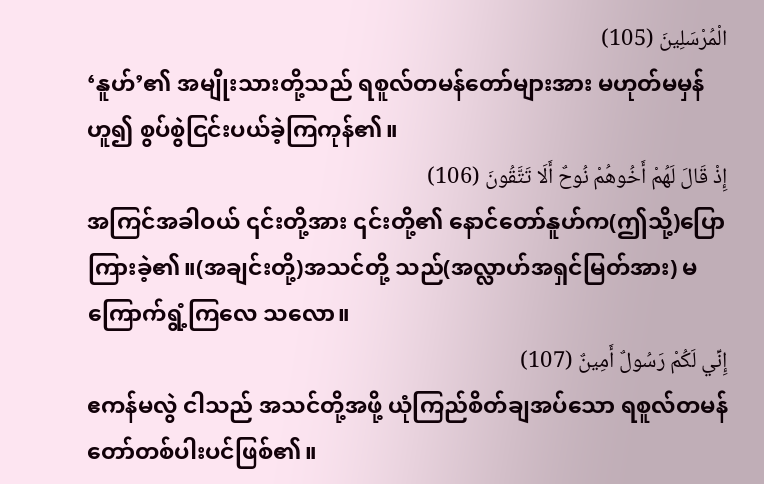الْمُرْسَلِينَ (105)
‘နူဟ်’၏ အမျိုးသားတို့သည် ရစူလ်တမန်တော်များအား မဟုတ်မမှန်ဟူ၍ စွပ်စွဲငြင်းပယ်ခဲ့ကြကုန်၏။
إِذْ قَالَ لَهُمْ أَخُوهُمْ نُوحٌ أَلَا تَتَّقُونَ (106)
အကြင်အခါဝယ် ၎င်းတို့အား ၎င်းတို့၏ နောင်တော်နူဟ်က(ဤသို့)ပြောကြားခဲ့၏။(အချင်းတို့)အသင်တို့ သည်(အလ္လာဟ်အရှင်မြတ်အား) မကြောက်ရွံ့ကြလေ သလော။
إِنِّي لَكُمْ رَسُولٌ أَمِينٌ (107)
ဧကန်မလွဲ ငါသည် အသင်တို့အဖို့ ယုံကြည်စိတ်ချအပ်သော ရစူလ်တမန်တော်တစ်ပါးပင်ဖြစ်၏။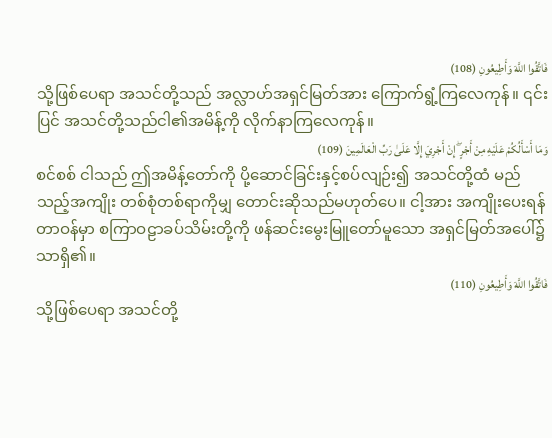فَاتَّقُوا اللَّهَ وَأَطِيعُونِ (108)
သို့ဖြစ်ပေရာ အသင်တို့သည် အလ္လာဟ်အရှင်မြတ်အား ကြောက်ရွံ့ကြလေကုန်။ ၎င်းပြင် အသင်တို့သည်ငါ၏အမိန့်ကို လိုက်နာကြလေကုန်။
وَمَا أَسْأَلُكُمْ عَلَيْهِ مِنْ أَجْرٍ ۖ إِنْ أَجْرِيَ إِلَّا عَلَىٰ رَبِّ الْعَالَمِينَ (109)
စင်စစ် ငါသည် ဤအမိန့်တော်ကို ပို့ဆောင်ခြင်းနှင့်စပ်လျဉ်း၍ အသင်တို့ထံ မည်သည့်အကျိုး တစ်စုံတစ်ရာကိုမျှ တောင်းဆိုသည်မဟုတ်ပေ။ ငါ့အား အကျိုးပေးရန်တာဝန်မှာ စကြာဝဠာခပ်သိမ်းတို့ကို ဖန်ဆင်းမွေးမြူတော်မူသော အရှင်မြတ်အပေါ်၌သာရှိ၏။
فَاتَّقُوا اللَّهَ وَأَطِيعُونِ (110)
သို့ဖြစ်ပေရာ အသင်တို့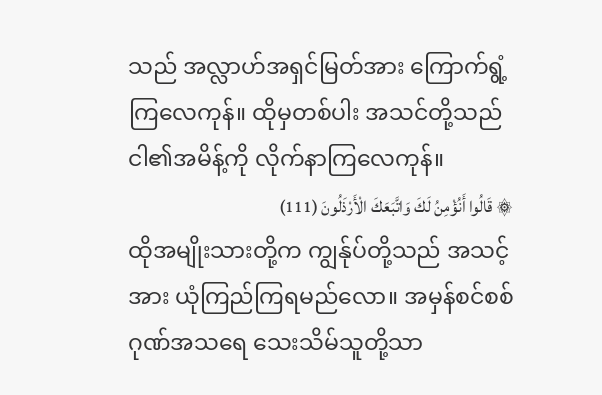သည် အလ္လာဟ်အရှင်မြတ်အား ကြောက်ရွံ့ကြလေကုန်။ ထိုမှတစ်ပါး အသင်တို့သည် ငါ၏အမိန့်ကို လိုက်နာကြလေကုန်။
۞ قَالُوا أَنُؤْمِنُ لَكَ وَاتَّبَعَكَ الْأَرْذَلُونَ (111)
ထိုအမျိုးသားတို့က ကျွန်ုပ်တို့သည် အသင့်အား ယုံကြည်ကြရမည်လော။ အမှန်စင်စစ် ဂုဏ်အသရေ သေးသိမ်သူတို့သာ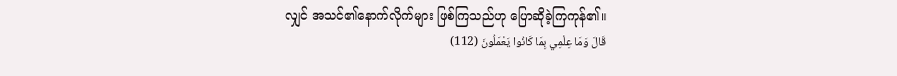လျှင် အသင်၏နောက်လိုက်များ ဖြစ်ကြသည်ဟု ပြောဆိုခဲ့ကြကုန်၏။
قَالَ وَمَا عِلْمِي بِمَا كَانُوا يَعْمَلُونَ (112)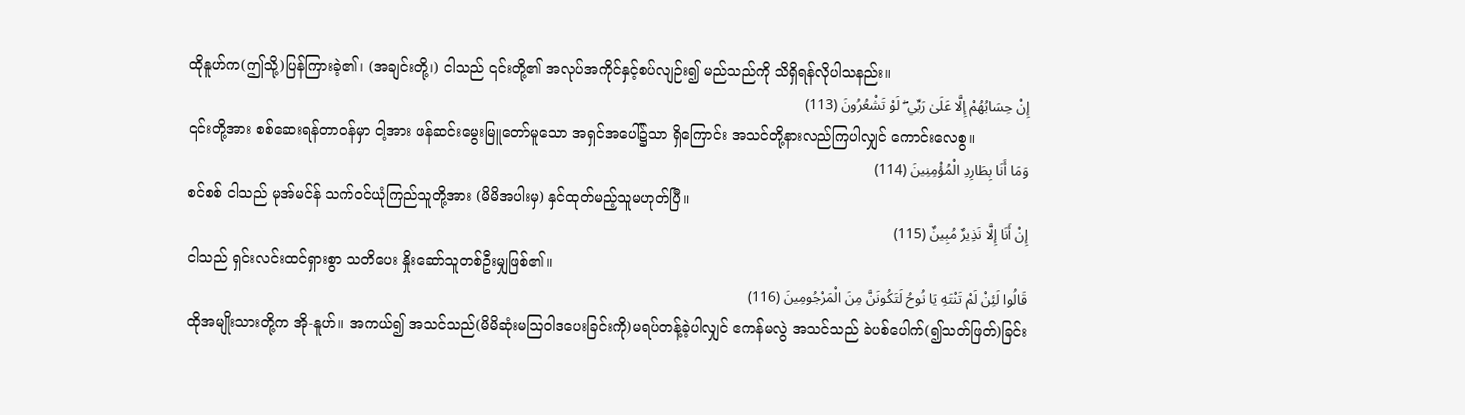ထိုနူဟ်က(ဤသို့)ပြန်ကြားခဲ့၏၊ (အချင်းတို့၊) ငါသည် ၎င်းတို့၏ အလုပ်အကိုင်နှင့်စပ်လျဉ်း၍ မည်သည်ကို သိရှိရန်လိုပါသနည်း။
إِنْ حِسَابُهُمْ إِلَّا عَلَىٰ رَبِّي ۖ لَوْ تَشْعُرُونَ (113)
၎င်းတို့အား စစ်ဆေးရန်တာဝန်မှာ ငါ့အား ဖန်ဆင်းမွေးမြူတော်မူသော အရှင်အပေါ်၌သာ ရှိကြောင်း အသင်တို့နားလည်ကြပါလျှင် ကောင်းလေစွ။
وَمَا أَنَا بِطَارِدِ الْمُؤْمِنِينَ (114)
စင်စစ် ငါသည် မုအ်မင်န် သက်ဝင်ယုံကြည်သူတို့အား (မိမိအပါးမှ) နှင်ထုတ်မည့်သူမဟုတ်ပြီ။
إِنْ أَنَا إِلَّا نَذِيرٌ مُبِينٌ (115)
ငါသည် ရှင်းလင်းထင်ရှားစွာ သတိပေး နှိုးဆော်သူတစ်ဦးမျှဖြစ်၏။
قَالُوا لَئِنْ لَمْ تَنْتَهِ يَا نُوحُ لَتَكُونَنَّ مِنَ الْمَرْجُومِينَ (116)
ထိုအမျိုးသားတို့က အို-နူဟ်။ အကယ်၍ အသင်သည်(မိမိဆုံးမဩဝါဒပေးခြင်းကို)မရပ်တန့်ခဲ့ပါလျှင် ဧကန်မလွဲ အသင်သည် ခဲပစ်ပေါက်(၍သတ်ဖြတ်)ခြင်း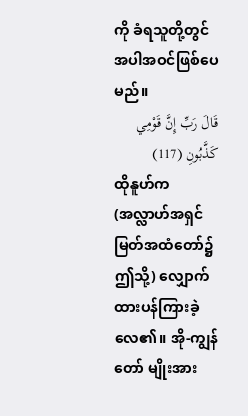ကို ခံရသူတို့တွင် အပါအဝင်ဖြစ်ပေမည်။
قَالَ رَبِّ إِنَّ قَوْمِي كَذَّبُونِ (117)
ထိုနူဟ်က (အလ္လာဟ်အရှင်မြတ်အထံတော်၌ဤသို့) လျှောက်ထားပန်ကြားခဲ့လေ၏။ အို-ကျွန်တော် မျိုးအား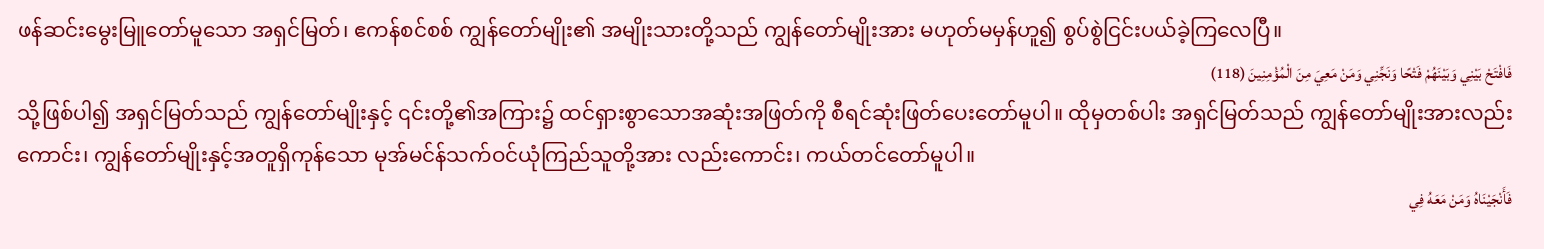ဖန်ဆင်းမွေးမြူတော်မူသော အရှင်မြတ်၊ ဧကန်စင်စစ် ကျွန်တော်မျိုး၏ အမျိုးသားတို့သည် ကျွန်တော်မျိုးအား မဟုတ်မမှန်ဟူ၍ စွပ်စွဲငြင်းပယ်ခဲ့ကြလေပြီ။
فَافْتَحْ بَيْنِي وَبَيْنَهُمْ فَتْحًا وَنَجِّنِي وَمَنْ مَعِيَ مِنَ الْمُؤْمِنِينَ (118)
သို့ဖြစ်ပါ၍ အရှင်မြတ်သည် ကျွန်တော်မျိုးနှင့် ၎င်းတို့၏အကြား၌ ထင်ရှားစွာသောအဆုံးအဖြတ်ကို စီရင်ဆုံးဖြတ်ပေးတော်မူပါ။ ထိုမှတစ်ပါး အရှင်မြတ်သည် ကျွန်တော်မျိုးအားလည်းကောင်း၊ ကျွန်တော်မျိုးနှင့်အတူရှိကုန်သော မုအ်မင်န်သက်ဝင်ယုံကြည်သူတို့အား လည်းကောင်း၊ ကယ်တင်တော်မူပါ။
فَأَنْجَيْنَاهُ وَمَنْ مَعَهُ فِي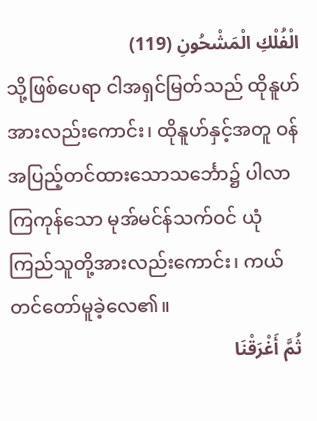الْفُلْكِ الْمَشْحُونِ (119)
သို့ဖြစ်ပေရာ ငါအရှင်မြတ်သည် ထိုနူဟ်အားလည်းကောင်း၊ ထိုနူဟ်နှင့်အတူ ဝန်အပြည့်တင်ထားသောသင်္ဘော၌ ပါလာကြကုန်သော မုအ်မင်န်သက်ဝင် ယုံကြည်သူတို့အားလည်းကောင်း၊ ကယ်တင်တော်မူခဲ့လေ၏။
ثُمَّ أَغْرَقْنَا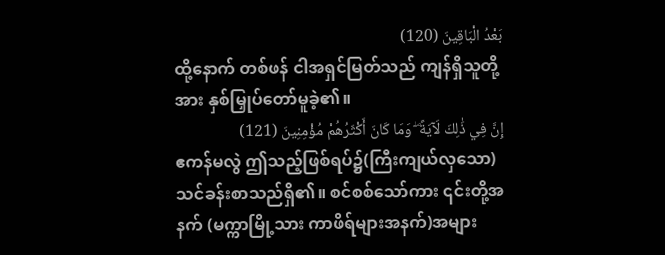بَعْدُ الْبَاقِينَ (120)
ထို့နောက် တစ်ဖန် ငါအရှင်မြတ်သည် ကျန်ရှိသူတို့အား နှစ်မြှုပ်တော်မူခဲ့၏။
إِنَّ فِي ذَٰلِكَ لَآيَةً ۖ وَمَا كَانَ أَكْثَرُهُمْ مُؤْمِنِينَ (121)
ဧကန်မလွဲ ဤသည့်ဖြစ်ရပ်၌(ကြီးကျယ်လှသော)သင်ခန်းစာသည်ရှိ၏။ စင်စစ်သော်ကား ၎င်းတို့အနက် (မက္ကာမြို့သား ကာဖိရ်များအနက်)အများ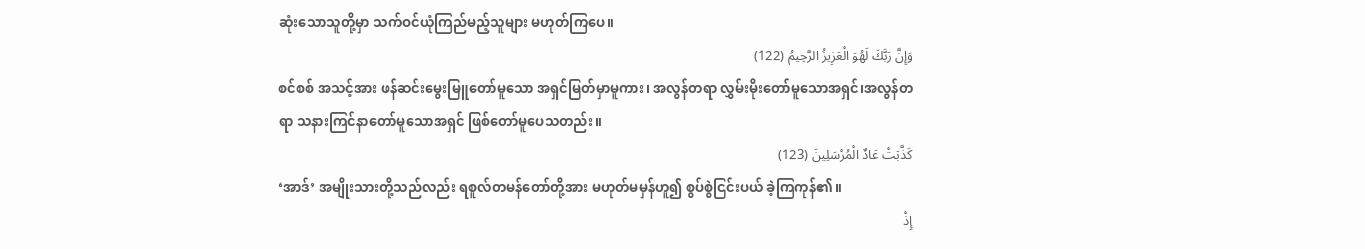ဆုံးသောသူတို့မှာ သက်ဝင်ယုံကြည်မည့်သူများ မဟုတ်ကြပေ။
وَإِنَّ رَبَّكَ لَهُوَ الْعَزِيزُ الرَّحِيمُ (122)
စင်စစ် အသင့်အား ဖန်ဆင်းမွေးမြူတော်မူသော အရှင်မြတ်မှာမူကား၊ အလွန်တရာ လွှမ်းမိုးတော်မူသောအရှင်၊အလွန်တရာ သနားကြင်နာတော်မူသောအရှင် ဖြစ်တော်မူပေသတည်း။
كَذَّبَتْ عَادٌ الْمُرْسَلِينَ (123)
‘အာဒ်’ အမျိုးသားတို့သည်လည်း ရစူလ်တမန်တော်တို့အား မဟုတ်မမှန်ဟူ၍ စွပ်စွဲငြင်းပယ် ခဲ့ကြကုန်၏။
إِذْ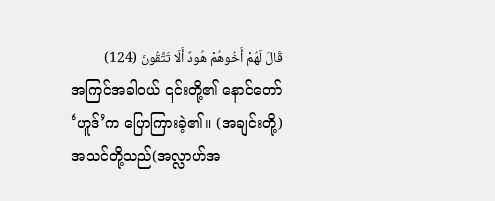قَالَ لَهُمْ أَخُوهُمْ هُودٌ أَلَا تَتَّقُونَ (124)
အကြင်အခါဝယ် ၎င်းတို့၏ နောင်တော် ‘ဟူဒ်’က ပြောကြားခဲ့၏။ (အချင်းတို့)အသင်တို့သည်(အလ္လာဟ်အ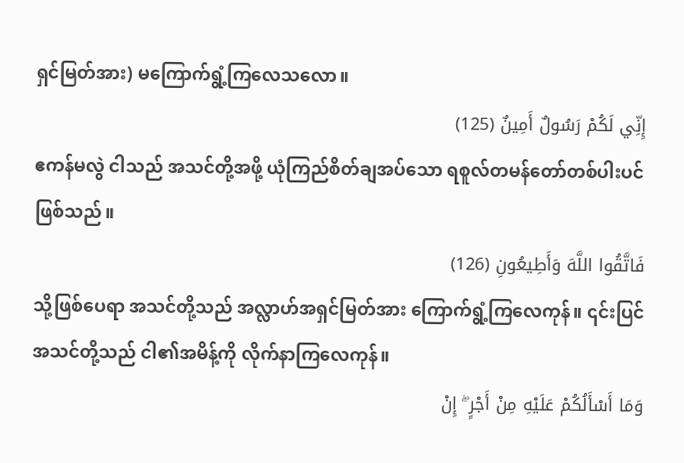ရှင်မြတ်အား) မကြောက်ရွံ့ကြလေသလော။
إِنِّي لَكُمْ رَسُولٌ أَمِينٌ (125)
ဧကန်မလွဲ ငါသည် အသင်တို့အဖို့ ယုံကြည်စိတ်ချအပ်သော ရစူလ်တမန်တော်တစ်ပါးပင်ဖြစ်သည်။
فَاتَّقُوا اللَّهَ وَأَطِيعُونِ (126)
သို့ဖြစ်ပေရာ အသင်တို့သည် အလ္လာဟ်အရှင်မြတ်အား ကြောက်ရွံ့ကြလေကုန်။ ၎င်းပြင် အသင်တို့သည် ငါ၏အမိန့်ကို လိုက်နာကြလေကုန်။
وَمَا أَسْأَلُكُمْ عَلَيْهِ مِنْ أَجْرٍ ۖ إِنْ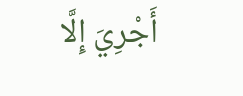أَجْرِيَ إِلَّا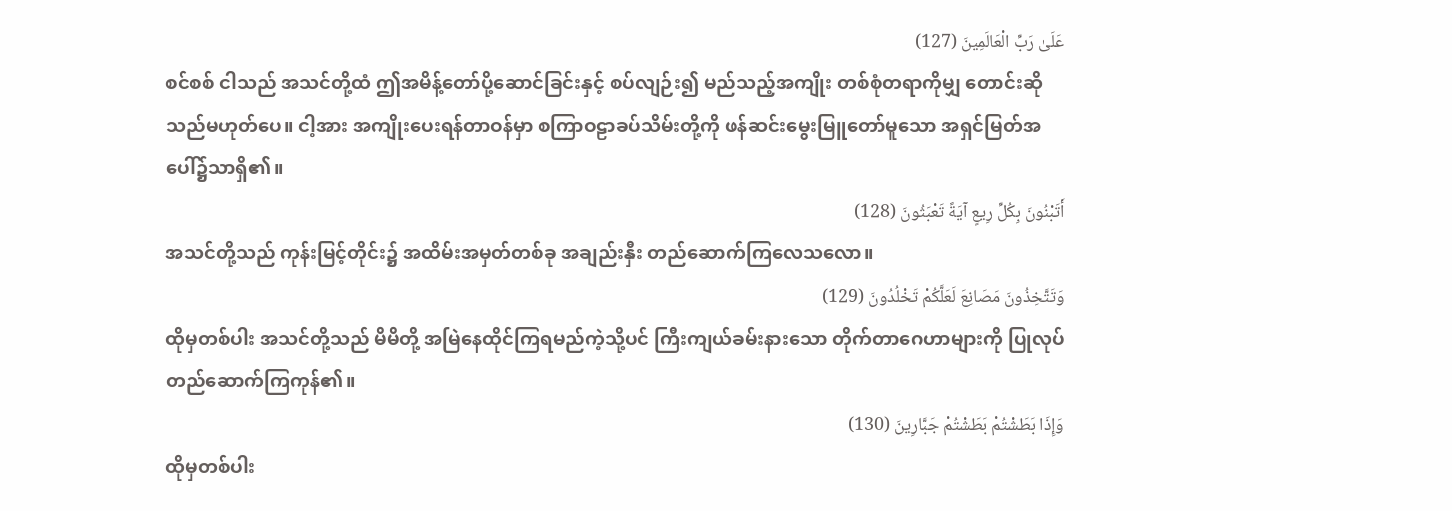عَلَىٰ رَبِّ الْعَالَمِينَ (127)
စင်စစ် ငါသည် အသင်တို့ထံ ဤအမိန့်တော်ပို့ဆောင်ခြင်းနှင့် စပ်လျဉ်း၍ မည်သည့်အကျိုး တစ်စုံတရာကိုမျှ တောင်းဆိုသည်မဟုတ်ပေ။ ငါ့အား အကျိုးပေးရန်တာဝန်မှာ စကြာဝဠာခပ်သိမ်းတို့ကို ဖန်ဆင်းမွေးမြူတော်မူသော အရှင်မြတ်အပေါ်၌သာရှိ၏။
أَتَبْنُونَ بِكُلِّ رِيعٍ آيَةً تَعْبَثُونَ (128)
အသင်တို့သည် ကုန်းမြင့်တိုင်း၌ အထိမ်းအမှတ်တစ်ခု အချည်းနှီး တည်ဆောက်ကြလေသလော။
وَتَتَّخِذُونَ مَصَانِعَ لَعَلَّكُمْ تَخْلُدُونَ (129)
ထိုမှတစ်ပါး အသင်တို့သည် မိမိတို့ အမြဲနေထိုင်ကြရမည်ကဲ့သို့ပင် ကြီးကျယ်ခမ်းနားသော တိုက်တာဂေဟာများကို ပြုလုပ်တည်ဆောက်ကြကုန်၏။
وَإِذَا بَطَشْتُمْ بَطَشْتُمْ جَبَّارِينَ (130)
ထိုမှတစ်ပါး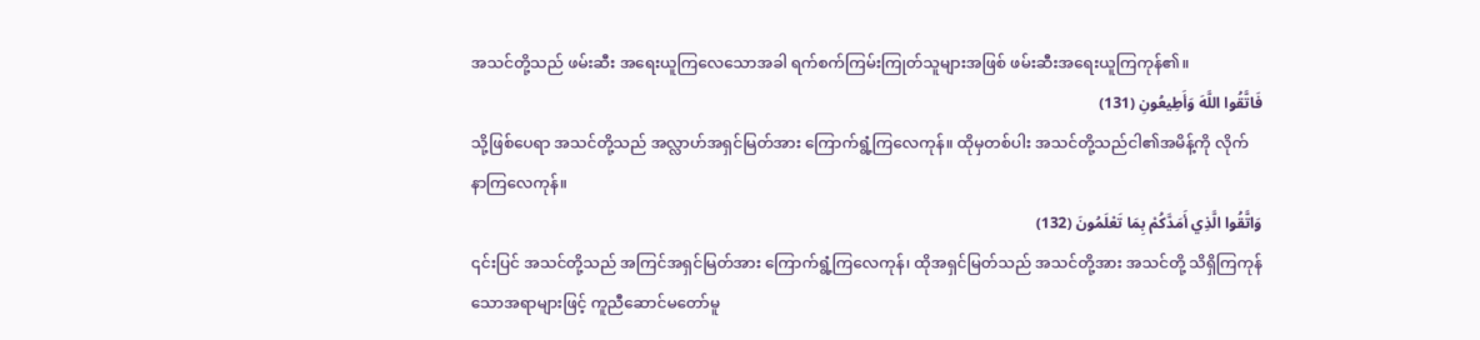အသင်တို့သည် ဖမ်းဆီး အရေးယူကြလေသောအခါ ရက်စက်ကြမ်းကြုတ်သူများအဖြစ် ဖမ်းဆီးအရေးယူကြကုန်၏။
فَاتَّقُوا اللَّهَ وَأَطِيعُونِ (131)
သို့ဖြစ်ပေရာ အသင်တို့သည် အလ္လာဟ်အရှင်မြတ်အား ကြောက်ရွံ့ကြလေကုန်။ ထိုမှတစ်ပါး အသင်တို့သည်ငါ၏အမိန့်ကို လိုက်နာကြလေကုန်။
وَاتَّقُوا الَّذِي أَمَدَّكُمْ بِمَا تَعْلَمُونَ (132)
၎င်းပြင် အသင်တို့သည် အကြင်အရှင်မြတ်အား ကြောက်ရွံ့ကြလေကုန်၊ ထိုအရှင်မြတ်သည် အသင်တို့အား အသင်တို့ သိရှိကြကုန်သောအရာများဖြင့် ကူညီဆောင်မတော်မူ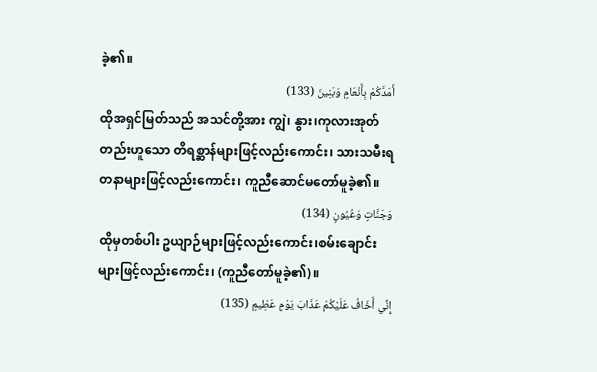ခဲ့၏။
أَمَدَّكُمْ بِأَنْعَامٍ وَبَنِينَ (133)
ထိုအရှင်မြတ်သည် အသင်တို့အား ကျွဲ၊ နွား၊ကုလားအုတ် တည်းဟူသော တိရစ္ဆာန်များဖြင့်လည်းကောင်း၊ သားသမီးရတနာများဖြင့်လည်းကောင်း၊ ကူညီဆောင်မတော်မူခဲ့၏။
وَجَنَّاتٍ وَعُيُونٍ (134)
ထိုမှတစ်ပါး ဥယျာဉ်များဖြင့်လည်းကောင်း၊စမ်းချောင်းများဖြင့်လည်းကောင်း၊ (ကူညီတော်မူခဲ့၏)။
إِنِّي أَخَافُ عَلَيْكُمْ عَذَابَ يَوْمٍ عَظِيمٍ (135)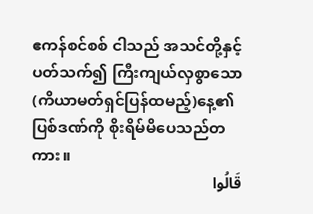ဧကန်စင်စစ် ငါသည် အသင်တို့နှင့်ပတ်သက်၍ ကြီးကျယ်လှစွာသော(ကိယာမတ်ရှင်ပြန်ထမည့်)နေ့၏ပြစ်ဒဏ်ကို စိုးရိမ်မိပေသည်တကား။
قَالُوا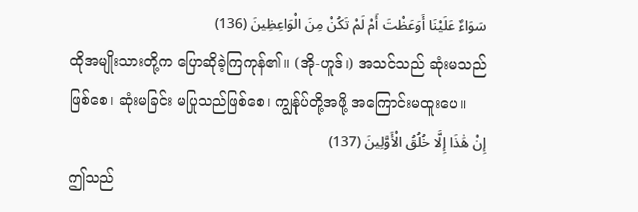سَوَاءٌ عَلَيْنَا أَوَعَظْتَ أَمْ لَمْ تَكُنْ مِنَ الْوَاعِظِينَ (136)
ထိုအမျိုးသားတို့က ပြောဆိုခဲ့ကြကုန်၏။ (အို-ဟူဒ်၊) အသင်သည် ဆုံးမသည်ဖြစ်စေ၊ ဆုံးမခြင်း မပြုသည်ဖြစ်စေ၊ ကျွန်ုပ်တို့အဖို့ အကြောင်းမထူးပေ။
إِنْ هَٰذَا إِلَّا خُلُقُ الْأَوَّلِينَ (137)
ဤသည်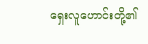ရှေးလူဟောင်းတို့၏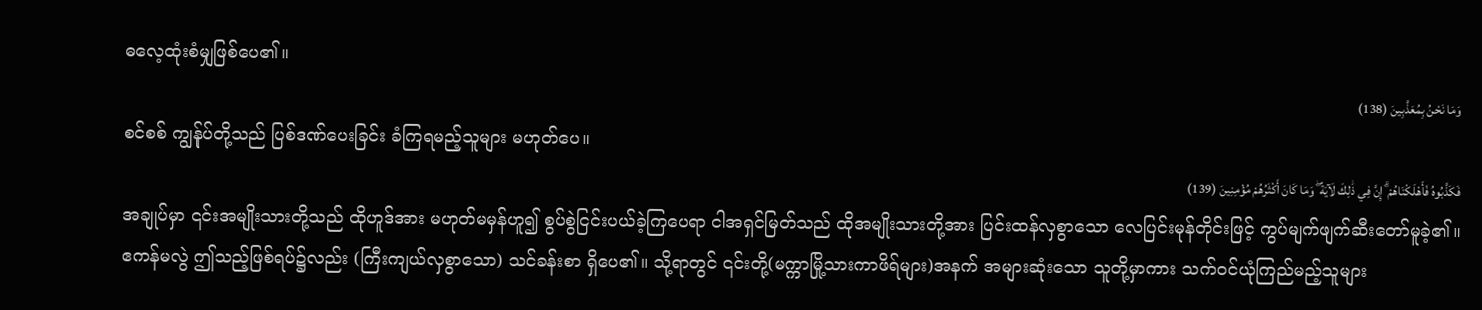ဓလေ့ထုံးစံမျှဖြစ်ပေ၏။
وَمَا نَحْنُ بِمُعَذَّبِينَ (138)
စင်စစ် ကျွန်ုပ်တို့သည် ပြစ်ဒဏ်ပေးခြင်း ခံကြရမည့်သူများ မဟုတ်ပေ။
فَكَذَّبُوهُ فَأَهْلَكْنَاهُمْ ۗ إِنَّ فِي ذَٰلِكَ لَآيَةً ۖ وَمَا كَانَ أَكْثَرُهُمْ مُؤْمِنِينَ (139)
အချုပ်မှာ ၎င်းအမျိုးသားတို့သည် ထိုဟူဒ်အား မဟုတ်မမှန်ဟူ၍ စွပ်စွဲငြင်းပယ်ခဲ့ကြပေရာ ငါအရှင်မြတ်သည် ထိုအမျိုးသားတို့အား ပြင်းထန်လှစွာသော လေပြင်းမုန်တိုင်းဖြင့် ကွပ်မျက်ဖျက်ဆီးတော်မူခဲ့၏။ ဧကန်မလွဲ ဤသည့်ဖြစ်ရပ်၌လည်း (ကြီးကျယ်လှစွာသော) သင်ခန်းစာ ရှိပေ၏။ သို့ရာတွင် ၎င်းတို့(မက္ကာမြို့သားကာဖိရ်များ)အနက် အများဆုံးသော သူတို့မှာကား သက်ဝင်ယုံကြည်မည့်သူများ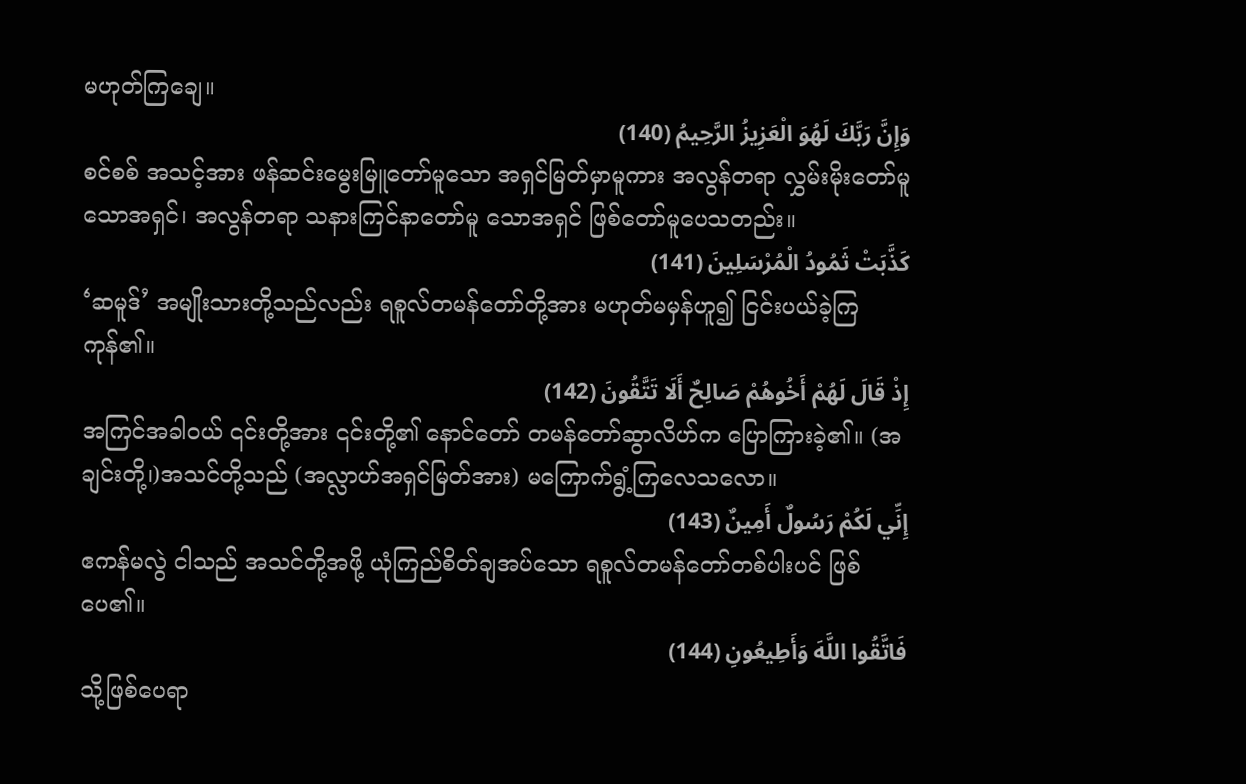မဟုတ်ကြချေ။
وَإِنَّ رَبَّكَ لَهُوَ الْعَزِيزُ الرَّحِيمُ (140)
စင်စစ် အသင့်အား ဖန်ဆင်းမွေးမြူတော်မူသော အရှင်မြတ်မှာမူကား အလွန်တရာ လွှမ်းမိုးတော်မူသောအရှင်၊ အလွန်တရာ သနားကြင်နာတော်မူ သောအရှင် ဖြစ်တော်မူပေသတည်း။
كَذَّبَتْ ثَمُودُ الْمُرْسَلِينَ (141)
‘ဆမူဒ်’ အမျိုးသားတို့သည်လည်း ရစူလ်တမန်တော်တို့အား မဟုတ်မမှန်ဟူ၍ ငြင်းပယ်ခဲ့ကြကုန်၏။
إِذْ قَالَ لَهُمْ أَخُوهُمْ صَالِحٌ أَلَا تَتَّقُونَ (142)
အကြင်အခါဝယ် ၎င်းတို့အား ၎င်းတို့၏ နောင်တော် တမန်တော်ဆွာလိဟ်က ပြောကြားခဲ့၏။ (အချင်းတို့၊)အသင်တို့သည် (အလ္လာဟ်အရှင်မြတ်အား) မကြောက်ရွံ့ကြလေသလော။
إِنِّي لَكُمْ رَسُولٌ أَمِينٌ (143)
ဧကန်မလွဲ ငါသည် အသင်တို့အဖို့ ယုံကြည်စိတ်ချအပ်သော ရစူလ်တမန်တော်တစ်ပါးပင် ဖြစ်ပေ၏။
فَاتَّقُوا اللَّهَ وَأَطِيعُونِ (144)
သို့ဖြစ်ပေရာ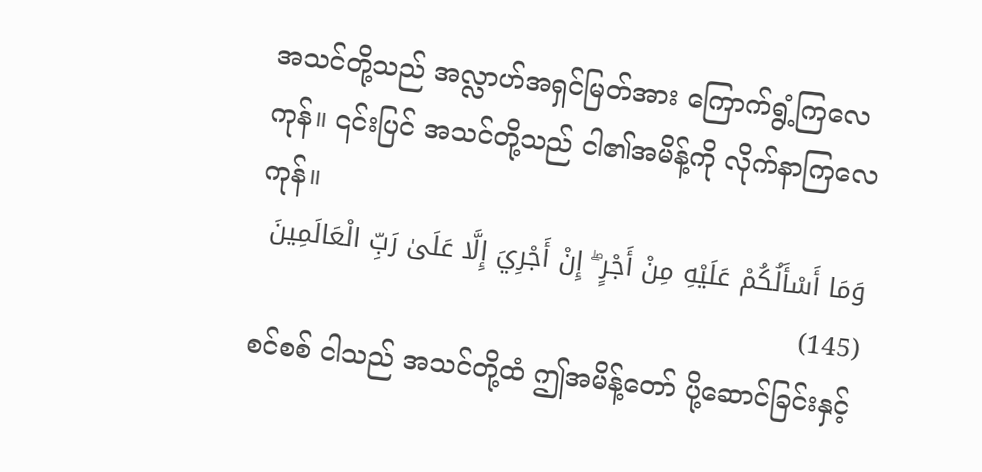အသင်တို့သည် အလ္လာဟ်အရှင်မြတ်အား ကြောက်ရွံ့ကြလေကုန်။ ၎င်းပြင် အသင်တို့သည် ငါ၏အမိန့်ကို လိုက်နာကြလေကုန်။
وَمَا أَسْأَلُكُمْ عَلَيْهِ مِنْ أَجْرٍ ۖ إِنْ أَجْرِيَ إِلَّا عَلَىٰ رَبِّ الْعَالَمِينَ (145)
စင်စစ် ငါသည် အသင်တို့ထံ ဤအမိန့်တော် ပို့ဆောင်ခြင်းနှင့်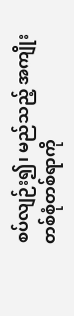စပ်လျဉ်း၍၊ မည်သည့် အကျိုး တစ်စုံတစ်ရာကို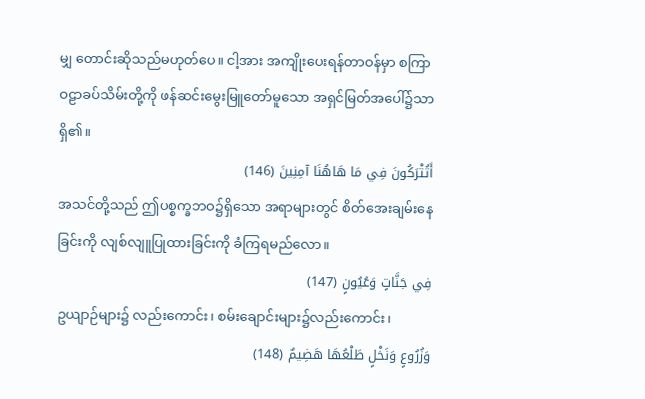မျှ တောင်းဆိုသည်မဟုတ်ပေ။ ငါ့အား အကျိုးပေးရန်တာဝန်မှာ စကြာဝဠာခပ်သိမ်းတို့ကို ဖန်ဆင်းမွေးမြူတော်မူသော အရှင်မြတ်အပေါ်၌သာရှိ၏။
أَتُتْرَكُونَ فِي مَا هَاهُنَا آمِنِينَ (146)
အသင်တို့သည် ဤပစ္စက္ခဘဝ၌ရှိသော အရာများတွင် စိတ်အေးချမ်းနေခြင်းကို လျစ်လျူပြုထားခြင်းကို ခံကြရမည်လော။
فِي جَنَّاتٍ وَعُيُونٍ (147)
ဥယျာဉ်များ၌ လည်းကောင်း၊ စမ်းချောင်းများ၌လည်းကောင်း၊
وَزُرُوعٍ وَنَخْلٍ طَلْعُهَا هَضِيمٌ (148)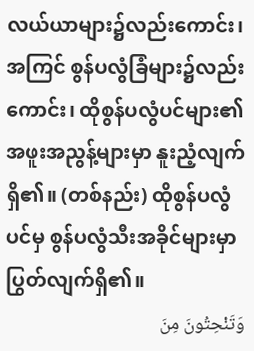လယ်ယာများ၌လည်းကောင်း၊ အကြင် စွန်ပလွံခြံများ၌လည်းကောင်း၊ ထိုစွန်ပလွံပင်များ၏ အဖူးအညွန့်များမှာ နူးညံ့လျက်ရှိ၏။ (တစ်နည်း) ထိုစွန်ပလွံပင်မှ စွန်ပလွံသီးအခိုင်များမှာ ပြွတ်လျက်ရှိ၏။
وَتَنْحِتُونَ مِنَ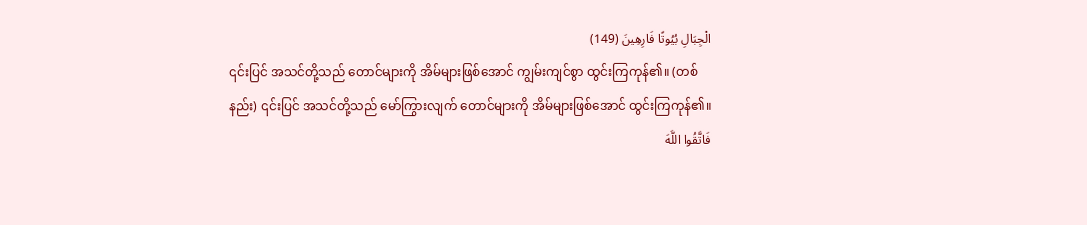الْجِبَالِ بُيُوتًا فَارِهِينَ (149)
၎င်းပြင် အသင်တို့သည် တောင်များကို အိမ်များဖြစ်အောင် ကျွမ်းကျင်စွာ ထွင်းကြကုန်၏။ (တစ်နည်း) ၎င်းပြင် အသင်တို့သည် မော်ကြွားလျက် တောင်များကို အိမ်များဖြစ်အောင် ထွင်းကြကုန်၏။
فَاتَّقُوا اللَّهَ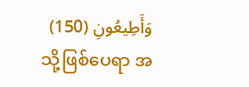وَأَطِيعُونِ (150)
သို့ဖြစ်ပေရာ အ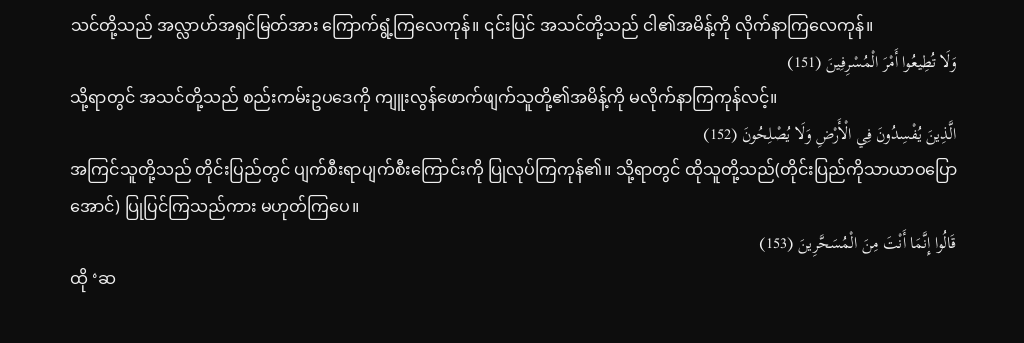သင်တို့သည် အလ္လာဟ်အရှင်မြတ်အား ကြောက်ရွံ့ကြလေကုန်။ ၎င်းပြင် အသင်တို့သည် ငါ၏အမိန့်ကို လိုက်နာကြလေကုန်။
وَلَا تُطِيعُوا أَمْرَ الْمُسْرِفِينَ (151)
သို့ရာတွင် အသင်တို့သည် စည်းကမ်းဥပဒေကို ကျူးလွန်ဖောက်ဖျက်သူတို့၏အမိန့်ကို မလိုက်နာကြကုန်လင့်။
الَّذِينَ يُفْسِدُونَ فِي الْأَرْضِ وَلَا يُصْلِحُونَ (152)
အကြင်သူတို့သည် တိုင်းပြည်တွင် ပျက်စီးရာပျက်စီးကြောင်းကို ပြုလုပ်ကြကုန်၏။ သို့ရာတွင် ထိုသူတို့သည်(တိုင်းပြည်ကိုသာယာဝပြောအောင်) ပြုပြင်ကြသည်ကား မဟုတ်ကြပေ။
قَالُوا إِنَّمَا أَنْتَ مِنَ الْمُسَحَّرِينَ (153)
ထို ‘ဆ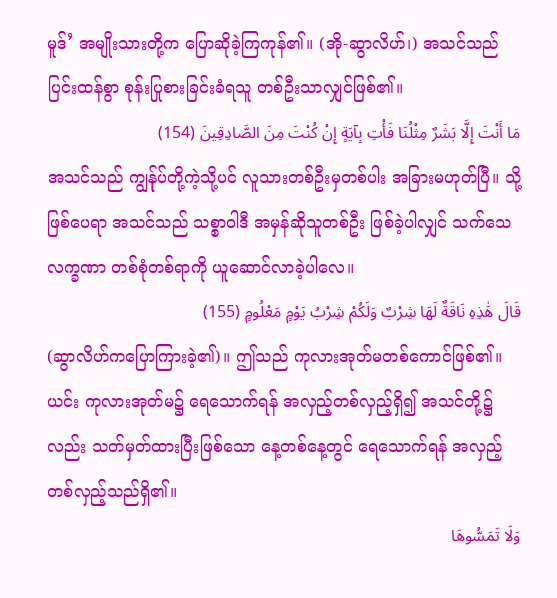မူဒ်’ အမျိုးသားတို့က ပြောဆိုခဲ့ကြကုန်၏။ (အို-ဆွာလိဟ်၊) အသင်သည် ပြင်းထန်စွာ စုန်းပြုစားခြင်းခံရသူ တစ်ဦးသာလျှင်ဖြစ်၏။
مَا أَنْتَ إِلَّا بَشَرٌ مِثْلُنَا فَأْتِ بِآيَةٍ إِنْ كُنْتَ مِنَ الصَّادِقِينَ (154)
အသင်သည် ကျွန်ုပ်တို့ကဲ့သို့ပင် လူသားတစ်ဦးမှတစ်ပါး အခြားမဟုတ်ပြီ။ သို့ဖြစ်ပေရာ အသင်သည် သစ္စာဝါဒီ အမှန်ဆိုသူတစ်ဦး ဖြစ်ခဲ့ပါလျှင် သက်သေလက္ခဏာ တစ်စုံတစ်ရာကို ယူဆောင်လာခဲ့ပါလေ။
قَالَ هَٰذِهِ نَاقَةٌ لَهَا شِرْبٌ وَلَكُمْ شِرْبُ يَوْمٍ مَعْلُومٍ (155)
(ဆွာလိဟ်ကပြောကြားခဲ့၏)။ ဤသည် ကုလားအုတ်မတစ်ကောင်ဖြစ်၏။ ယင်း ကုလားအုတ်မ၌ ရေသောက်ရန် အလှည့်တစ်လှည့်ရှိ၍ အသင်တို့၌လည်း သတ်မှတ်ထားပြီးဖြစ်သော နေ့တစ်နေ့တွင် ရေသောက်ရန် အလှည့်တစ်လှည့်သည်ရှိ၏။
وَلَا تَمَسُّوهَا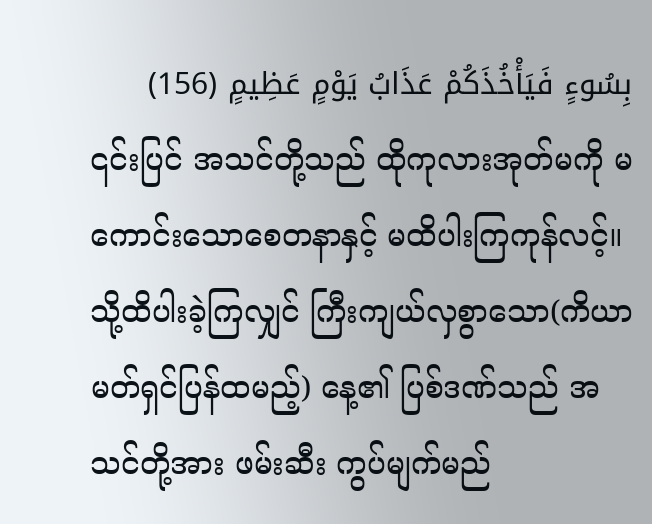بِسُوءٍ فَيَأْخُذَكُمْ عَذَابُ يَوْمٍ عَظِيمٍ (156)
၎င်းပြင် အသင်တို့သည် ထိုကုလားအုတ်မကို မကောင်းသောစေတနာနှင့် မထိပါးကြကုန်လင့်။ သို့ထိပါးခဲ့ကြလျှင် ကြီးကျယ်လှစွာသော(ကိယာမတ်ရှင်ပြန်ထမည့်) နေ့၏ ပြစ်ဒဏ်သည် အသင်တို့အား ဖမ်းဆီး ကွပ်မျက်မည်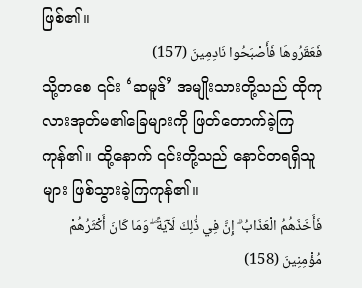ဖြစ်၏။
فَعَقَرُوهَا فَأَصْبَحُوا نَادِمِينَ (157)
သို့တစေ ၎င်း ‘ဆမူဒ်’ အမျိုးသားတို့သည် ထိုကုလားအုတ်မ၏ခြေများကို ဖြတ်တောက်ခဲ့ကြကုန်၏။ ထို့နောက် ၎င်းတို့သည် နောင်တရရှိသူများ ဖြစ်သွားခဲ့ကြကုန်၏။
فَأَخَذَهُمُ الْعَذَابُ ۗ إِنَّ فِي ذَٰلِكَ لَآيَةً ۖ وَمَا كَانَ أَكْثَرُهُمْ مُؤْمِنِينَ (158)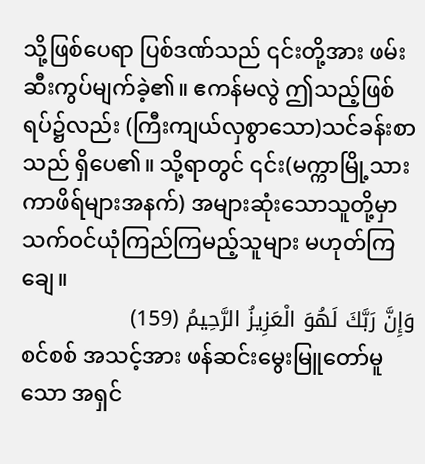သို့ဖြစ်ပေရာ ပြစ်ဒဏ်သည် ၎င်းတို့အား ဖမ်းဆီးကွပ်မျက်ခဲ့၏။ ဧကန်မလွဲ ဤသည့်ဖြစ်ရပ်၌လည်း (ကြီးကျယ်လှစွာသော)သင်ခန်းစာသည် ရှိပေ၏။ သို့ရာတွင် ၎င်း(မက္ကာမြို့သား ကာဖိရ်များအနက်) အများဆုံးသောသူတို့မှာ သက်ဝင်ယုံကြည်ကြမည့်သူများ မဟုတ်ကြချေ။
وَإِنَّ رَبَّكَ لَهُوَ الْعَزِيزُ الرَّحِيمُ (159)
စင်စစ် အသင့်အား ဖန်ဆင်းမွေးမြူတော်မူသော အရှင်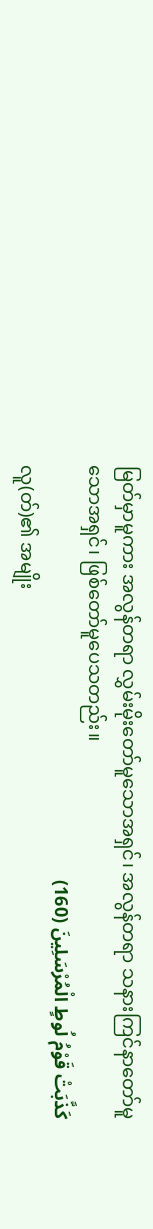မြတ်မှာမူကား အလွန်တရာ လွှမ်းမိုးတော်မူသောအရှင်၊ အလွန်တရာ သနားကြင်နာတော်မူသောအရှင်၊ ဖြစ်တော်မူပေသတည်း။
كَذَّبَتْ قَوْمُ لُوطٍ الْمُرْسَلِينَ (160)
လူ(တ်)၏ အမျိုး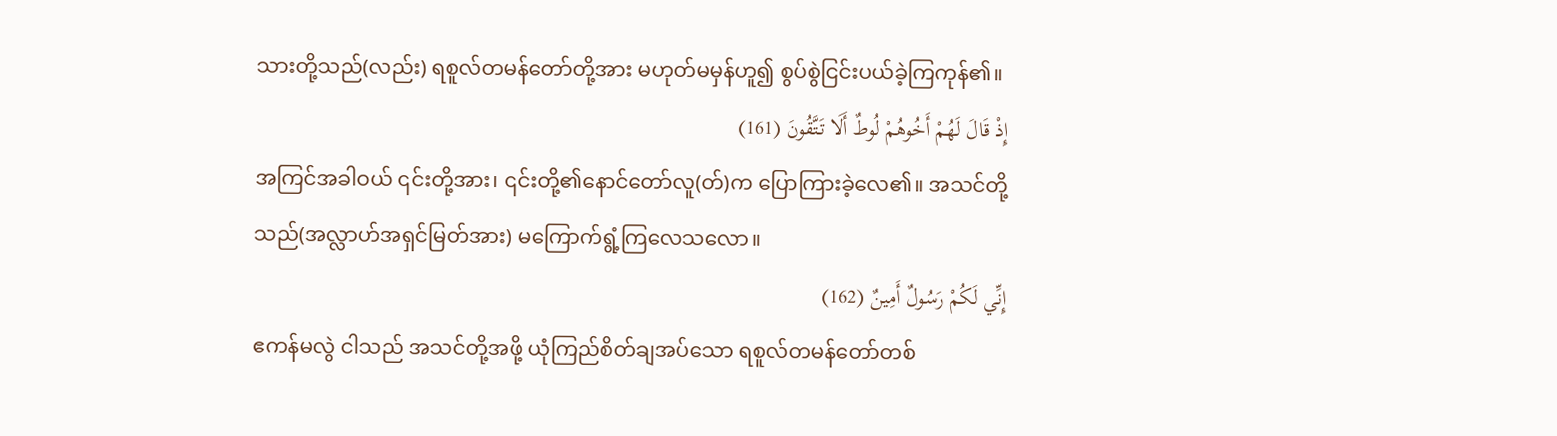သားတို့သည်(လည်း) ရစူလ်တမန်တော်တို့အား မဟုတ်မမှန်ဟူ၍ စွပ်စွဲငြင်းပယ်ခဲ့ကြကုန်၏။
إِذْ قَالَ لَهُمْ أَخُوهُمْ لُوطٌ أَلَا تَتَّقُونَ (161)
အကြင်အခါဝယ် ၎င်းတို့အား၊ ၎င်းတို့၏နောင်တော်လူ(တ်)က ပြောကြားခဲ့လေ၏။ အသင်တို့သည်(အလ္လာဟ်အရှင်မြတ်အား) မကြောက်ရွံ့ကြလေသလော။
إِنِّي لَكُمْ رَسُولٌ أَمِينٌ (162)
ဧကန်မလွဲ ငါသည် အသင်တို့အဖို့ ယုံကြည်စိတ်ချအပ်သော ရစူလ်တမန်တော်တစ်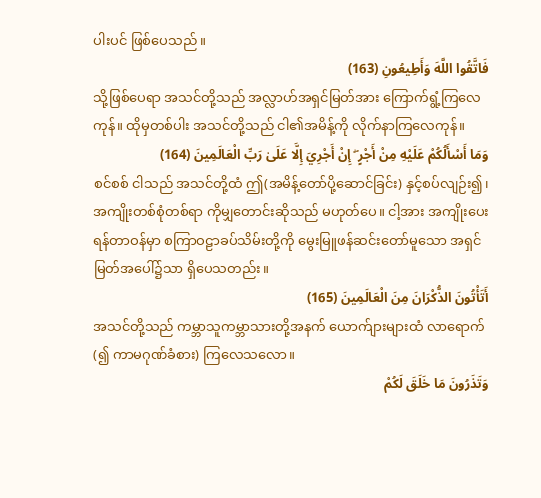ပါးပင် ဖြစ်ပေသည်။
فَاتَّقُوا اللَّهَ وَأَطِيعُونِ (163)
သို့ဖြစ်ပေရာ အသင်တို့သည် အလ္လာဟ်အရှင်မြတ်အား ကြောက်ရွံ့ကြလေကုန်။ ထိုမှတစ်ပါး အသင်တို့သည် ငါ၏အမိန့်ကို လိုက်နာကြလေကုန်။
وَمَا أَسْأَلُكُمْ عَلَيْهِ مِنْ أَجْرٍ ۖ إِنْ أَجْرِيَ إِلَّا عَلَىٰ رَبِّ الْعَالَمِينَ (164)
စင်စစ် ငါသည် အသင်တို့ထံ ဤ(အမိန့်တော်ပို့ဆောင်ခြင်း) နှင့်စပ်လျဉ်း၍၊ အကျိုးတစ်စုံတစ်ရာ ကိုမျှတောင်းဆိုသည် မဟုတ်ပေ။ ငါ့အား အကျိုးပေးရန်တာဝန်မှာ စကြာဝဠာခပ်သိမ်းတို့ကို မွေးမြူဖန်ဆင်းတော်မူသော အရှင်မြတ်အပေါ်၌သာ ရှိပေသတည်း။
أَتَأْتُونَ الذُّكْرَانَ مِنَ الْعَالَمِينَ (165)
အသင်တို့သည် ကမ္ဘာသူကမ္ဘာသားတို့အနက် ယောက်ျားများထံ လာရောက်(၍ ကာမဂုဏ်ခံစား) ကြလေသလော။
وَتَذَرُونَ مَا خَلَقَ لَكُمْ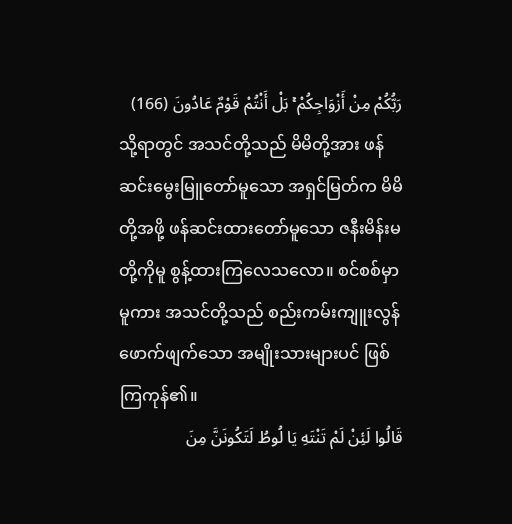رَبُّكُمْ مِنْ أَزْوَاجِكُمْ ۚ بَلْ أَنْتُمْ قَوْمٌ عَادُونَ (166)
သို့ရာတွင် အသင်တို့သည် မိမိတို့အား ဖန်ဆင်းမွေးမြူတော်မူသော အရှင်မြတ်က မိမိတို့အဖို့ ဖန်ဆင်းထားတော်မူသော ဇနီးမိန်းမတို့ကိုမူ စွန့်ထားကြလေသလော။ စင်စစ်မှာမူကား အသင်တို့သည် စည်းကမ်းကျူးလွန်ဖောက်ဖျက်သော အမျိုးသားများပင် ဖြစ်ကြကုန်၏။
قَالُوا لَئِنْ لَمْ تَنْتَهِ يَا لُوطُ لَتَكُونَنَّ مِنَ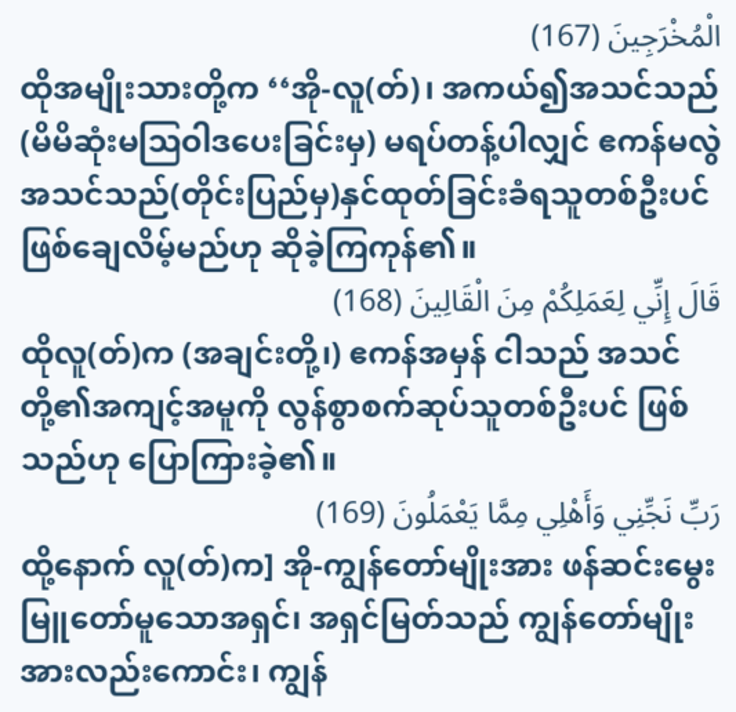الْمُخْرَجِينَ (167)
ထိုအမျိုးသားတို့က ‘‘အို-လူ(တ်)၊ အကယ်၍အသင်သည် (မိမိဆုံးမဩဝါဒပေးခြင်းမှ) မရပ်တန့်ပါလျှင် ဧကန်မလွဲ အသင်သည်(တိုင်းပြည်မှ)နှင်ထုတ်ခြင်းခံရသူတစ်ဦးပင် ဖြစ်ချေလိမ့်မည်ဟု ဆိုခဲ့ကြကုန်၏။
قَالَ إِنِّي لِعَمَلِكُمْ مِنَ الْقَالِينَ (168)
ထိုလူ(တ်)က (အချင်းတို့၊) ဧကန်အမှန် ငါသည် အသင်တို့၏အကျင့်အမူကို လွန်စွာစက်ဆုပ်သူတစ်ဦးပင် ဖြစ်သည်ဟု ပြောကြားခဲ့၏။
رَبِّ نَجِّنِي وَأَهْلِي مِمَّا يَعْمَلُونَ (169)
ထို့နောက် လူ(တ်)က] အို-ကျွန်တော်မျိုးအား ဖန်ဆင်းမွေးမြူတော်မူသောအရှင်၊ အရှင်မြတ်သည် ကျွန်တော်မျိုးအားလည်းကောင်း၊ ကျွန်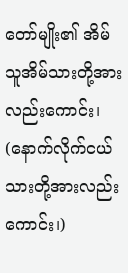တော်မျိုး၏ အိမ်သူအိမ်သားတို့အားလည်းကောင်း၊ (နောက်လိုက်ငယ်သားတို့အားလည်းကောင်း၊)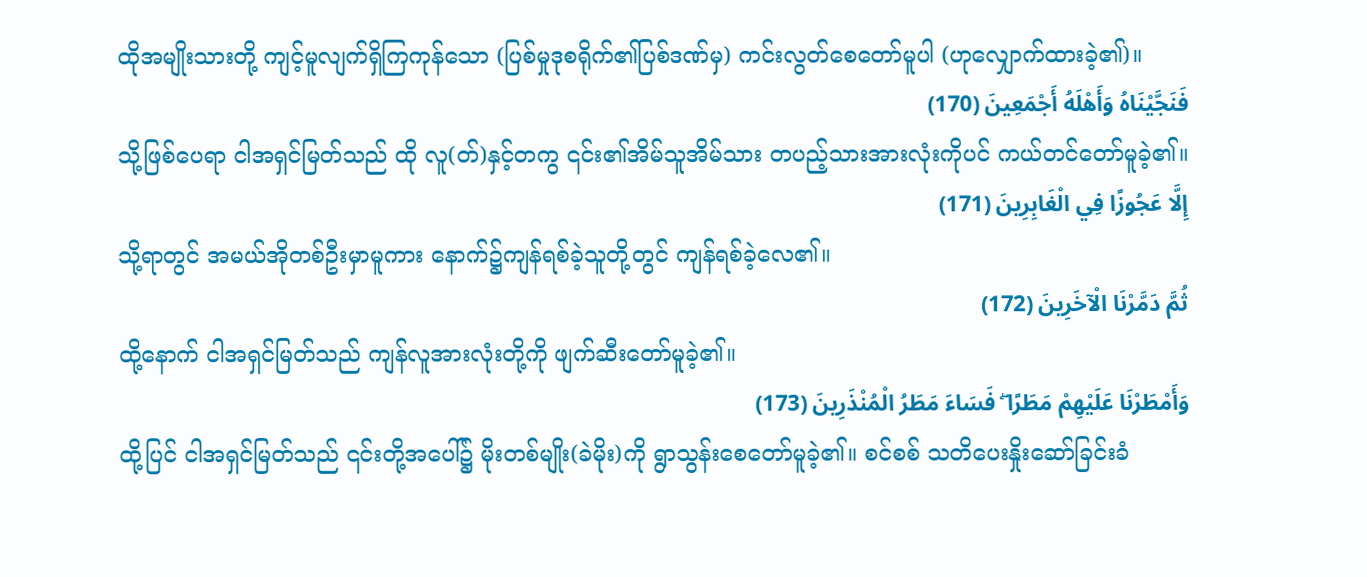ထိုအမျိုးသားတို့ ကျင့်မူလျက်ရှိကြကုန်သော (ပြစ်မှုဒုစရိုက်၏ပြစ်ဒဏ်မှ) ကင်းလွတ်စေတော်မူပါ (ဟုလျှောက်ထားခဲ့၏)။
فَنَجَّيْنَاهُ وَأَهْلَهُ أَجْمَعِينَ (170)
သို့ဖြစ်ပေရာ ငါအရှင်မြတ်သည် ထို လူ(တ်)နှင့်တကွ ၎င်း၏အိမ်သူအိမ်သား တပည့်သားအားလုံးကိုပင် ကယ်တင်တော်မူခဲ့၏။
إِلَّا عَجُوزًا فِي الْغَابِرِينَ (171)
သို့ရာတွင် အမယ်အိုတစ်ဦးမှာမူကား နောက်၌ကျန်ရစ်ခဲ့သူတို့တွင် ကျန်ရစ်ခဲ့လေ၏။
ثُمَّ دَمَّرْنَا الْآخَرِينَ (172)
ထို့နောက် ငါအရှင်မြတ်သည် ကျန်လူအားလုံးတို့ကို ဖျက်ဆီးတော်မူခဲ့၏။
وَأَمْطَرْنَا عَلَيْهِمْ مَطَرًا ۖ فَسَاءَ مَطَرُ الْمُنْذَرِينَ (173)
ထို့ပြင် ငါအရှင်မြတ်သည် ၎င်းတို့အပေါ်၌ မိုးတစ်မျိုး(ခဲမိုး)ကို ရွာသွန်းစေတော်မူခဲ့၏။ စင်စစ် သတိပေးနှိုးဆော်ခြင်းခံ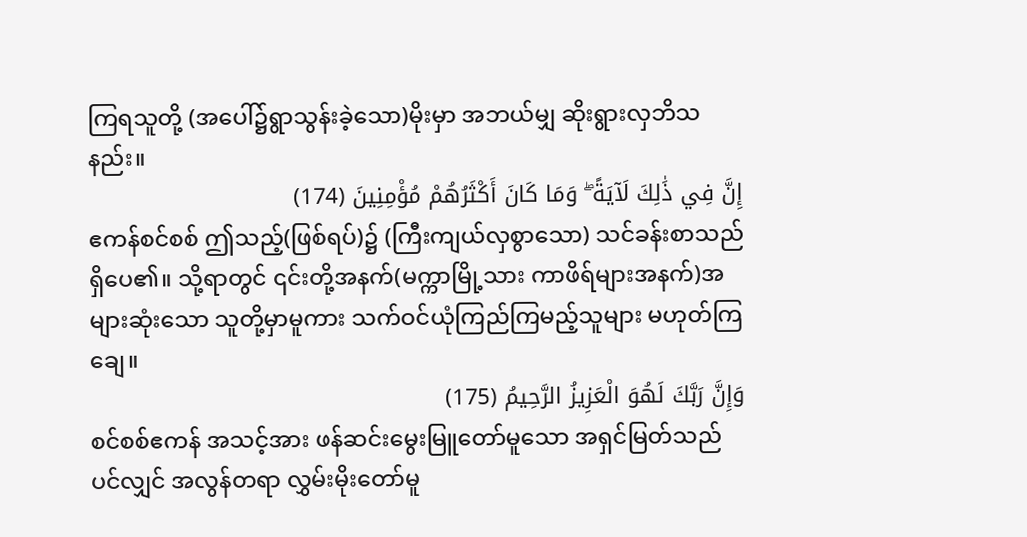ကြရသူတို့ (အပေါ်၌ရွာသွန်းခဲ့သော)မိုးမှာ အဘယ်မျှ ဆိုးရွားလှဘိသနည်း။
إِنَّ فِي ذَٰلِكَ لَآيَةً ۖ وَمَا كَانَ أَكْثَرُهُمْ مُؤْمِنِينَ (174)
ဧကန်စင်စစ် ဤသည့်(ဖြစ်ရပ်)၌ (ကြီးကျယ်လှစွာသော) သင်ခန်းစာသည် ရှိပေ၏။ သို့ရာတွင် ၎င်းတို့အနက်(မက္ကာမြို့သား ကာဖိရ်များအနက်)အများဆုံးသော သူတို့မှာမူကား သက်ဝင်ယုံကြည်ကြမည့်သူများ မဟုတ်ကြချေ။
وَإِنَّ رَبَّكَ لَهُوَ الْعَزِيزُ الرَّحِيمُ (175)
စင်စစ်ဧကန် အသင့်အား ဖန်ဆင်းမွေးမြူတော်မူသော အရှင်မြတ်သည်ပင်လျှင် အလွန်တရာ လွှမ်းမိုးတော်မူ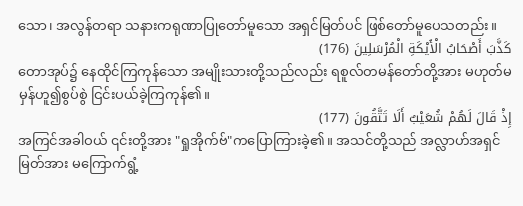သော၊ အလွန်တရာ သနားကရုဏာပြုတော်မူသော အရှင်မြတ်ပင် ဖြစ်တော်မူပေသတည်း။
كَذَّبَ أَصْحَابُ الْأَيْكَةِ الْمُرْسَلِينَ (176)
တောအုပ်၌ နေထိုင်ကြကုန်သော အမျိုးသားတို့သည်လည်း ရစူလ်တမန်တော်တို့အား မဟုတ်မမှန်ဟူ၍စွပ်စွဲ ငြင်းပယ်ခဲ့ကြကုန်၏။
إِذْ قَالَ لَهُمْ شُعَيْبٌ أَلَا تَتَّقُونَ (177)
အကြင်အခါဝယ် ၎င်းတို့အား "ရှုအိုက်ဗ်"ကပြောကြားခဲ့၏။ အသင်တို့သည် အလ္လာဟ်အရှင်မြတ်အား မကြောက်ရွံ့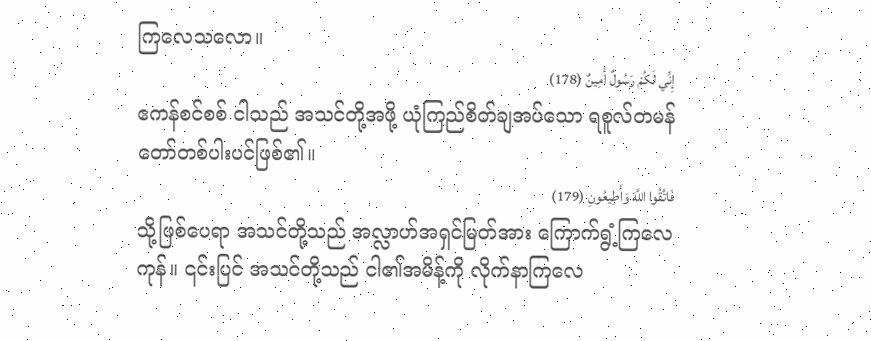ကြလေသလော။
إِنِّي لَكُمْ رَسُولٌ أَمِينٌ (178)
ဧကန်စင်စစ် ငါသည် အသင်တို့အဖို့ ယုံကြည်စိတ်ချအပ်သော ရစူလ်တမန်တော်တစ်ပါးပင်ဖြစ်၏။
فَاتَّقُوا اللَّهَ وَأَطِيعُونِ (179)
သို့ဖြစ်ပေရာ အသင်တို့သည် အလ္လာဟ်အရှင်မြတ်အား ကြောက်ရွံ့ကြလေကုန်။ ၎င်းပြင် အသင်တို့သည် ငါ၏အမိန့်ကို လိုက်နာကြလေ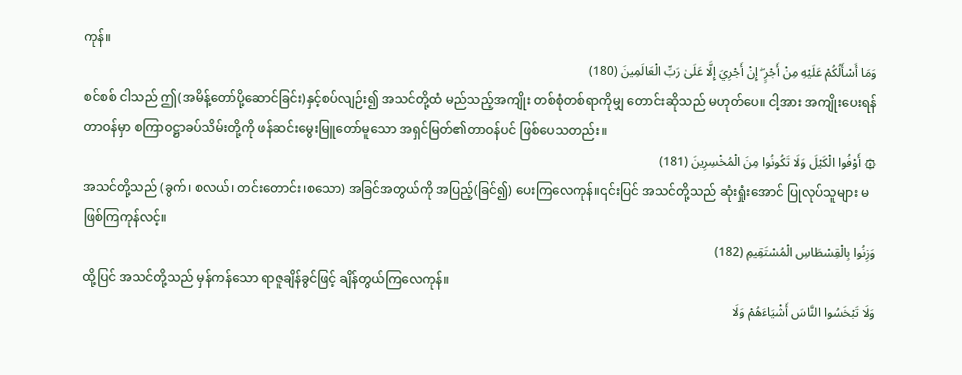ကုန်။
وَمَا أَسْأَلُكُمْ عَلَيْهِ مِنْ أَجْرٍ ۖ إِنْ أَجْرِيَ إِلَّا عَلَىٰ رَبِّ الْعَالَمِينَ (180)
စင်စစ် ငါသည် ဤ(အမိန့်တော်ပို့ဆောင်ခြင်း)နှင့်စပ်လျဉ်း၍ အသင်တို့ထံ မည်သည့်အကျိုး တစ်စုံတစ်ရာကိုမျှ တောင်းဆိုသည် မဟုတ်ပေ။ ငါ့အား အကျိုးပေးရန်တာဝန်မှာ စကြာဝဋ္ဌာခပ်သိမ်းတို့ကို ဖန်ဆင်းမွေးမြူတော်မူသော အရှင်မြတ်၏တာဝန်ပင် ဖြစ်ပေသတည်း။
۞ أَوْفُوا الْكَيْلَ وَلَا تَكُونُوا مِنَ الْمُخْسِرِينَ (181)
အသင်တို့သည် (ခွက်၊ စလယ်၊ တင်းတောင်း၊စသော) အခြင်အတွယ်ကို အပြည့်(ခြင်၍) ပေးကြလေကုန်။၎င်းပြင် အသင်တို့သည် ဆုံးရှုံးအောင် ပြုလုပ်သူများ မဖြစ်ကြကုန်လင့်။
وَزِنُوا بِالْقِسْطَاسِ الْمُسْتَقِيمِ (182)
ထို့ပြင် အသင်တို့သည် မှန်ကန်သော ရာဇူချိန်ခွင်ဖြင့် ချိန်တွယ်ကြလေကုန်။
وَلَا تَبْخَسُوا النَّاسَ أَشْيَاءَهُمْ وَلَا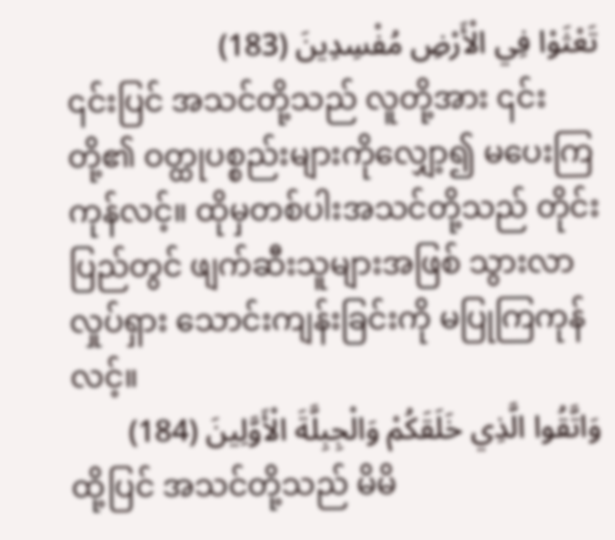تَعْثَوْا فِي الْأَرْضِ مُفْسِدِينَ (183)
၎င်းပြင် အသင်တို့သည် လူတို့အား ၎င်းတို့၏ ဝတ္ထုပစ္စည်းများကိုလျှော့၍ မပေးကြကုန်လင့်။ ထိုမှတစ်ပါးအသင်တို့သည် တိုင်းပြည်တွင် ဖျက်ဆီးသူများအဖြစ် သွားလာလှုပ်ရှား သောင်းကျန်းခြင်းကို မပြုကြကုန်လင့်။
وَاتَّقُوا الَّذِي خَلَقَكُمْ وَالْجِبِلَّةَ الْأَوَّلِينَ (184)
ထို့ပြင် အသင်တို့သည် မိမိ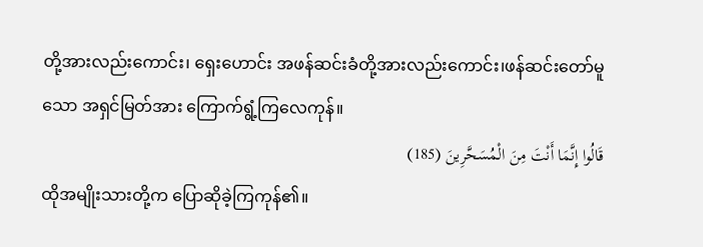တို့အားလည်းကောင်း၊ ရှေးဟောင်း အဖန်ဆင်းခံတို့အားလည်းကောင်း၊ဖန်ဆင်းတော်မူသော အရှင်မြတ်အား ကြောက်ရွံ့ကြလေကုန်။
قَالُوا إِنَّمَا أَنْتَ مِنَ الْمُسَحَّرِينَ (185)
ထိုအမျိုးသားတို့က ပြောဆိုခဲ့ကြကုန်၏။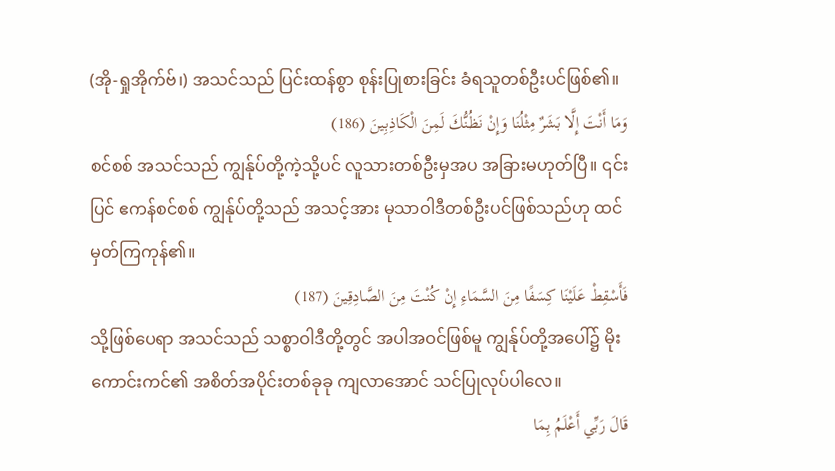(အို-ရှုအိုက်ဗ်၊) အသင်သည် ပြင်းထန်စွာ စုန်းပြုစားခြင်း ခံရသူတစ်ဦးပင်ဖြစ်၏။
وَمَا أَنْتَ إِلَّا بَشَرٌ مِثْلُنَا وَإِنْ نَظُنُّكَ لَمِنَ الْكَاذِبِينَ (186)
စင်စစ် အသင်သည် ကျွန်ုပ်တို့ကဲ့သို့ပင် လူသားတစ်ဦးမှအပ အခြားမဟုတ်ပြီ။ ၎င်းပြင် ဧကန်စင်စစ် ကျွန်ုပ်တို့သည် အသင့်အား မုသာဝါဒီတစ်ဦးပင်ဖြစ်သည်ဟု ထင်မှတ်ကြကုန်၏။
فَأَسْقِطْ عَلَيْنَا كِسَفًا مِنَ السَّمَاءِ إِنْ كُنْتَ مِنَ الصَّادِقِينَ (187)
သို့ဖြစ်ပေရာ အသင်သည် သစ္စာဝါဒီတို့တွင် အပါအဝင်ဖြစ်မူ ကျွန်ုပ်တို့အပေါ်၌ မိုးကောင်းကင်၏ အစိတ်အပိုင်းတစ်ခုခု ကျလာအောင် သင်ပြုလုပ်ပါလေ။
قَالَ رَبِّي أَعْلَمُ بِمَا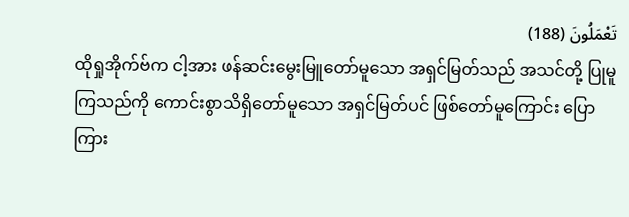تَعْمَلُونَ (188)
ထိုရှုအိုက်ဗ်က ငါ့အား ဖန်ဆင်းမွေးမြူတော်မူသော အရှင်မြတ်သည် အသင်တို့ ပြုမူကြသည်ကို ကောင်းစွာသိရှိတော်မူသော အရှင်မြတ်ပင် ဖြစ်တော်မူကြောင်း ပြောကြား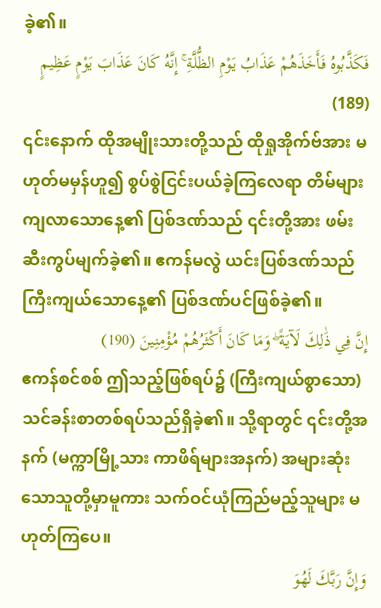ခဲ့၏။
فَكَذَّبُوهُ فَأَخَذَهُمْ عَذَابُ يَوْمِ الظُّلَّةِ ۚ إِنَّهُ كَانَ عَذَابَ يَوْمٍ عَظِيمٍ (189)
၎င်းနောက် ထိုအမျိုးသားတို့သည် ထိုရှုအိုက်ဗ်အား မဟုတ်မမှန်ဟူ၍ စွပ်စွဲငြင်းပယ်ခဲ့ကြလေရာ တိမ်များကျလာသောနေ့၏ ပြစ်ဒဏ်သည် ၎င်းတို့အား ဖမ်းဆီးကွပ်မျက်ခဲ့၏။ ဧကန်မလွဲ ယင်းပြစ်ဒဏ်သည် ကြီးကျယ်သောနေ့၏ ပြစ်ဒဏ်ပင်ဖြစ်ခဲ့၏။
إِنَّ فِي ذَٰلِكَ لَآيَةً ۖ وَمَا كَانَ أَكْثَرُهُمْ مُؤْمِنِينَ (190)
ဧကန်စင်စစ် ဤသည့်ဖြစ်ရပ်၌ (ကြီးကျယ်စွာသော) သင်ခန်းစာတစ်ရပ်သည်ရှိခဲ့၏။ သို့ရာတွင် ၎င်းတို့အနက် (မက္ကာမြို့သား ကာဖိရ်များအနက်) အများဆုံးသောသူတို့မှာမူကား သက်ဝင်ယုံကြည်မည့်သူများ မဟုတ်ကြပေ။
وَإِنَّ رَبَّكَ لَهُوَ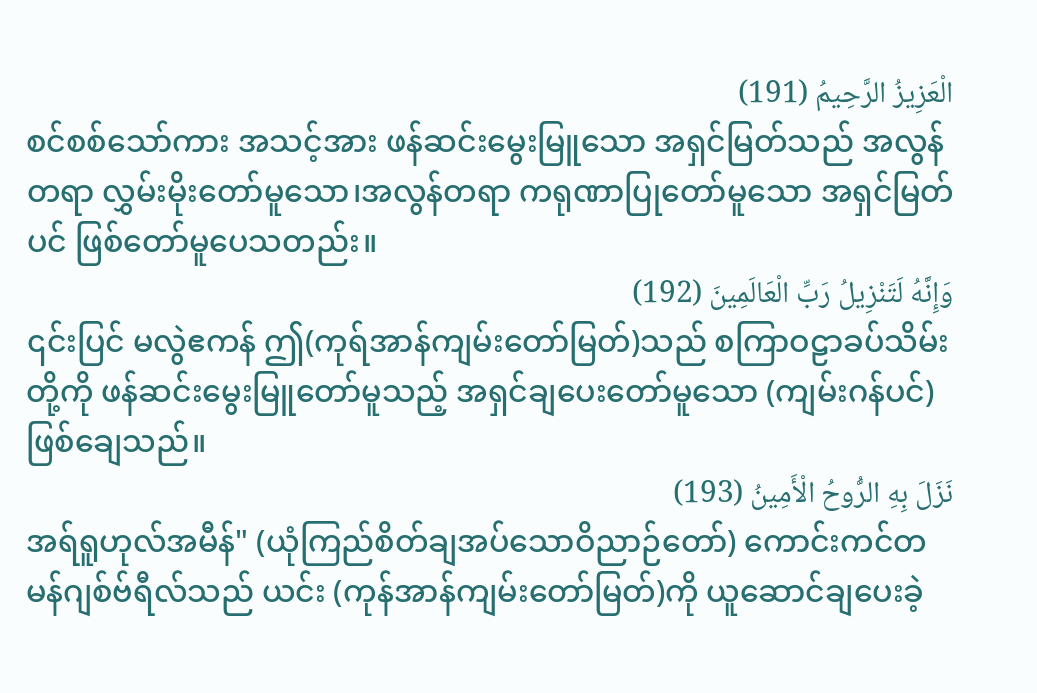الْعَزِيزُ الرَّحِيمُ (191)
စင်စစ်သော်ကား အသင့်အား ဖန်ဆင်းမွေးမြူသော အရှင်မြတ်သည် အလွန်တရာ လွှမ်းမိုးတော်မူသော၊အလွန်တရာ ကရုဏာပြုတော်မူသော အရှင်မြတ်ပင် ဖြစ်တော်မူပေသတည်း။
وَإِنَّهُ لَتَنْزِيلُ رَبِّ الْعَالَمِينَ (192)
၎င်းပြင် မလွဲဧကန် ဤ(ကုရ်အာန်ကျမ်းတော်မြတ်)သည် စကြာဝဠာခပ်သိမ်းတို့ကို ဖန်ဆင်းမွေးမြူတော်မူသည့် အရှင်ချပေးတော်မူသော (ကျမ်းဂန်ပင်) ဖြစ်ချေသည်။
نَزَلَ بِهِ الرُّوحُ الْأَمِينُ (193)
အရ်ရူဟုလ်အမီန်" (ယုံကြည်စိတ်ချအပ်သောဝိညာဉ်တော်) ကောင်းကင်တမန်ဂျစ်ဗ်ရီလ်သည် ယင်း (ကုန်အာန်ကျမ်းတော်မြတ်)ကို ယူဆောင်ချပေးခဲ့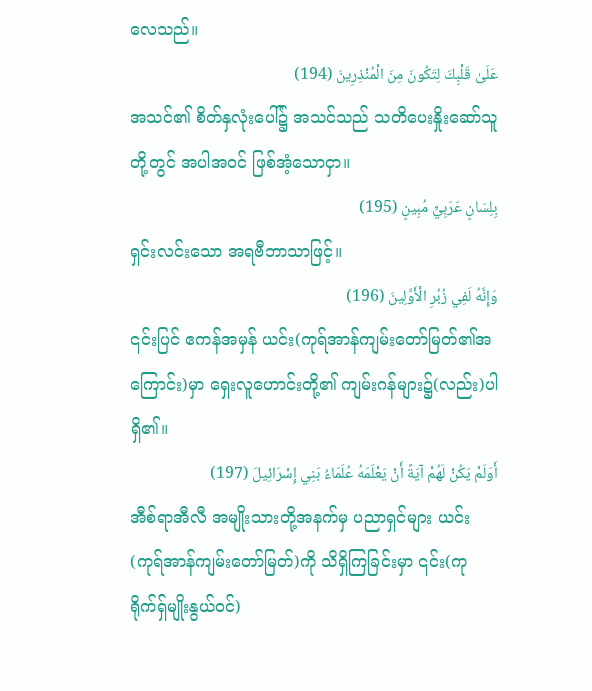လေသည်။
عَلَىٰ قَلْبِكَ لِتَكُونَ مِنَ الْمُنْذِرِينَ (194)
အသင်၏ စိတ်နှလုံးပေါ်၌ အသင်သည် သတိပေးနှိုးဆော်သူတို့တွင် အပါအဝင် ဖြစ်အံ့သောငှာ။
بِلِسَانٍ عَرَبِيٍّ مُبِينٍ (195)
ရှင်းလင်းသော အရဗီဘာသာဖြင့်။
وَإِنَّهُ لَفِي زُبُرِ الْأَوَّلِينَ (196)
၎င်းပြင် ဧကန်အမှန် ယင်း(ကုရ်အာန်ကျမ်းတော်မြတ်၏အကြောင်း)မှာ ရှေးလူဟောင်းတို့၏ ကျမ်းဂန်များ၌(လည်း)ပါရှိ၏။
أَوَلَمْ يَكُنْ لَهُمْ آيَةً أَنْ يَعْلَمَهُ عُلَمَاءُ بَنِي إِسْرَائِيلَ (197)
အီစ်ရာအီလီ အမျိုးသားတို့အနက်မှ ပညာရှင်များ ယင်း(ကုရ်အာန်ကျမ်းတော်မြတ်)ကို သိရှိကြခြင်းမှာ ၎င်း(ကုရိုက်ရှ်မျိုးနွယ်ဝင်)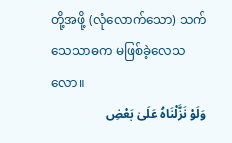တို့အဖို့ (လုံလောက်သော) သက်သေသာဓက မဖြစ်ခဲ့လေသလော။
وَلَوْ نَزَّلْنَاهُ عَلَىٰ بَعْضِ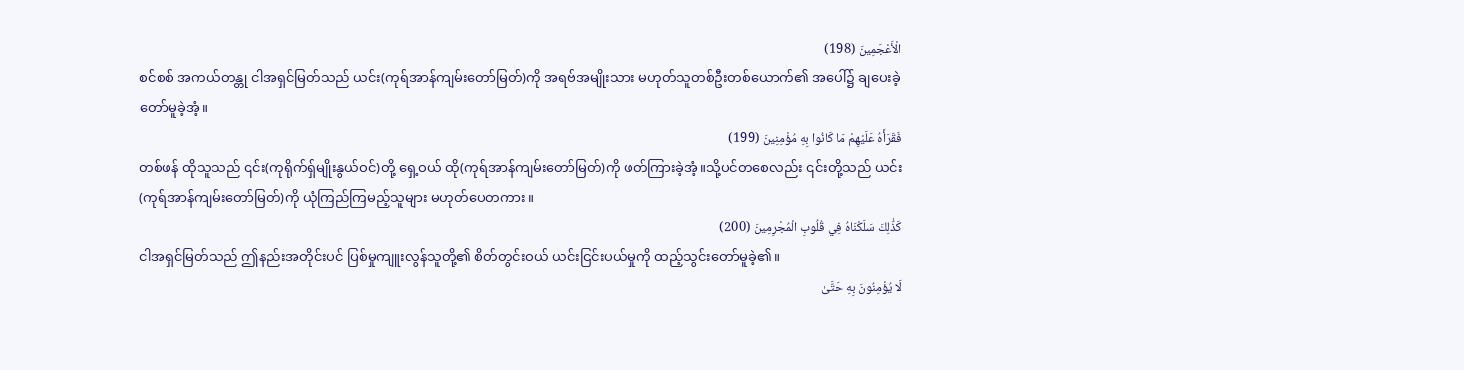الْأَعْجَمِينَ (198)
စင်စစ် အကယ်တန္တု ငါအရှင်မြတ်သည် ယင်း(ကုရ်အာန်ကျမ်းတော်မြတ်)ကို အရဗ်အမျိုးသား မဟုတ်သူတစ်ဦးတစ်ယောက်၏ အပေါ်၌ ချပေးခဲ့တော်မူခဲ့အံ့။
فَقَرَأَهُ عَلَيْهِمْ مَا كَانُوا بِهِ مُؤْمِنِينَ (199)
တစ်ဖန် ထိုသူသည် ၎င်း(ကုရိုက်ရှ်မျိုးနွယ်ဝင်)တို့ ရှေ့ဝယ် ထို(ကုရ်အာန်ကျမ်းတော်မြတ်)ကို ဖတ်ကြားခဲ့အံ့။သို့ပင်တစေလည်း ၎င်းတို့သည် ယင်း (ကုရ်အာန်ကျမ်းတော်မြတ်)ကို ယုံကြည်ကြမည့်သူများ မဟုတ်ပေတကား။
كَذَٰلِكَ سَلَكْنَاهُ فِي قُلُوبِ الْمُجْرِمِينَ (200)
ငါအရှင်မြတ်သည် ဤနည်းအတိုင်းပင် ပြစ်မှုကျူးလွန်သူတို့၏ စိတ်တွင်းဝယ် ယင်းငြင်းပယ်မှုကို ထည့်သွင်းတော်မူခဲ့၏။
لَا يُؤْمِنُونَ بِهِ حَتَّىٰ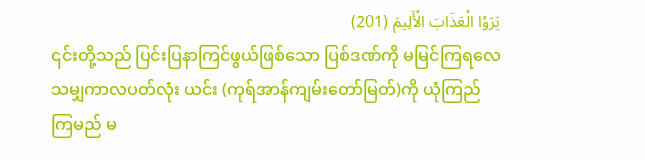يَرَوُا الْعَذَابَ الْأَلِيمَ (201)
၎င်းတို့သည် ပြင်းပြနာကြင်ဖွယ်ဖြစ်သော ပြစ်ဒဏ်ကို မမြင်ကြရလေသမျှကာလပတ်လုံး ယင်း (ကုရ်အာန်ကျမ်းတော်မြတ်)ကို ယုံကြည်ကြမည် မ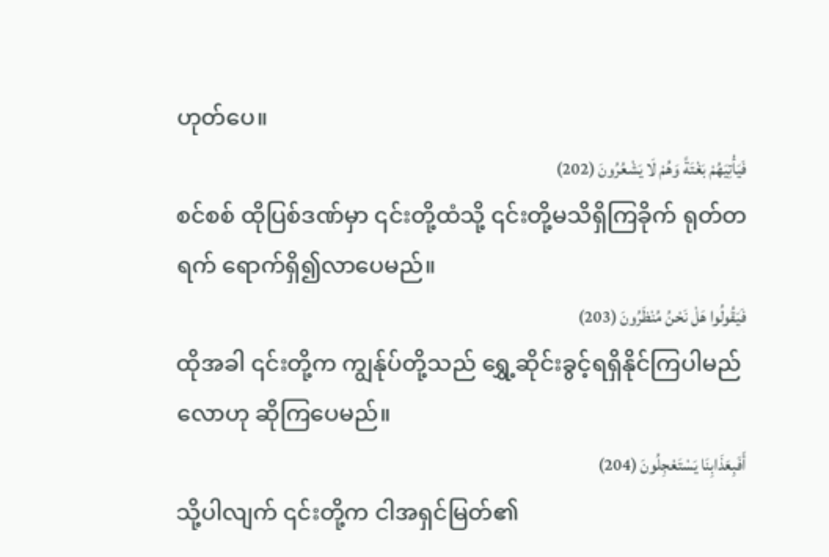ဟုတ်ပေ။
فَيَأْتِيَهُمْ بَغْتَةً وَهُمْ لَا يَشْعُرُونَ (202)
စင်စစ် ထိုပြစ်ဒဏ်မှာ ၎င်းတို့ထံသို့ ၎င်းတို့မသိရှိကြခိုက် ရုတ်တရက် ရောက်ရှိ၍လာပေမည်။
فَيَقُولُوا هَلْ نَحْنُ مُنْظَرُونَ (203)
ထိုအခါ ၎င်းတို့က ကျွန်ုပ်တို့သည် ရွှေ့ဆိုင်းခွင့်ရရှိနိုင်ကြပါမည်လောဟု ဆိုကြပေမည်။
أَفَبِعَذَابِنَا يَسْتَعْجِلُونَ (204)
သို့ပါလျက် ၎င်းတို့က ငါအရှင်မြတ်၏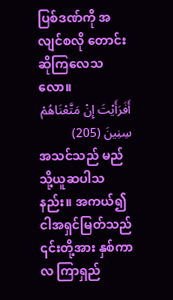ပြစ်ဒဏ်ကို အလျင်စလို တောင်းဆိုကြလေသလော။
أَفَرَأَيْتَ إِنْ مَتَّعْنَاهُمْ سِنِينَ (205)
အသင်သည် မည်သို့ယူဆပါသနည်း။ အကယ်၍ ငါအရှင်မြတ်သည် ၎င်းတို့အား နှစ်ကာလ ကြာရှည်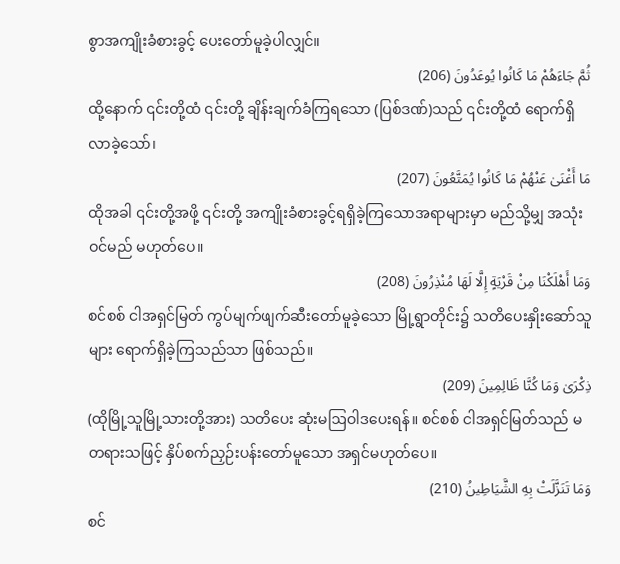စွာအကျိုးခံစားခွင့် ပေးတော်မူခဲ့ပါလျှင်။
ثُمَّ جَاءَهُمْ مَا كَانُوا يُوعَدُونَ (206)
ထို့နောက် ၎င်းတို့ထံ ၎င်းတို့ ချိန်းချက်ခံကြရသော (ပြစ်ဒဏ်)သည် ၎င်းတို့ထံ ရောက်ရှိလာခဲ့သော်၊
مَا أَغْنَىٰ عَنْهُمْ مَا كَانُوا يُمَتَّعُونَ (207)
ထိုအခါ ၎င်းတို့အဖို့ ၎င်းတို့ အကျိုးခံစားခွင့်ရရှိခဲ့ကြသောအရာများမှာ မည်သို့မျှ အသုံးဝင်မည် မဟုတ်ပေ။
وَمَا أَهْلَكْنَا مِنْ قَرْيَةٍ إِلَّا لَهَا مُنْذِرُونَ (208)
စင်စစ် ငါအရှင်မြတ် ကွပ်မျက်ဖျက်ဆီးတော်မူခဲ့သော မြို့ရွာတိုင်း၌ သတိပေးနှိုးဆော်သူများ ရောက်ရှိခဲ့ကြသည်သာ ဖြစ်သည်။
ذِكْرَىٰ وَمَا كُنَّا ظَالِمِينَ (209)
(ထိုမြို့သူမြို့သားတို့အား) သတိပေး ဆုံးမဩဝါဒပေးရန်။ စင်စစ် ငါအရှင်မြတ်သည် မတရားသဖြင့် နှိပ်စက်ညှဉ်းပန်းတော်မူသော အရှင်မဟုတ်ပေ။
وَمَا تَنَزَّلَتْ بِهِ الشَّيَاطِينُ (210)
စင်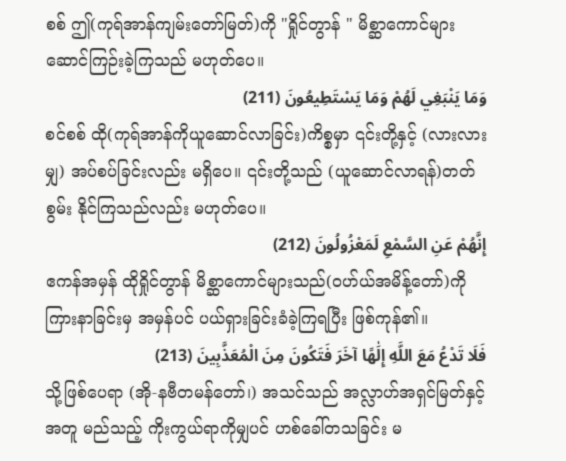စစ် ဤ(ကုရ်အာန်ကျမ်းတော်မြတ်)ကို "ရှိုင်တွာန် " မိစ္ဆာကောင်များ ဆောင်ကြဉ်းခဲ့ကြသည် မဟုတ်ပေ။
وَمَا يَنْبَغِي لَهُمْ وَمَا يَسْتَطِيعُونَ (211)
စင်စစ် ထို(ကုရ်အာန်ကိုယူဆောင်လာခြင်း)ကိစ္စမှာ ၎င်းတို့နှင့် (လားလားမျှ) အပ်စပ်ခြင်းလည်း မရှိပေ။ ၎င်းတို့သည် (ယူဆောင်လာရန်)တတ်စွမ်း နိုင်ကြသည်လည်း မဟုတ်ပေ။
إِنَّهُمْ عَنِ السَّمْعِ لَمَعْزُولُونَ (212)
ဧကန်အမှန် ထိုရှိုင်တွာန် မိစ္ဆာကောင်များသည်(ဝဟ်ယ်အမိန့်တော်)ကို ကြားနာခြင်းမှ အမှန်ပင် ပယ်ရှားခြင်းခံခဲ့ကြရပြီး ဖြစ်ကုန်၏။
فَلَا تَدْعُ مَعَ اللَّهِ إِلَٰهًا آخَرَ فَتَكُونَ مِنَ الْمُعَذَّبِينَ (213)
သို့ဖြစ်ပေရာ (အို-နဗီတမန်တော်၊) အသင်သည် အလ္လာဟ်အရှင်မြတ်နှင့်အတူ မည်သည့် ကိုးကွယ်ရာကိုမျှပင် ဟစ်ခေါ်တသခြင်း မ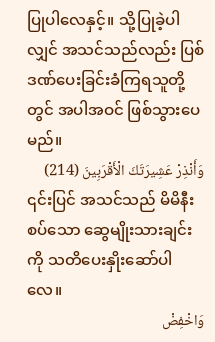ပြုပါလေနှင့်။ သို့ပြုခဲ့ပါလျှင် အသင်သည်လည်း ပြစ်ဒဏ်ပေးခြင်းခံကြရသူတို့တွင် အပါအဝင် ဖြစ်သွားပေမည်။
وَأَنْذِرْ عَشِيرَتَكَ الْأَقْرَبِينَ (214)
၎င်းပြင် အသင်သည် မိမိနီးစပ်သော ဆွေမျိုးသားချင်းကို သတိပေးနှိုးဆော်ပါလေ။
وَاخْفِضْ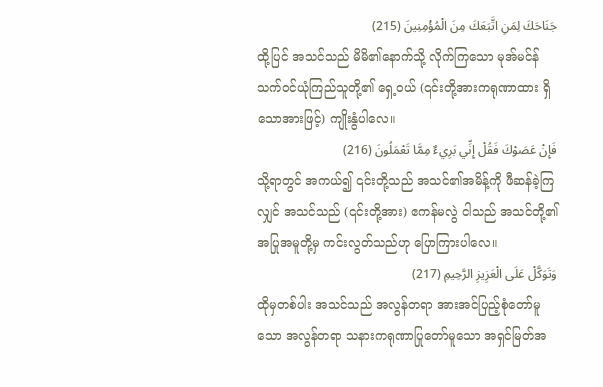جَنَاحَكَ لِمَنِ اتَّبَعَكَ مِنَ الْمُؤْمِنِينَ (215)
ထို့ပြင် အသင်သည် မိမိ၏နောက်သို့ လိုက်ကြသော မုအ်မင်န်သက်ဝင်ယုံကြည်သူတို့၏ ရှေ့ဝယ် (၎င်းတို့အားကရုဏာထား ရှိသောအားဖြင့်) ကျိုးနွံပါလေ။
فَإِنْ عَصَوْكَ فَقُلْ إِنِّي بَرِيءٌ مِمَّا تَعْمَلُونَ (216)
သို့ရာတွင် အကယ်၍ ၎င်းတို့သည် အသင်၏အမိန့်ကို ဖီဆန်ခဲ့ကြလျှင် အသင်သည် (၎င်းတို့အား) ဧကန်မလွဲ ငါသည် အသင်တို့၏ အပြုအမူတို့မှ ကင်းလွတ်သည်ဟု ပြောကြားပါလေ။
وَتَوَكَّلْ عَلَى الْعَزِيزِ الرَّحِيمِ (217)
ထိုမှတစ်ပါး အသင်သည် အလွန်တရာ အားအင်ပြည့်စုံတော်မူသော အလွန်တရာ သနားကရုဏာပြုတော်မူသော အရှင်မြတ်အ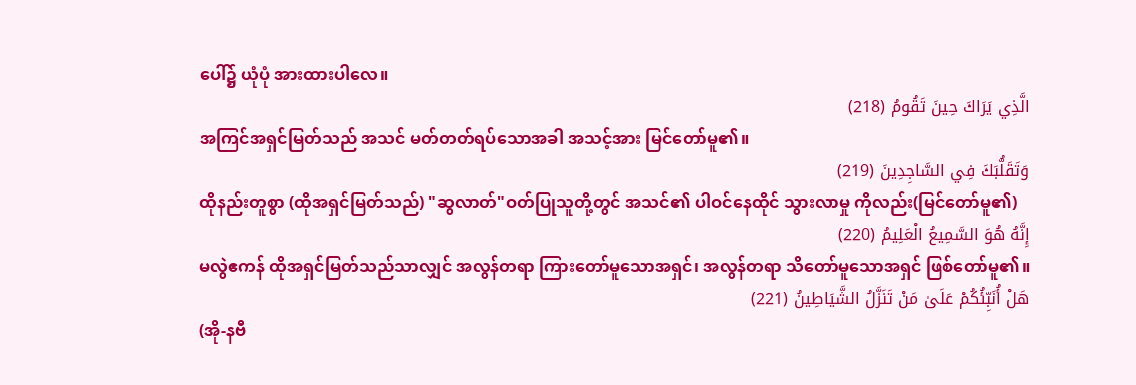ပေါ်၌ ယုံပုံ အားထားပါလေ။
الَّذِي يَرَاكَ حِينَ تَقُومُ (218)
အကြင်အရှင်မြတ်သည် အသင် မတ်တတ်ရပ်သောအခါ အသင့်အား မြင်တော်မူ၏။
وَتَقَلُّبَكَ فِي السَّاجِدِينَ (219)
ထိုနည်းတူစွာ (ထိုအရှင်မြတ်သည်) "ဆွလာတ်"ဝတ်ပြုသူတို့တွင် အသင်၏ ပါဝင်နေထိုင် သွားလာမှု ကိုလည်း(မြင်တော်မူ၏)
إِنَّهُ هُوَ السَّمِيعُ الْعَلِيمُ (220)
မလွဲဧကန် ထိုအရှင်မြတ်သည်သာလျှင် အလွန်တရာ ကြားတော်မူသောအရှင်၊ အလွန်တရာ သိတော်မူသောအရှင် ဖြစ်တော်မူ၏။
هَلْ أُنَبِّئُكُمْ عَلَىٰ مَنْ تَنَزَّلُ الشَّيَاطِينُ (221)
(အို-နဗီ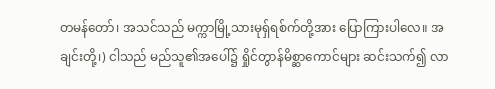တမန်တော်၊ အသင်သည် မက္ကာမြို့သားမုရှ်ရစ်က်တို့အား ပြောကြားပါလေ။ အချင်းတို့၊) ငါသည် မည်သူ၏အပေါ်၌ ရှိုင်တွာန်မိစ္ဆာကောင်များ ဆင်းသက်၍ လာ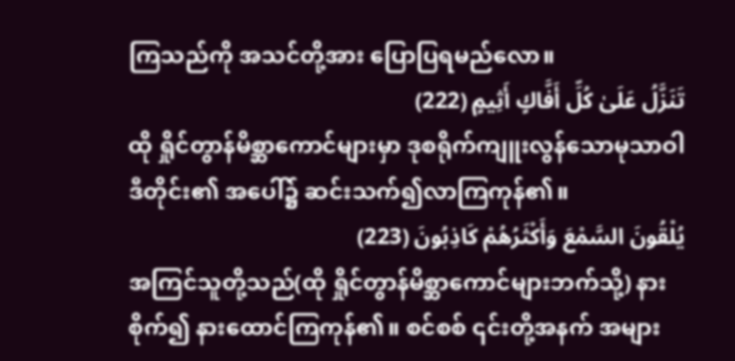ကြသည်ကို အသင်တို့အား ပြောပြရမည်လော။
تَنَزَّلُ عَلَىٰ كُلِّ أَفَّاكٍ أَثِيمٍ (222)
ထို ရှိုင်တွာန်မိစ္ဆာကောင်များမှာ ဒုစရိုက်ကျူးလွန်သောမုသာဝါဒီတိုင်း၏ အပေါ်၌ ဆင်းသက်၍လာကြကုန်၏။
يُلْقُونَ السَّمْعَ وَأَكْثَرُهُمْ كَاذِبُونَ (223)
အကြင်သူတို့သည်(ထို ရှိုင်တွာန်မိစ္ဆာကောင်များဘက်သို့) နားစိုက်၍ နားထောင်ကြကုန်၏။ စင်စစ် ၎င်းတို့အနက် အများ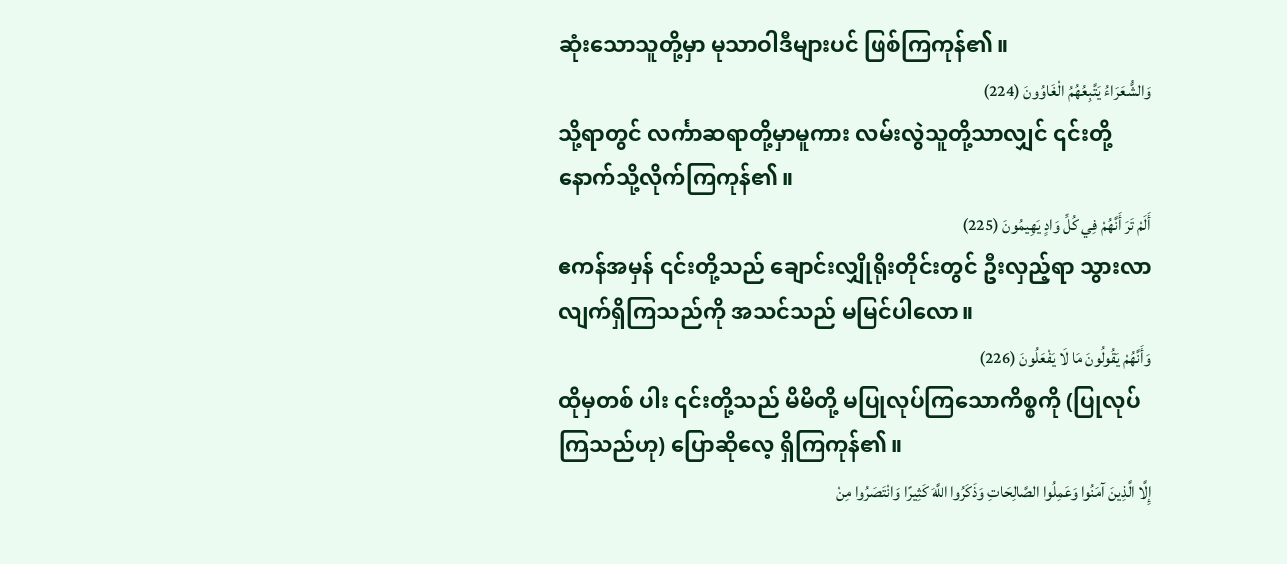ဆုံးသောသူတို့မှာ မုသာဝါဒီများပင် ဖြစ်ကြကုန်၏။
وَالشُّعَرَاءُ يَتَّبِعُهُمُ الْغَاوُونَ (224)
သို့ရာတွင် လင်္ကာဆရာတို့မှာမူကား လမ်းလွဲသူတို့သာလျှင် ၎င်းတို့နောက်သို့လိုက်ကြကုန်၏။
أَلَمْ تَرَ أَنَّهُمْ فِي كُلِّ وَادٍ يَهِيمُونَ (225)
ဧကန်အမှန် ၎င်းတို့သည် ချောင်းလျှိုရိုးတိုင်းတွင် ဦးလှည့်ရာ သွားလာလျက်ရှိကြသည်ကို အသင်သည် မမြင်ပါလော။
وَأَنَّهُمْ يَقُولُونَ مَا لَا يَفْعَلُونَ (226)
ထိုမှတစ် ပါး ၎င်းတို့သည် မိမိတို့ မပြုလုပ်ကြသောကိစ္စကို (ပြုလုပ်ကြသည်ဟု) ပြောဆိုလေ့ ရှိကြကုန်၏။
إِلَّا الَّذِينَ آمَنُوا وَعَمِلُوا الصَّالِحَاتِ وَذَكَرُوا اللَّهَ كَثِيرًا وَانْتَصَرُوا مِنْ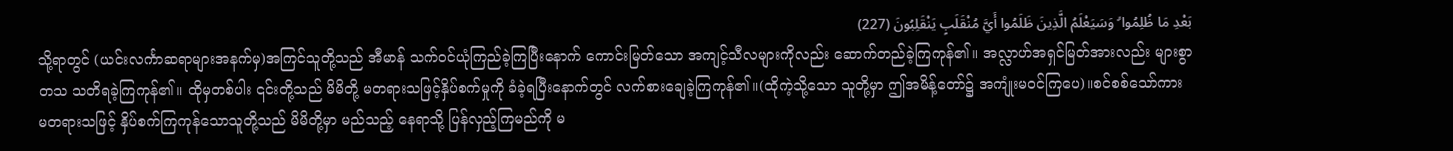بَعْدِ مَا ظُلِمُوا ۗ وَسَيَعْلَمُ الَّذِينَ ظَلَمُوا أَيَّ مُنْقَلَبٍ يَنْقَلِبُونَ (227)
သို့ရာတွင် (ယင်းလင်္ကာဆရာများအနက်မှ)အကြင်သူတို့သည် အီမာန် သက်ဝင်ယုံကြည်ခဲ့ကြပြီးနောက် ကောင်းမြတ်သော အကျင့်သီလများကိုလည်း ဆောက်တည်ခဲ့ကြကုန်၏။ အလ္လာဟ်အရှင်မြတ်အားလည်း များစွာတသ သတိရခဲ့ကြကုန်၏။ ထိုမှတစ်ပါး ၎င်းတို့သည် မိမိတို့ မတရားသဖြင့်နှိပ်စက်မှုကို ခံခဲ့ရပြီးနောက်တွင် လက်စားချေခဲ့ကြကုန်၏။(ထိုကဲ့သို့သော သူတို့မှာ ဤအမိန့်တော်၌ အကျုံးမဝင်ကြပေ)။စင်စစ်သော်ကား မတရားသဖြင့် နှိပ်စက်ကြကုန်သောသူတို့သည် မိမိတို့မှာ မည်သည့် နေရာသို့ ပြန်လှည့်ကြမည်ကို မ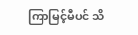ကြာမြင့်မီပင် သိ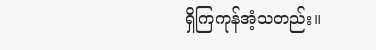ရှိကြကုန်အံ့သတည်း။